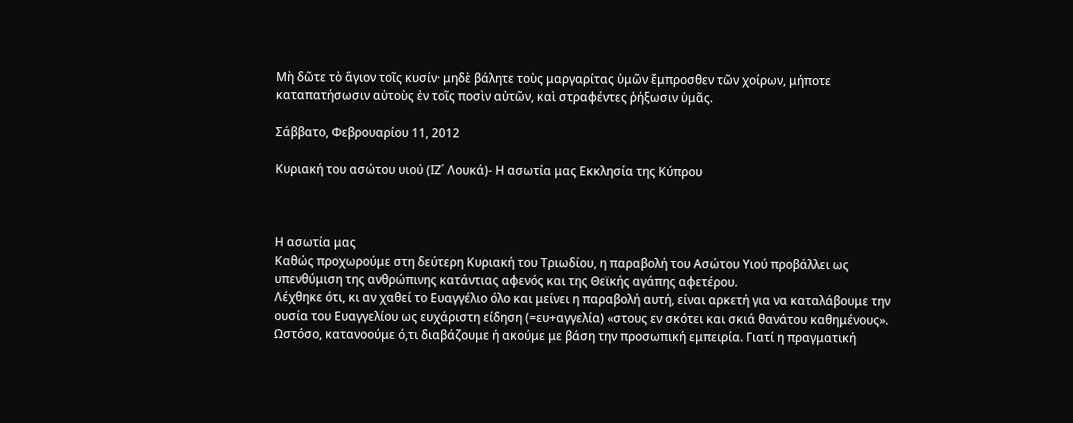Μὴ δῶτε τὸ ἅγιον τοῖς κυσίν· μηδὲ βάλητε τοὺς μαργαρίτας ὑμῶν ἔμπροσθεν τῶν χοίρων, μήποτε καταπατήσωσιν αὐτοὺς ἐν τοῖς ποσὶν αὐτῶν, καὶ στραφέντες ῥήξωσιν ὑμᾶς.

Σάββατο, Φεβρουαρίου 11, 2012

Κυριακή του ασώτου υιού (ΙΖ΄ Λουκά)- Η ασωτία μας Εκκλησία της Κύπρου



Η ασωτία μας
Καθώς προχωρούμε στη δεύτερη Κυριακή του Τριωδίου, η παραβολή του Ασώτου Υιού προβάλλει ως υπενθύμιση της ανθρώπινης κατάντιας αφενός και της Θεϊκής αγάπης αφετέρου.
Λέχθηκε ότι, κι αν χαθεί το Ευαγγέλιο όλο και μείνει η παραβολή αυτή, είναι αρκετή για να καταλάβουμε την ουσία του Ευαγγελίου ως ευχάριστη είδηση (=ευ+αγγελία) «στους εν σκότει και σκιά θανάτου καθημένους».
Ωστόσο, κατανοούμε ό,τι διαβάζουμε ή ακούμε με βάση την προσωπική εμπειρία. Γιατί η πραγματική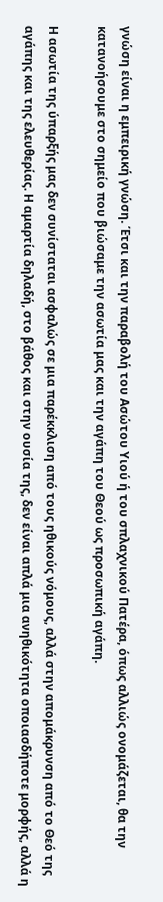γνώση είναι η εμπειρική γνώση. Έτσι και την παραβολή του Ασώτου Υιού ή του σπλαχνικού Πατέρα, όπως αλλιώς ονομάζεται, θα την κατανοήσουμε στο σημείο που βιώσαμε την ασωτία μας και την αγάπη του Θεού ως προσωπική αγάπη.

Η ασωτία της ύπαρξής μας δεν συνίσταται ασφαλώς σε μια παρέκκλιση από τους ηθικούς νόμους, αλλά στην απομάκρυνση από το Θεό της αγάπης και της ελευθερίας. Η αμαρτία δηλαδή, στο βάθος και στην ουσία της, δεν είναι απλά μια ανηθικότητα οποιασδήποτε μορφής, αλλά η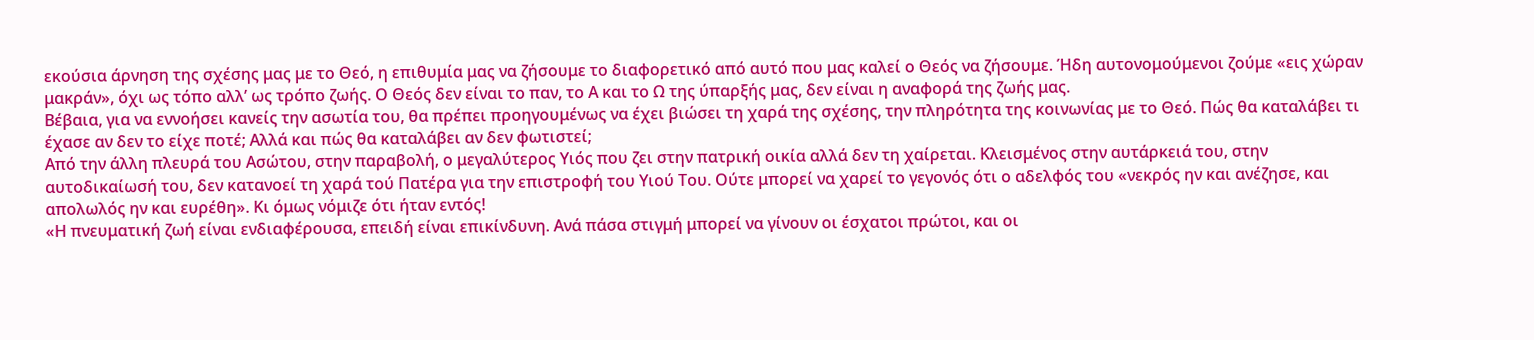εκούσια άρνηση της σχέσης μας με το Θεό, η επιθυμία μας να ζήσουμε το διαφορετικό από αυτό που μας καλεί ο Θεός να ζήσουμε. Ήδη αυτονομούμενοι ζούμε «εις χώραν μακράν», όχι ως τόπο αλλ’ ως τρόπο ζωής. Ο Θεός δεν είναι το παν, το Α και το Ω της ύπαρξής μας, δεν είναι η αναφορά της ζωής μας.
Βέβαια, για να εννοήσει κανείς την ασωτία του, θα πρέπει προηγουμένως να έχει βιώσει τη χαρά της σχέσης, την πληρότητα της κοινωνίας με το Θεό. Πώς θα καταλάβει τι έχασε αν δεν το είχε ποτέ; Αλλά και πώς θα καταλάβει αν δεν φωτιστεί;
Από την άλλη πλευρά του Ασώτου, στην παραβολή, ο μεγαλύτερος Υιός που ζει στην πατρική οικία αλλά δεν τη χαίρεται. Κλεισμένος στην αυτάρκειά του, στην αυτοδικαίωσή του, δεν κατανοεί τη χαρά τού Πατέρα για την επιστροφή του Υιού Του. Ούτε μπορεί να χαρεί το γεγονός ότι ο αδελφός του «νεκρός ην και ανέζησε, και απολωλός ην και ευρέθη». Κι όμως νόμιζε ότι ήταν εντός!
«Η πνευματική ζωή είναι ενδιαφέρουσα, επειδή είναι επικίνδυνη. Ανά πάσα στιγμή μπορεί να γίνουν οι έσχατοι πρώτοι, και οι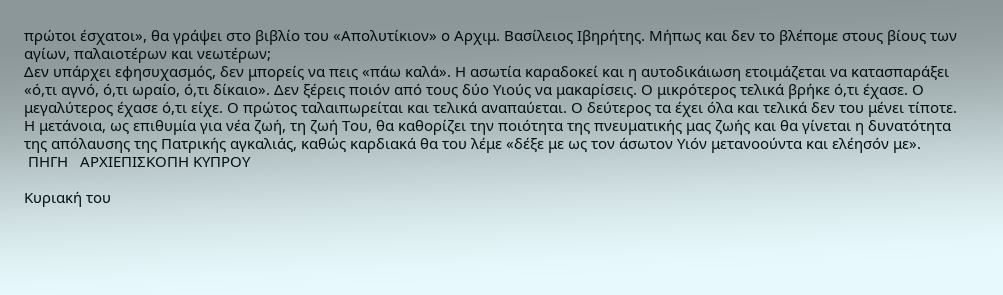πρώτοι έσχατοι», θα γράψει στο βιβλίο του «Απολυτίκιον» ο Αρχιμ. Βασίλειος Ιβηρήτης. Μήπως και δεν το βλέπομε στους βίους των αγίων, παλαιοτέρων και νεωτέρων;
Δεν υπάρχει εφησυχασμός, δεν μπορείς να πεις «πάω καλά». Η ασωτία καραδοκεί και η αυτοδικάιωση ετοιμάζεται να κατασπαράξει «ό,τι αγνό, ό,τι ωραίο, ό,τι δίκαιο». Δεν ξέρεις ποιόν από τους δύο Υιούς να μακαρίσεις. Ο μικρότερος τελικά βρήκε ό,τι έχασε. Ο μεγαλύτερος έχασε ό,τι είχε. Ο πρώτος ταλαιπωρείται και τελικά αναπαύεται. Ο δεύτερος τα έχει όλα και τελικά δεν του μένει τίποτε.
Η μετάνοια, ως επιθυμία για νέα ζωή, τη ζωή Του, θα καθορίζει την ποιότητα της πνευματικής μας ζωής και θα γίνεται η δυνατότητα της απόλαυσης της Πατρικής αγκαλιάς, καθώς καρδιακά θα του λέμε «δέξε με ως τον άσωτον Υιόν μετανοούντα και ελέησόν με».
 ΠΗΓΗ   ΑΡΧΙΕΠΙΣΚΟΠΗ ΚΥΠΡΟΥ

Κυριακή του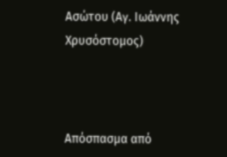Ασώτου (Αγ. Ιωάννης Χρυσόστομος)



Απόσπασμα από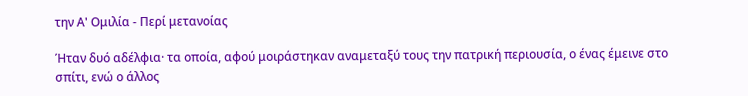την Α' Ομιλία - Περί μετανοίας

Ήταν δυό αδέλφια· τα οποία, αφού μοιράστηκαν αναμεταξύ τους την πατρική περιουσία, ο ένας έμεινε στο σπίτι, ενώ ο άλλος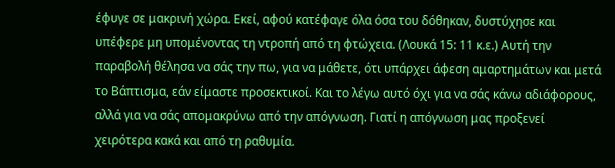έφυγε σε μακρινή χώρα. Εκεί, αφού κατέφαγε όλα όσα του δόθηκαν, δυστύχησε και υπέφερε μη υπομένοντας τη ντροπή από τη φτώχεια. (Λουκά 15: 11 κ.ε.) Αυτή την παραβολή θέλησα να σάς την πω, για να μάθετε, ότι υπάρχει άφεση αμαρτημάτων και μετά το Βάπτισμα, εάν είμαστε προσεκτικοί. Και το λέγω αυτό όχι για να σάς κάνω αδιάφορους, αλλά για να σάς απομακρύνω από την απόγνωση. Γιατί η απόγνωση μας προξενεί χειρότερα κακά και από τη ραθυμία.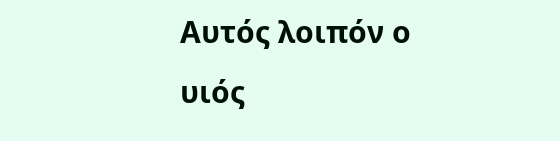Αυτός λοιπόν ο υιός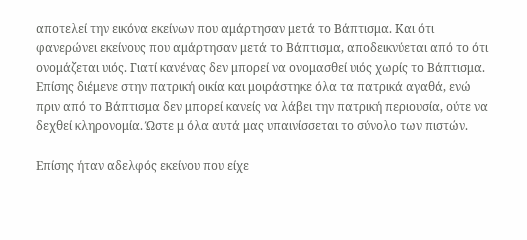αποτελεί την εικόνα εκείνων που αμάρτησαν μετά το Βάπτισμα. Και ότι φανερώνει εκείνους που αμάρτησαν μετά το Βάπτισμα, αποδεικνύεται από το ότι ονομάζεται υιός. Γιατί κανένας δεν μπορεί να ονομασθεί υιός χωρίς το Βάπτισμα. Επίσης διέμενε στην πατρική οικία και μοιράστηκε όλα τα πατρικά αγαθά, ενώ πριν από το Βάπτισμα δεν μπορεί κανείς να λάβει την πατρική περιουσία, ούτε να δεχθεί κληρονομία. Ώστε μ όλα αυτά μας υπαινίσσεται το σύνολο των πιστών.

Επίσης ήταν αδελφός εκείνου που είχε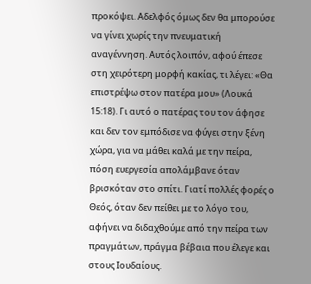προκόψει. Αδελφός όμως δεν θα μπορούσε να γίνει χωρίς την πνευματική αναγέννηση. Αυτός λοιπόν, αφού έπεσε στη χειρότερη μορφή κακίας, τι λέγει: «Θα επιστρέψω στον πατέρα μου» (Λουκά 15:18). Γι αυτό ο πατέρας του τον άφησε και δεν τον εμπόδισε να φύγει στην ξένη χώρα, για να μάθει καλά με την πείρα, πόση ευεργεσία απολάμβανε όταν βρισκόταν στο σπίτι. Γιατί πολλές φορές ο Θεός, όταν δεν πείθει με το λόγο του, αφήνει να διδαχθούμε από την πείρα των πραγμάτων, πράγμα βέβαια που έλεγε και στους Ιουδαίους.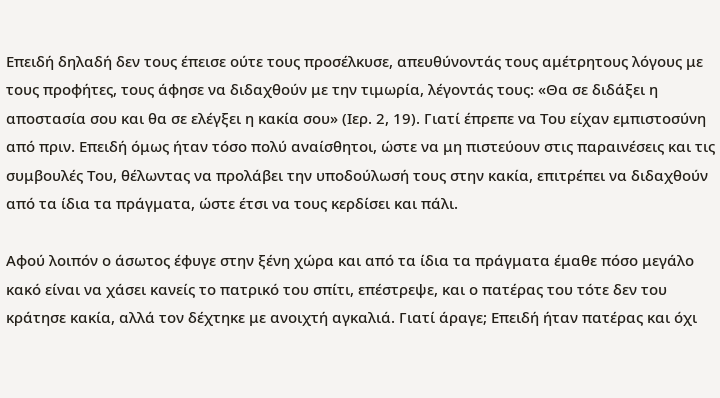Επειδή δηλαδή δεν τους έπεισε ούτε τους προσέλκυσε, απευθύνοντάς τους αμέτρητους λόγους με τους προφήτες, τους άφησε να διδαχθούν με την τιμωρία, λέγοντάς τους: «Θα σε διδάξει η αποστασία σου και θα σε ελέγξει η κακία σου» (Ιερ. 2, 19). Γιατί έπρεπε να Του είχαν εμπιστοσύνη από πριν. Επειδή όμως ήταν τόσο πολύ αναίσθητοι, ώστε να μη πιστεύουν στις παραινέσεις και τις συμβουλές Του, θέλωντας να προλάβει την υποδούλωσή τους στην κακία, επιτρέπει να διδαχθούν από τα ίδια τα πράγματα, ώστε έτσι να τους κερδίσει και πάλι.

Αφού λοιπόν ο άσωτος έφυγε στην ξένη χώρα και από τα ίδια τα πράγματα έμαθε πόσο μεγάλο κακό είναι να χάσει κανείς το πατρικό του σπίτι, επέστρεψε, και ο πατέρας του τότε δεν του κράτησε κακία, αλλά τον δέχτηκε με ανοιχτή αγκαλιά. Γιατί άραγε; Επειδή ήταν πατέρας και όχι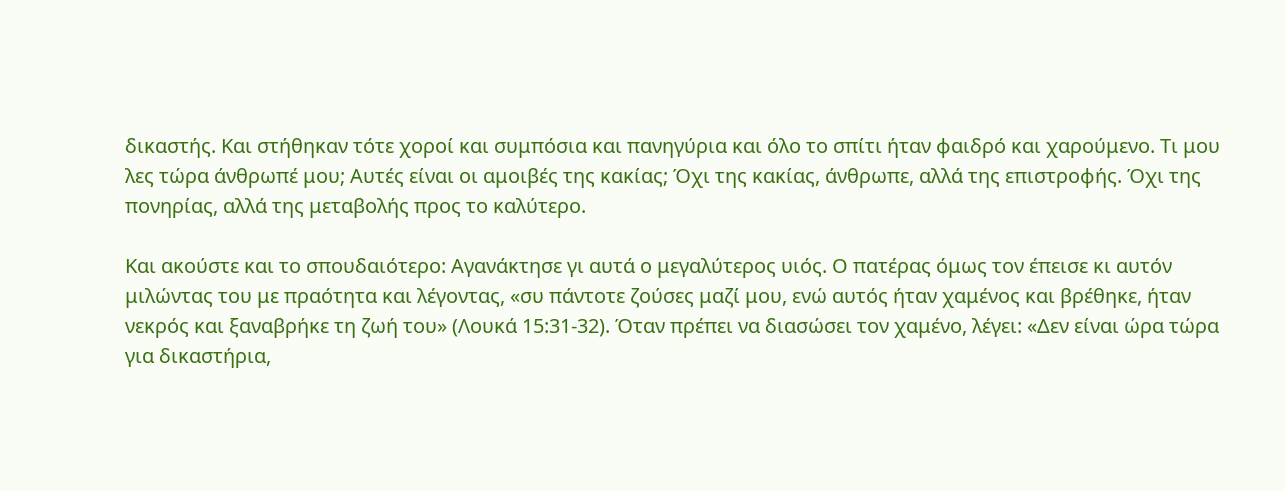δικαστής. Και στήθηκαν τότε χοροί και συμπόσια και πανηγύρια και όλο το σπίτι ήταν φαιδρό και χαρούμενο. Τι μου λες τώρα άνθρωπέ μου; Αυτές είναι οι αμοιβές της κακίας; Όχι της κακίας, άνθρωπε, αλλά της επιστροφής. Όχι της πονηρίας, αλλά της μεταβολής προς το καλύτερο.

Και ακούστε και το σπουδαιότερο: Αγανάκτησε γι αυτά ο μεγαλύτερος υιός. Ο πατέρας όμως τον έπεισε κι αυτόν μιλώντας του με πραότητα και λέγοντας, «συ πάντοτε ζούσες μαζί μου, ενώ αυτός ήταν χαμένος και βρέθηκε, ήταν νεκρός και ξαναβρήκε τη ζωή του» (Λουκά 15:31-32). Όταν πρέπει να διασώσει τον χαμένο, λέγει: «Δεν είναι ώρα τώρα για δικαστήρια,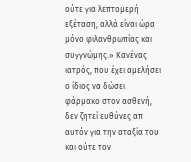ούτε για λεπτομερή εξέταση, αλλά είναι ώρα μόνο φιλανθρωπίας και συγγνώμης.» Κανένας ιατρός, που έχει αμελήσει ο ίδιος να δώσει φάρμακο στον ασθενή, δεν ζητεί ευθύνες απ αυτόν για την αταξία του και ούτε τον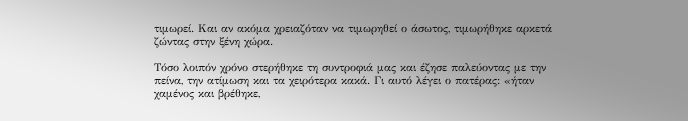τιμωρεί. Και αν ακόμα χρειαζόταν να τιμωρηθεί ο άσωτος, τιμωρήθηκε αρκετά ζώντας στην ξένη χώρα.

Τόσο λοιπόν χρόνο στερήθηκε τη συντροφιά μας και έζησε παλεύοντας με την πείνα, την ατίμωση και τα χειρότερα κακά. Γι αυτό λέγει ο πατέρας: «ήταν χαμένος και βρέθηκε,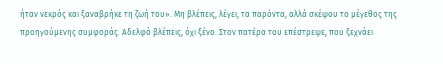ήταν νεκρός και ξαναβρήκε τη ζωή του». Μη βλέπεις, λέγει, τα παρόντα, αλλά σκέψου το μέγεθος της προηγούμενης συμφοράς. Αδελφό βλέπεις, όχι ξένο. Στον πατέρα του επέστρεψε, που ξεχνάει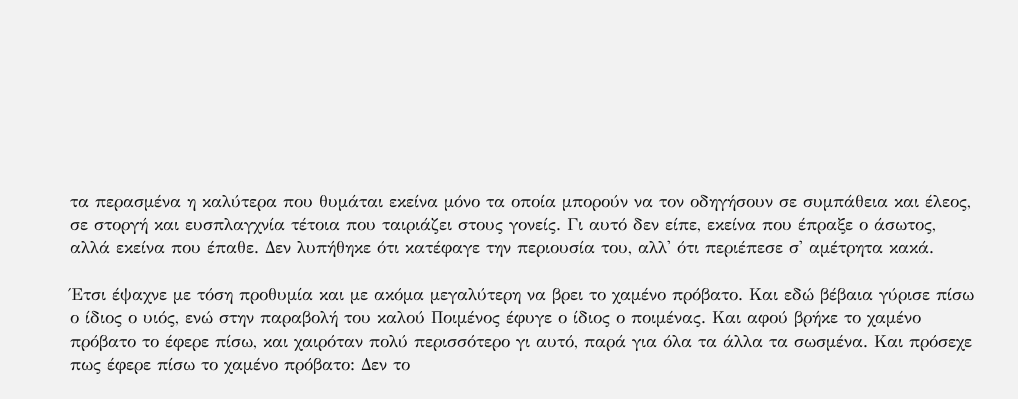τα περασμένα η καλύτερα που θυμάται εκείνα μόνο τα οποία μπορούν να τον οδηγήσουν σε συμπάθεια και έλεος, σε στοργή και ευσπλαγχνία τέτοια που ταιριάζει στους γονείς. Γι αυτό δεν είπε, εκείνα που έπραξε ο άσωτος, αλλά εκείνα που έπαθε. Δεν λυπήθηκε ότι κατέφαγε την περιουσία του, αλλ' ότι περιέπεσε σ' αμέτρητα κακά.

Έτσι έψαχνε με τόση προθυμία και με ακόμα μεγαλύτερη να βρει το χαμένο πρόβατο. Και εδώ βέβαια γύρισε πίσω ο ίδιος ο υιός, ενώ στην παραβολή του καλού Ποιμένος έφυγε ο ίδιος ο ποιμένας. Και αφού βρήκε το χαμένο πρόβατο το έφερε πίσω, και χαιρόταν πολύ περισσότερο γι αυτό, παρά για όλα τα άλλα τα σωσμένα. Και πρόσεχε πως έφερε πίσω το χαμένο πρόβατο: Δεν το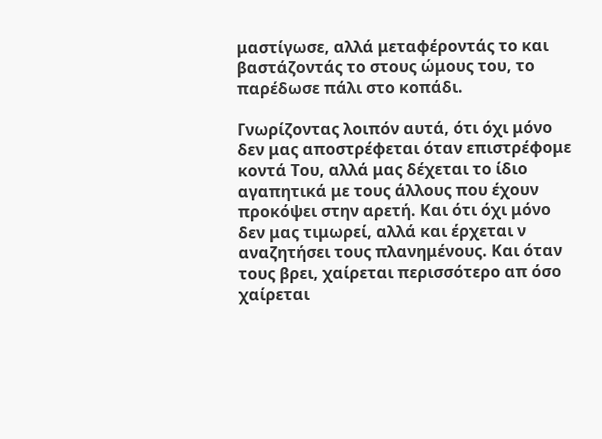μαστίγωσε, αλλά μεταφέροντάς το και βαστάζοντάς το στους ώμους του, το παρέδωσε πάλι στο κοπάδι.

Γνωρίζοντας λοιπόν αυτά, ότι όχι μόνο δεν μας αποστρέφεται όταν επιστρέφομε κοντά Του, αλλά μας δέχεται το ίδιο αγαπητικά με τους άλλους που έχουν προκόψει στην αρετή. Και ότι όχι μόνο δεν μας τιμωρεί, αλλά και έρχεται ν αναζητήσει τους πλανημένους. Και όταν τους βρει, χαίρεται περισσότερο απ όσο χαίρεται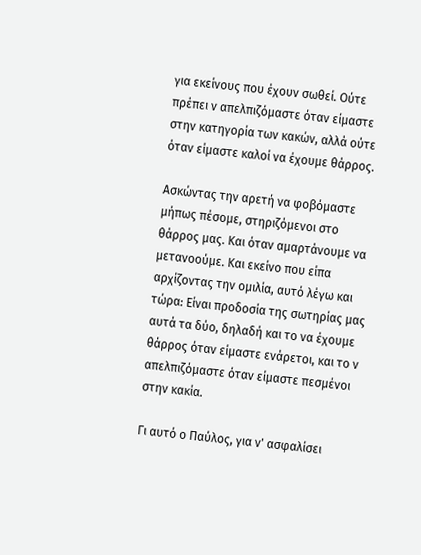για εκείνους που έχουν σωθεί. Ούτε πρέπει ν απελπιζόμαστε όταν είμαστε στην κατηγορία των κακών, αλλά ούτε όταν είμαστε καλοί να έχουμε θάρρος.

Ασκώντας την αρετή να φοβόμαστε μήπως πέσομε, στηριζόμενοι στο θάρρος μας. Και όταν αμαρτάνουμε να μετανοούμε. Και εκείνο που είπα αρχίζοντας την ομιλία, αυτό λέγω και τώρα: Είναι προδοσία της σωτηρίας μας αυτά τα δύο, δηλαδή και το να έχουμε θάρρος όταν είμαστε ενάρετοι, και το ν απελπιζόμαστε όταν είμαστε πεσμένοι στην κακία.

Γι αυτό ο Παύλος, για ν' ασφαλίσει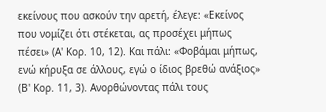εκείνους που ασκούν την αρετή, έλεγε: «Εκείνος που νομίζει ότι στέκεται, ας προσέχει μήπως πέσει» (Α' Κορ. 10, 12). Και πάλι: «Φοβάμαι μήπως, ενώ κήρυξα σε άλλους, εγώ ο ίδιος βρεθώ ανάξιος» (Β' Κορ. 11, 3). Ανορθώνοντας πάλι τους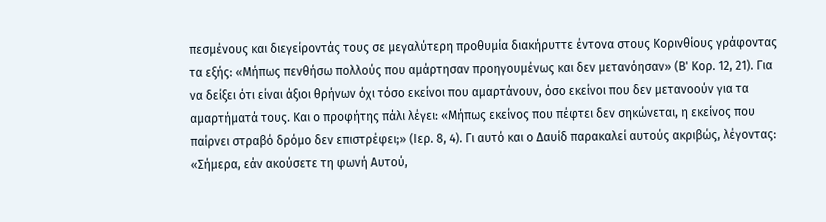πεσμένους και διεγείροντάς τους σε μεγαλύτερη προθυμία διακήρυττε έντονα στους Κορινθίους γράφοντας τα εξής: «Μήπως πενθήσω πολλούς που αμάρτησαν προηγουμένως και δεν μετανόησαν» (Β' Κορ. 12, 21). Για να δείξει ότι είναι άξιοι θρήνων όχι τόσο εκείνοι που αμαρτάνουν, όσο εκείνοι που δεν μετανοούν για τα αμαρτήματά τους. Και ο προφήτης πάλι λέγει: «Μήπως εκείνος που πέφτει δεν σηκώνεται, η εκείνος που παίρνει στραβό δρόμο δεν επιστρέφει;» (Ιερ. 8, 4). Γι αυτό και ο Δαυίδ παρακαλεί αυτούς ακριβώς, λέγοντας: «Σήμερα, εάν ακούσετε τη φωνή Αυτού,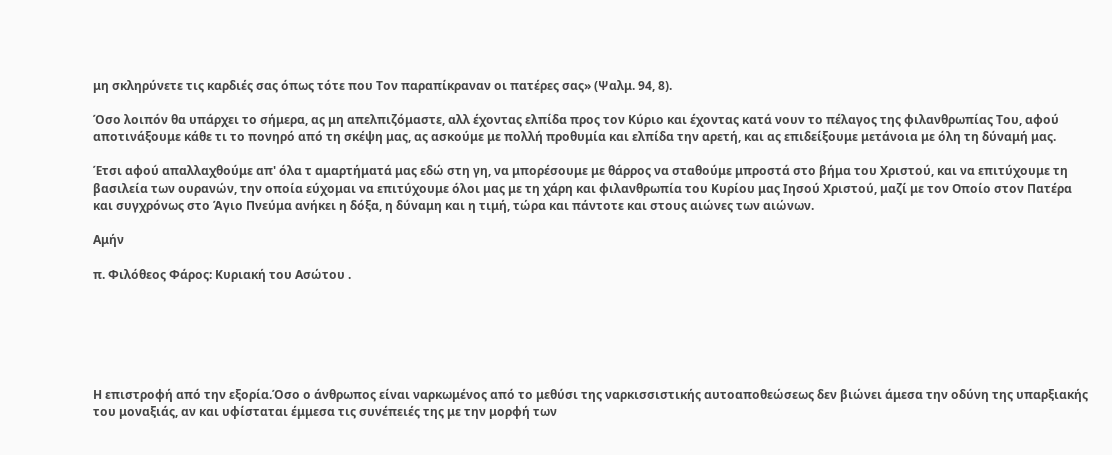μη σκληρύνετε τις καρδιές σας όπως τότε που Τον παραπίκραναν οι πατέρες σας» (Ψαλμ. 94, 8).

Όσο λοιπόν θα υπάρχει το σήμερα, ας μη απελπιζόμαστε, αλλ έχοντας ελπίδα προς τον Κύριο και έχοντας κατά νουν το πέλαγος της φιλανθρωπίας Του, αφού αποτινάξουμε κάθε τι το πονηρό από τη σκέψη μας, ας ασκούμε με πολλή προθυμία και ελπίδα την αρετή, και ας επιδείξουμε μετάνοια με όλη τη δύναμή μας.

Έτσι αφού απαλλαχθούμε απ' όλα τ αμαρτήματά μας εδώ στη γη, να μπορέσουμε με θάρρος να σταθούμε μπροστά στο βήμα του Χριστού, και να επιτύχουμε τη βασιλεία των ουρανών, την οποία εύχομαι να επιτύχουμε όλοι μας με τη χάρη και φιλανθρωπία του Κυρίου μας Ιησού Χριστού, μαζί με τον Οποίο στον Πατέρα και συγχρόνως στο Άγιο Πνεύμα ανήκει η δόξα, η δύναμη και η τιμή, τώρα και πάντοτε και στους αιώνες των αιώνων.

Αμήν

π. Φιλόθεος Φάρος: Κυριακή του Ασώτου .






Η επιστροφή από την εξορία.Όσο ο άνθρωπος είναι ναρκωμένος από το μεθύσι της ναρκισσιστικής αυτοαποθεώσεως δεν βιώνει άμεσα την οδύνη της υπαρξιακής του μοναξιάς, αν και υφίσταται έμμεσα τις συνέπειές της με την μορφή των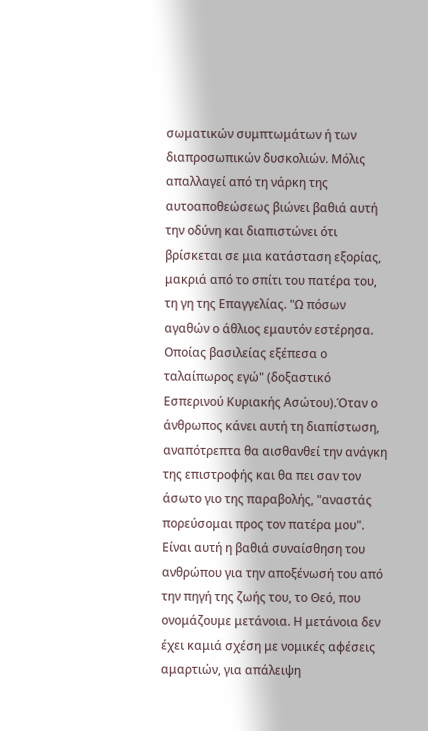σωματικών συμπτωμάτων ή των διαπροσωπικών δυσκολιών. Μόλις απαλλαγεί από τη νάρκη της αυτοαποθεώσεως βιώνει βαθιά αυτή την οδύνη και διαπιστώνει ότι βρίσκεται σε μια κατάσταση εξορίας, μακριά από το σπίτι του πατέρα του, τη γη της Επαγγελίας. "Ω πόσων αγαθών ο άθλιος εμαυτόν εστέρησα. Οποίας βασιλείας εξέπεσα ο ταλαίπωρος εγώ" (δοξαστικό Εσπερινού Κυριακής Ασώτου).Όταν ο άνθρωπος κάνει αυτή τη διαπίστωση, αναπότρεπτα θα αισθανθεί την ανάγκη της επιστροφής και θα πει σαν τον άσωτο γιο της παραβολής, "αναστάς πορεύσομαι προς τον πατέρα μου". Είναι αυτή η βαθιά συναίσθηση του ανθρώπου για την αποξένωσή του από την πηγή της ζωής του, το Θεό, που ονομάζουμε μετάνοια. Η μετάνοια δεν έχει καμιά σχέση με νομικές αφέσεις αμαρτιών, για απάλειψη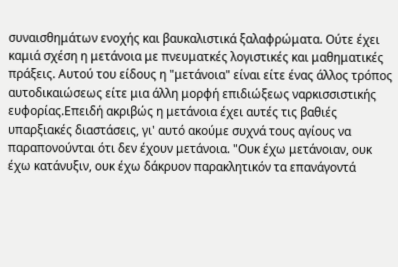συναισθημάτων ενοχής και βαυκαλιστικά ξαλαφρώματα. Ούτε έχει καμιά σχέση η μετάνοια με πνευματκές λογιστικές και μαθηματικές πράξεις. Αυτού του είδους η "μετάνοια" είναι είτε ένας άλλος τρόπος αυτοδικαιώσεως είτε μια άλλη μορφή επιδιώξεως ναρκισσιστικής ευφορίας.Επειδή ακριβώς η μετάνοια έχει αυτές τις βαθιές υπαρξιακές διαστάσεις, γι' αυτό ακούμε συχνά τους αγίους να παραπονούνται ότι δεν έχουν μετάνοια. "Ουκ έχω μετάνοιαν, ουκ έχω κατάνυξιν, ουκ έχω δάκρυον παρακλητικόν τα επανάγοντά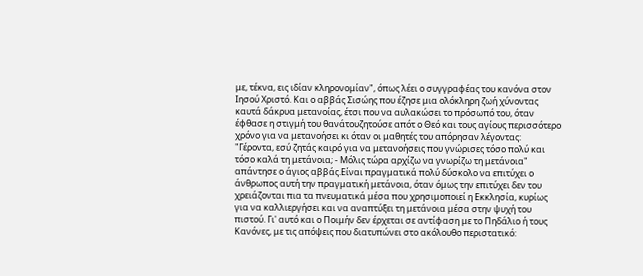με, τέκνα, εις ιδίαν κληρονομίαν", όπως λέει ο συγγραφέας του κανόνα στον Ιησού Χριστό. Και ο αββάς Σισώης που έζησε μια ολόκληρη ζωή χύνοντας καυτά δάκρυα μετανοίας, έτσι που να αυλακώσει το πρόσωπό του, όταν έφθασε η στιγμή του θανάτουζητούσε απότ ο Θεό και τους αγίους περισσότερο χρόνο για να μετανοήσει κι όταν οι μαθητές του απόρησαν λέγοντας: "Γέροντα, εσύ ζητάς καιρό για να μετανοήσεις που γνώρισες τόσο πολύ και τόσο καλά τη μετάνοια; - Μόλις τώρα αρχίζω να γνωρίζω τη μετάνοια" απάντησε ο άγιος αββάς.Είναι πραγματικά πολύ δύσκολο να επιτύχει ο άνθρωπος αυτή την πραγματική μετάνοια, όταν όμως την επιτύχει δεν του χρειάζονται πια τα πνευματικά μέσα που χρησιμοποιεί η Εκκλησία, κυρίως για να καλλιεργήσει και να αναπτύξει τη μετάνοια μέσα στην ψυχή του πιστού. Γι' αυτό και ο Ποιμήν δεν έρχεται σε αντίφαση με το Πηδάλιο ή τους Κανόνες, με τις απόψεις που διατυπώνει στο ακόλουθο περιστατικό: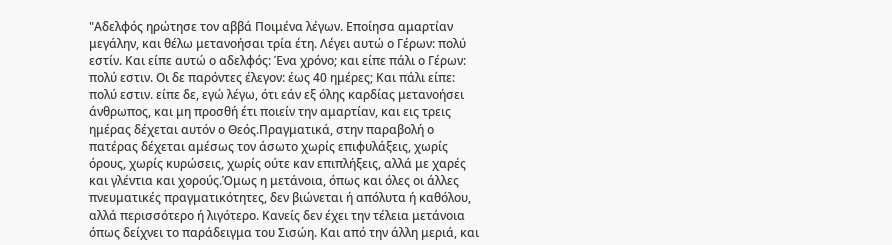"Αδελφός ηρώτησε τον αββά Ποιμένα λέγων. Εποίησα αμαρτίαν μεγάλην, και θέλω μετανοήσαι τρία έτη. Λέγει αυτώ ο Γέρων: πολύ εστίν. Και είπε αυτώ ο αδελφός: Ένα χρόνο; και είπε πάλι ο Γέρων: πολύ εστιν. Οι δε παρόντες έλεγον: έως 40 ημέρες; Και πάλι είπε: πολύ εστιν. είπε δε, εγώ λέγω, ότι εάν εξ όλης καρδίας μετανοήσει άνθρωπος, και μη προσθή έτι ποιείν την αμαρτίαν, και εις τρεις ημέρας δέχεται αυτόν ο Θεός.Πραγματικά, στην παραβολή ο πατέρας δέχεται αμέσως τον άσωτο χωρίς επιφυλάξεις, χωρίς όρους, χωρίς κυρώσεις, χωρίς ούτε καν επιπλήξεις, αλλά με χαρές και γλέντια και χορούς.Όμως η μετάνοια, όπως και όλες οι άλλες πνευματικές πραγματικότητες, δεν βιώνεται ή απόλυτα ή καθόλου, αλλά περισσότερο ή λιγότερο. Κανείς δεν έχει την τέλεια μετάνοια όπως δείχνει το παράδειγμα του Σισώη. Και από την άλλη μεριά, και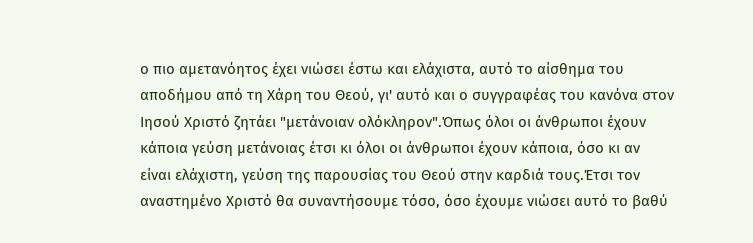ο πιο αμετανόητος έχει νιώσει έστω και ελάχιστα, αυτό το αίσθημα του αποδήμου από τη Χάρη του Θεού, γι' αυτό και ο συγγραφέας του κανόνα στον Ιησού Χριστό ζητάει "μετάνοιαν ολόκληρον".Όπως όλοι οι άνθρωποι έχουν κάποια γεύση μετάνοιας έτσι κι όλοι οι άνθρωποι έχουν κάποια, όσο κι αν είναι ελάχιστη, γεύση της παρουσίας του Θεού στην καρδιά τους.Έτσι τον αναστημένο Χριστό θα συναντήσουμε τόσο, όσο έχουμε νιώσει αυτό το βαθύ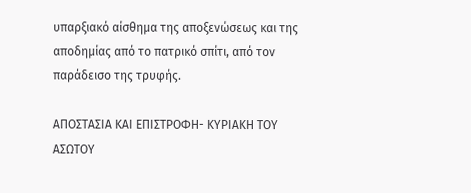υπαρξιακό αίσθημα της αποξενώσεως και της αποδημίας από το πατρικό σπίτι, από τον παράδεισο της τρυφής.

ΑΠΟΣΤΑΣΙΑ ΚΑΙ ΕΠΙΣΤΡΟΦΗ- ΚΥΡΙΑΚΗ ΤΟΥ ΑΣΩΤΟΥ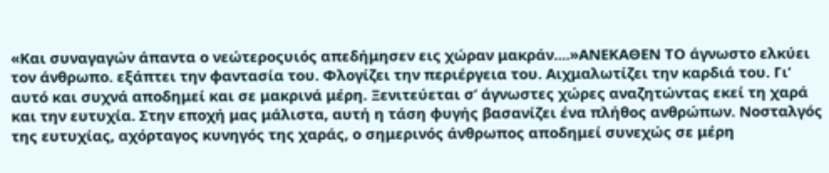«Και συναγαγών άπαντα ο νεώτεροςυιός απεδήμησεν εις χώραν μακράν....»ΑΝΕΚΑΘΕΝ ΤΟ άγνωστο ελκύει τον άνθρωπο. εξάπτει την φαντασία του. Φλογίζει την περιέργεια του. Αιχμαλωτίζει την καρδιά του. Γι’ αυτό και συχνά αποδημεί και σε μακρινά μέρη. Ξενιτεύεται σ’ άγνωστες χώρες αναζητώντας εκεί τη χαρά και την ευτυχία. Στην εποχή μας μάλιστα, αυτή η τάση φυγής βασανίζει ένα πλήθος ανθρώπων. Νοσταλγός της ευτυχίας, αχόρταγος κυνηγός της χαράς, ο σημερινός άνθρωπος αποδημεί συνεχώς σε μέρη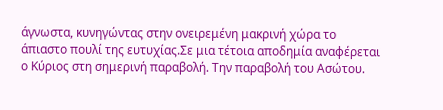άγνωστα, κυνηγώντας στην ονειρεμένη μακρινή χώρα το άπιαστο πουλί της ευτυχίας.Σε μια τέτοια αποδημία αναφέρεται ο Κύριος στη σημερινή παραβολή. Την παραβολή του Ασώτου.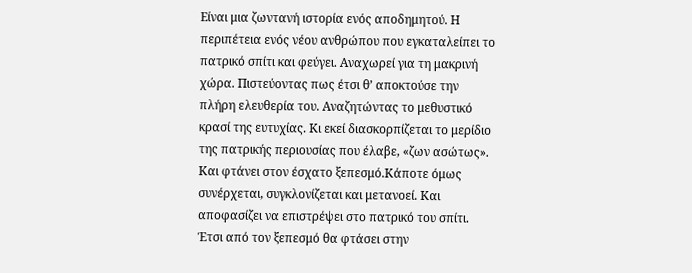Είναι μια ζωντανή ιστορία ενός αποδημητού. Η περιπέτεια ενός νέου ανθρώπου που εγκαταλείπει το πατρικό σπίτι και φεύγει. Αναχωρεί για τη μακρινή χώρα. Πιστεύοντας πως έτσι θ’ αποκτούσε την πλήρη ελευθερία του. Αναζητώντας το μεθυστικό κρασί της ευτυχίας. Κι εκεί διασκορπίζεται το μερίδιο της πατρικής περιουσίας που έλαβε, «ζων ασώτως». Και φτάνει στον έσχατο ξεπεσμό.Κάποτε όμως συνέρχεται, συγκλονίζεται και μετανοεί. Και αποφασίζει να επιστρέψει στο πατρικό του σπίτι. Έτσι από τον ξεπεσμό θα φτάσει στην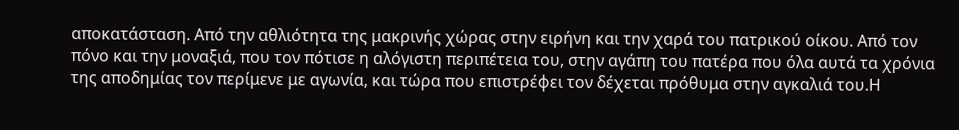αποκατάσταση. Από την αθλιότητα της μακρινής χώρας στην ειρήνη και την χαρά του πατρικού οίκου. Από τον πόνο και την μοναξιά, που τον πότισε η αλόγιστη περιπέτεια του, στην αγάπη του πατέρα που όλα αυτά τα χρόνια της αποδημίας τον περίμενε με αγωνία, και τώρα που επιστρέφει τον δέχεται πρόθυμα στην αγκαλιά του.Η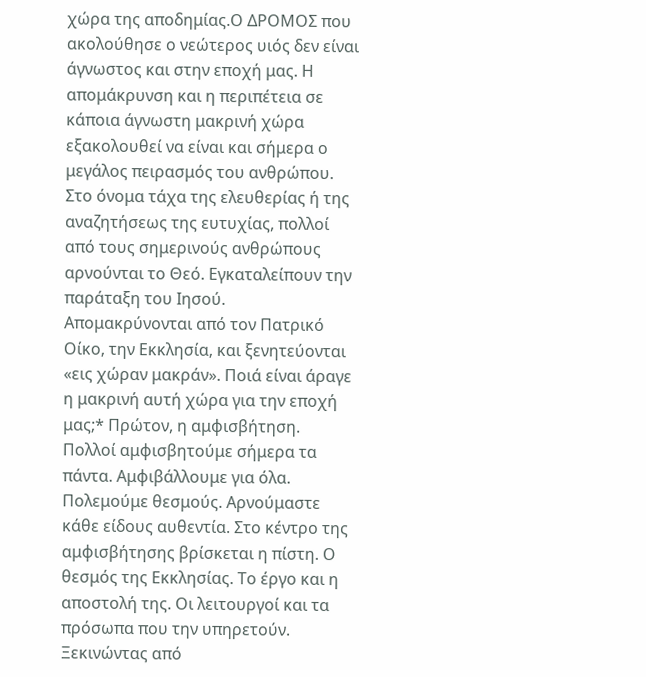χώρα της αποδημίας.Ο ΔΡΟΜΟΣ που ακολούθησε ο νεώτερος υιός δεν είναι άγνωστος και στην εποχή μας. Η απομάκρυνση και η περιπέτεια σε κάποια άγνωστη μακρινή χώρα εξακολουθεί να είναι και σήμερα ο μεγάλος πειρασμός του ανθρώπου. Στο όνομα τάχα της ελευθερίας ή της αναζητήσεως της ευτυχίας, πολλοί από τους σημερινούς ανθρώπους αρνούνται το Θεό. Εγκαταλείπουν την παράταξη του Ιησού. Απομακρύνονται από τον Πατρικό Οίκο, την Εκκλησία, και ξενητεύονται «εις χώραν μακράν». Ποιά είναι άραγε η μακρινή αυτή χώρα για την εποχή μας;* Πρώτον, η αμφισβήτηση. Πολλοί αμφισβητούμε σήμερα τα πάντα. Αμφιβάλλουμε για όλα. Πολεμούμε θεσμούς. Αρνούμαστε κάθε είδους αυθεντία. Στο κέντρο της αμφισβήτησης βρίσκεται η πίστη. Ο θεσμός της Εκκλησίας. Το έργο και η αποστολή της. Οι λειτουργοί και τα πρόσωπα που την υπηρετούν. Ξεκινώντας από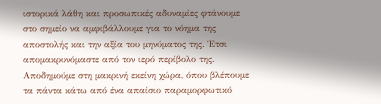ιστορικά λάθη και προσωπικές αδυναμίες φτάνουμε στο σημείο να αμφιβάλλουμε για το νόημα της αποστολής και την αξία του μηνύματος της. Έτσι απομακρυνόμαστε από τον ιερό περίβολο της. Αποδημούμε στη μακρινή εκείνη χώρα, όπου βλέπουμε τα πάντα κάτω από ένα απαίσιο παραμορφωτικό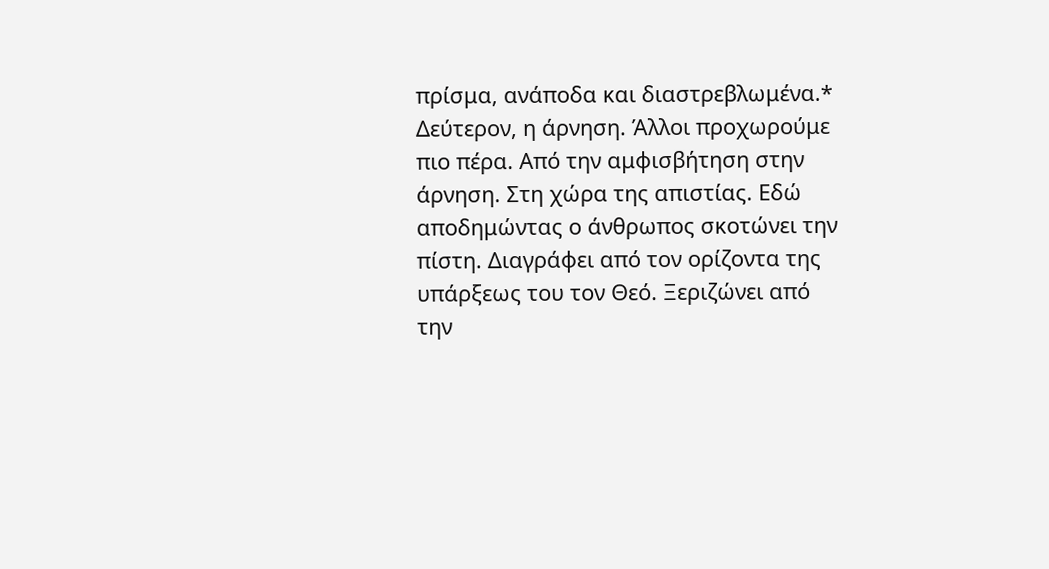πρίσμα, ανάποδα και διαστρεβλωμένα.* Δεύτερον, η άρνηση. Άλλοι προχωρούμε πιο πέρα. Από την αμφισβήτηση στην άρνηση. Στη χώρα της απιστίας. Εδώ αποδημώντας ο άνθρωπος σκοτώνει την πίστη. Διαγράφει από τον ορίζοντα της υπάρξεως του τον Θεό. Ξεριζώνει από την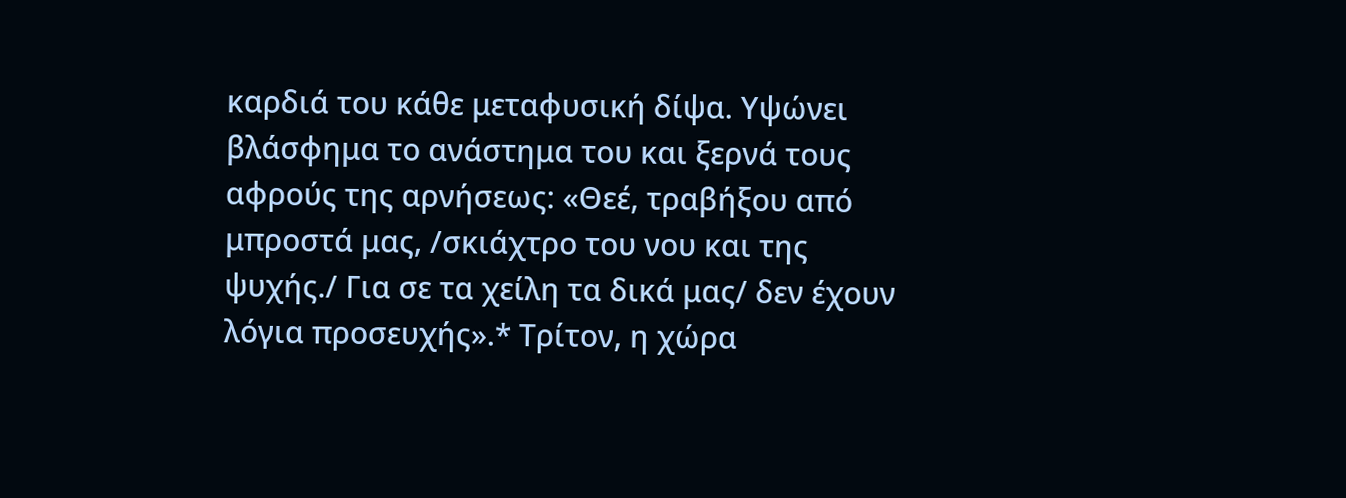καρδιά του κάθε μεταφυσική δίψα. Υψώνει βλάσφημα το ανάστημα του και ξερνά τους αφρούς της αρνήσεως: «Θεέ, τραβήξου από μπροστά μας, /σκιάχτρο του νου και της ψυχής./ Για σε τα χείλη τα δικά μας/ δεν έχουν λόγια προσευχής».* Τρίτον, η χώρα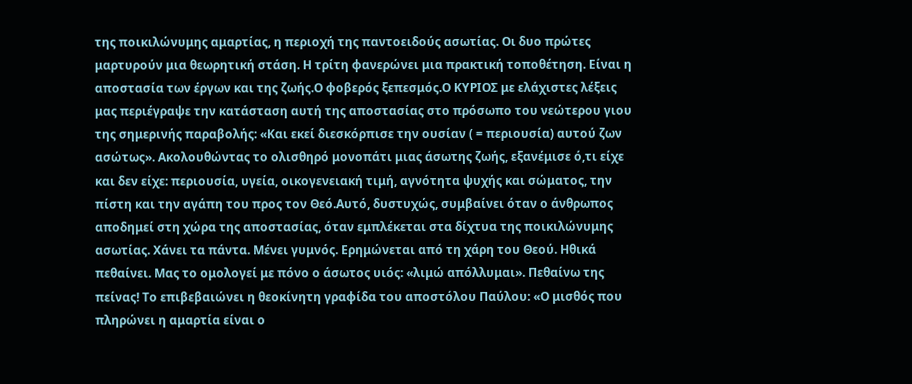της ποικιλώνυμης αμαρτίας, η περιοχή της παντοειδούς ασωτίας. Οι δυο πρώτες μαρτυρούν μια θεωρητική στάση. Η τρίτη φανερώνει μια πρακτική τοποθέτηση. Είναι η αποστασία των έργων και της ζωής.Ο φοβερός ξεπεσμός.Ο ΚΥΡΙΟΣ με ελάχιστες λέξεις μας περιέγραψε την κατάσταση αυτή της αποστασίας στο πρόσωπο του νεώτερου γιου της σημερινής παραβολής: «Και εκεί διεσκόρπισε την ουσίαν ( = περιουσία) αυτού ζων ασώτως». Ακολουθώντας το ολισθηρό μονοπάτι μιας άσωτης ζωής, εξανέμισε ό,τι είχε και δεν είχε: περιουσία, υγεία, οικογενειακή τιμή, αγνότητα ψυχής και σώματος, την πίστη και την αγάπη του προς τον Θεό.Αυτό, δυστυχώς, συμβαίνει όταν ο άνθρωπος αποδημεί στη χώρα της αποστασίας, όταν εμπλέκεται στα δίχτυα της ποικιλώνυμης ασωτίας. Χάνει τα πάντα. Μένει γυμνός. Ερημώνεται από τη χάρη του Θεού. Ηθικά πεθαίνει. Μας το ομολογεί με πόνο ο άσωτος υιός: «λιμώ απόλλυμαι». Πεθαίνω της πείνας! Το επιβεβαιώνει η θεοκίνητη γραφίδα του αποστόλου Παύλου: «Ο μισθός που πληρώνει η αμαρτία είναι ο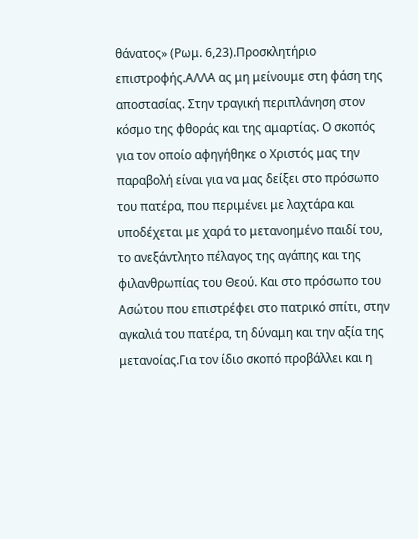θάνατος» (Ρωμ. 6,23).Προσκλητήριο επιστροφής.ΑΛΛΑ ας μη μείνουμε στη φάση της αποστασίας. Στην τραγική περιπλάνηση στον κόσμο της φθοράς και της αμαρτίας. Ο σκοπός για τον οποίο αφηγήθηκε ο Χριστός μας την παραβολή είναι για να μας δείξει στο πρόσωπο του πατέρα, που περιμένει με λαχτάρα και υποδέχεται με χαρά το μετανοημένο παιδί του, το ανεξάντλητο πέλαγος της αγάπης και της φιλανθρωπίας του Θεού. Και στο πρόσωπο του Ασώτου που επιστρέφει στο πατρικό σπίτι, στην αγκαλιά του πατέρα, τη δύναμη και την αξία της μετανοίας.Για τον ίδιο σκοπό προβάλλει και η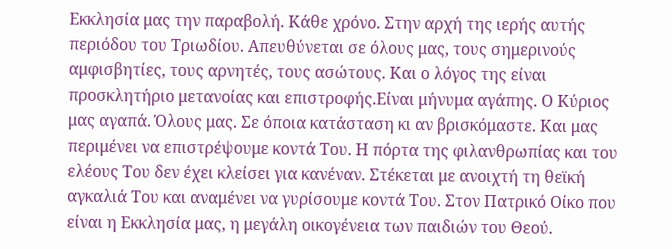Εκκλησία μας την παραβολή. Κάθε χρόνο. Στην αρχή της ιερής αυτής περιόδου του Τριωδίου. Απευθύνεται σε όλους μας, τους σημερινούς αμφισβητίες, τους αρνητές, τους ασώτους. Και ο λόγος της είναι προσκλητήριο μετανοίας και επιστροφής.Είναι μήνυμα αγάπης. Ο Κύριος μας αγαπά. Όλους μας. Σε όποια κατάσταση κι αν βρισκόμαστε. Και μας περιμένει να επιστρέψουμε κοντά Του. Η πόρτα της φιλανθρωπίας και του ελέους Του δεν έχει κλείσει για κανέναν. Στέκεται με ανοιχτή τη θεϊκή αγκαλιά Του και αναμένει να γυρίσουμε κοντά Του. Στον Πατρικό Οίκο που είναι η Εκκλησία μας, η μεγάλη οικογένεια των παιδιών του Θεού.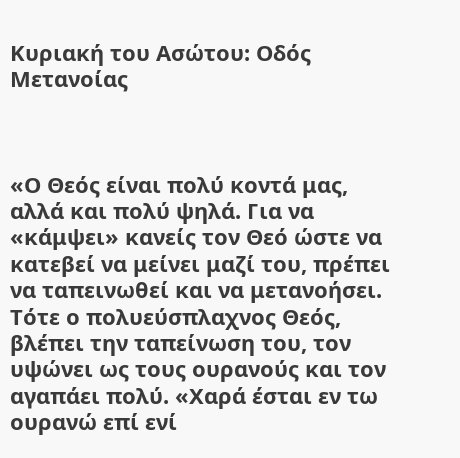Κυριακή του Ασώτου: Οδός Μετανοίας



«Ο Θεός είναι πολύ κοντά μας, αλλά και πολύ ψηλά. Για να «κάμψει» κανείς τον Θεό ώστε να κατεβεί να μείνει μαζί του, πρέπει να ταπεινωθεί και να μετανοήσει. Τότε ο πολυεύσπλαχνος Θεός, βλέπει την ταπείνωση του, τον υψώνει ως τους ουρανούς και τον αγαπάει πολύ. «Χαρά έσται εν τω ουρανώ επί ενί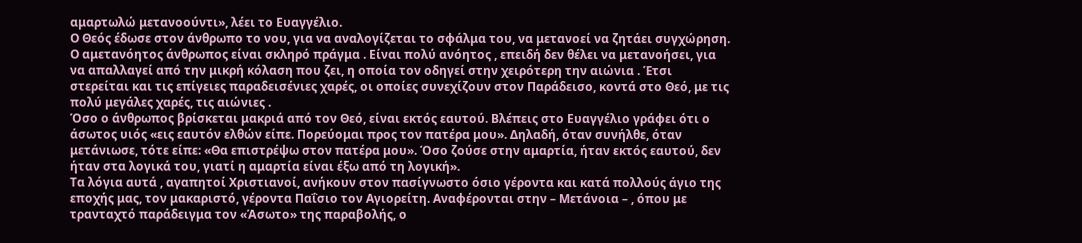αμαρτωλώ μετανοούντι», λέει το Ευαγγέλιο.
Ο Θεός έδωσε στον άνθρωπο το νου, για να αναλογίζεται το σφάλμα του, να μετανοεί να ζητάει συγχώρηση. Ο αμετανόητος άνθρωπος είναι σκληρό πράγμα . Είναι πολύ ανόητος , επειδή δεν θέλει να μετανοήσει, για να απαλλαγεί από την μικρή κόλαση που ζει, η οποία τον οδηγεί στην χειρότερη την αιώνια . Έτσι στερείται και τις επίγειες παραδεισένιες χαρές, οι οποίες συνεχίζουν στον Παράδεισο, κοντά στο Θεό, με τις πολύ μεγάλες χαρές, τις αιώνιες .
Όσο ο άνθρωπος βρίσκεται μακριά από τον Θεό, είναι εκτός εαυτού. Βλέπεις στο Ευαγγέλιο γράφει ότι ο άσωτος υιός «εις εαυτόν ελθών είπε. Πορεύομαι προς τον πατέρα μου». Δηλαδή, όταν συνήλθε, όταν μετάνιωσε, τότε είπε: «Θα επιστρέψω στον πατέρα μου». Όσο ζούσε στην αμαρτία, ήταν εκτός εαυτού, δεν ήταν στα λογικά του, γιατί η αμαρτία είναι έξω από τη λογική».
Τα λόγια αυτά , αγαπητοί Χριστιανοί, ανήκουν στον πασίγνωστο όσιο γέροντα και κατά πολλούς άγιο της εποχής μας, τον μακαριστό, γέροντα Παΐσιο τον Αγιορείτη. Αναφέρονται στην – Μετάνοια – , όπου με τρανταχτό παράδειγμα τον «Άσωτο» της παραβολής, ο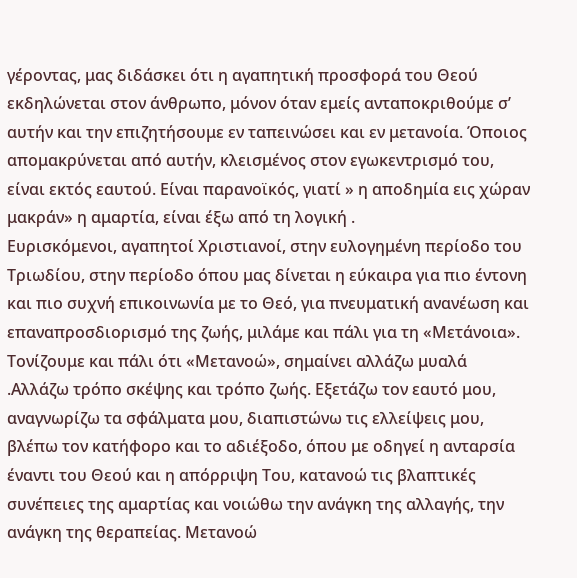γέροντας, μας διδάσκει ότι η αγαπητική προσφορά του Θεού εκδηλώνεται στον άνθρωπο, μόνον όταν εμείς ανταποκριθούμε σ’ αυτήν και την επιζητήσουμε εν ταπεινώσει και εν μετανοία. Όποιος απομακρύνεται από αυτήν, κλεισμένος στον εγωκεντρισμό του, είναι εκτός εαυτού. Είναι παρανοϊκός, γιατί » η αποδημία εις χώραν μακράν» η αμαρτία, είναι έξω από τη λογική .
Ευρισκόμενοι, αγαπητοί Χριστιανοί, στην ευλογημένη περίοδο του Τριωδίου, στην περίοδο όπου μας δίνεται η εύκαιρα για πιο έντονη και πιο συχνή επικοινωνία με το Θεό, για πνευματική ανανέωση και επαναπροσδιορισμό της ζωής, μιλάμε και πάλι για τη «Μετάνοια».
Τονίζουμε και πάλι ότι «Μετανοώ», σημαίνει αλλάζω μυαλά .Αλλάζω τρόπο σκέψης και τρόπο ζωής. Εξετάζω τον εαυτό μου, αναγνωρίζω τα σφάλματα μου, διαπιστώνω τις ελλείψεις μου, βλέπω τον κατήφορο και το αδιέξοδο, όπου με οδηγεί η ανταρσία έναντι του Θεού και η απόρριψη Του, κατανοώ τις βλαπτικές συνέπειες της αμαρτίας και νοιώθω την ανάγκη της αλλαγής, την ανάγκη της θεραπείας. Μετανοώ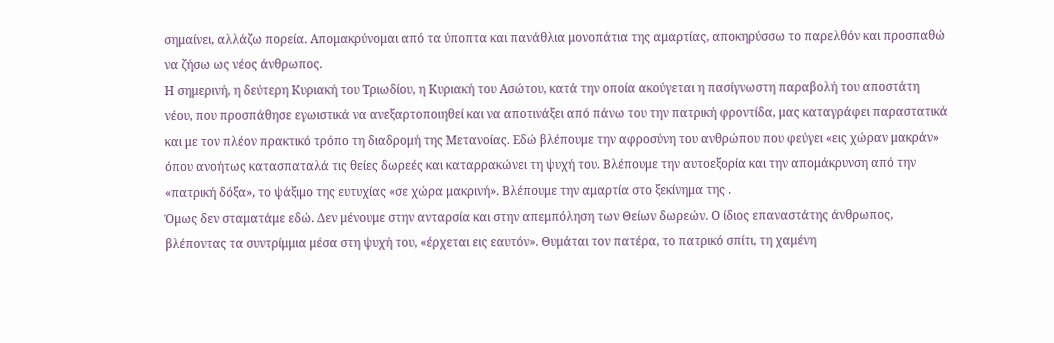σημαίνει, αλλάζω πορεία. Απομακρύνομαι από τα ύποπτα και πανάθλια μονοπάτια της αμαρτίας, αποκηρύσσω το παρελθόν και προσπαθώ να ζήσω ως νέος άνθρωπος.
Η σημερινή, η δεύτερη Κυριακή του Τριωδίου, η Κυριακή του Ασώτου, κατά την οποία ακούγεται η πασίγνωστη παραβολή του αποστάτη νέου, που προσπάθησε εγωιστικά να ανεξαρτοποιηθεί και να αποτινάξει από πάνω του την πατρική φροντίδα, μας καταγράφει παραστατικά και με τον πλέον πρακτικό τρόπο τη διαδρομή της Μετανοίας. Εδώ βλέπουμε την αφροσύνη του ανθρώπου που φεύγει «εις χώραν μακράν» όπου ανοήτως κατασπαταλά τις θείες δωρεές και καταρρακώνει τη ψυχή του. Βλέπουμε την αυτοεξορία και την απομάκρυνση από την «πατρική δόξα», το ψάξιμο της ευτυχίας «σε χώρα μακρινή». Βλέπουμε την αμαρτία στο ξεκίνημα της .
Όμως δεν σταματάμε εδώ. Δεν μένουμε στην ανταρσία και στην απεμπόληση των Θείων δωρεών. Ο ίδιος επαναστάτης άνθρωπος, βλέποντας τα συντρίμμια μέσα στη ψυχή του, «έρχεται εις εαυτόν». Θυμάται τον πατέρα, το πατρικό σπίτι, τη χαμένη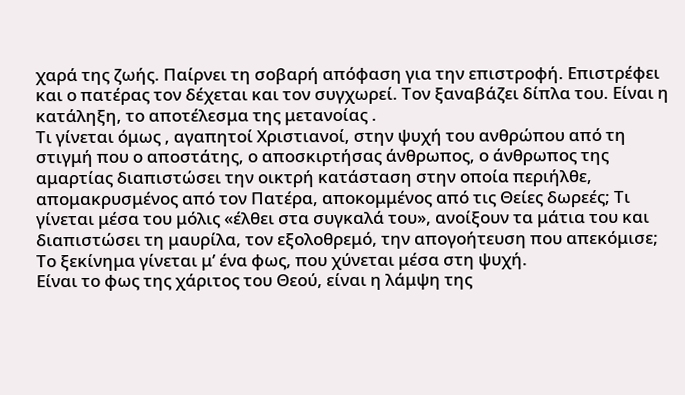χαρά της ζωής. Παίρνει τη σοβαρή απόφαση για την επιστροφή. Επιστρέφει και ο πατέρας τον δέχεται και τον συγχωρεί. Τον ξαναβάζει δίπλα του. Είναι η κατάληξη, το αποτέλεσμα της μετανοίας .
Τι γίνεται όμως , αγαπητοί Χριστιανοί, στην ψυχή του ανθρώπου από τη στιγμή που ο αποστάτης, ο αποσκιρτήσας άνθρωπος, ο άνθρωπος της αμαρτίας διαπιστώσει την οικτρή κατάσταση στην οποία περιήλθε, απομακρυσμένος από τον Πατέρα, αποκομμένος από τις Θείες δωρεές; Τι γίνεται μέσα του μόλις «έλθει στα συγκαλά του», ανοίξουν τα μάτια του και διαπιστώσει τη μαυρίλα, τον εξολοθρεμό, την απογοήτευση που απεκόμισε;
Το ξεκίνημα γίνεται μ’ ένα φως, που χύνεται μέσα στη ψυχή.
Είναι το φως της χάριτος του Θεού, είναι η λάμψη της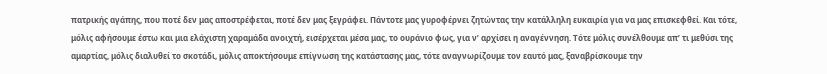πατρικής αγάπης, που ποτέ δεν μας αποστρέφεται, ποτέ δεν μας ξεγράφει. Πάντοτε μας γυροφέρνει ζητώντας την κατάλληλη ευκαιρία για να μας επισκεφθεί. Και τότε, μόλις αφήσουμε έστω και μια ελάχιστη χαραμάδα ανοιχτή, εισέρχεται μέσα μας, το ουράνιο φως, για ν’ αρχίσει η αναγέννηση. Τότε μόλις συνέλθουμε απ’ τι μεθύσι της αμαρτίας, μόλις διαλυθεί το σκοτάδι, μόλις αποκτήσουμε επίγνωση της κατάστασης μας, τότε αναγνωρίζουμε τον εαυτό μας, ξαναβρίσκουμε την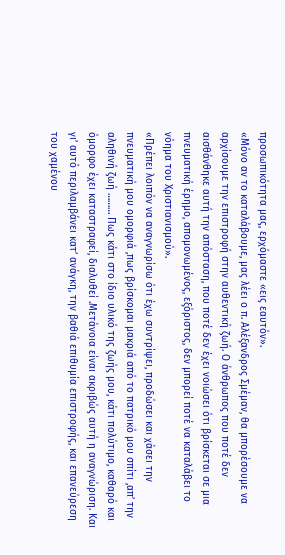προσωπικότητα μας, ερχόμαστε «εις εαυτόν».
«Μόνο αν το καταλάβουμε, μας λέει ο π. Αλέξανδρος Σμέμαν, θα μπορέσουμε να αρχίσουμε την επιστροφή στην αυθεντική ζωή. Ο άνθρωπος που ποτέ δεν αισθάνθηκε αυτή την απόσταση, που ποτέ δεν έχει νοιώσει ότι βρίσκεται σε μια πνευματική έρημο, απομονωμένος, εξόριστος, δεν μπορεί ποτέ να καταλάβει το νόημα του Χριστιανισμού».
«Πρέπει λοιπόν να αναγνωρίσω ότι έχω συντρίψει, προδώσει και χάσει την πνευματική μου ομορφιά ,πως βρίσκομαι μακριά από το πατρικό μου σπίτι ,απ’ την αληθινή ζωή ……… Πως κάτι στο ίδιο υλικό της ζωής μου, κάτι πολύτιμο, καθαρό και όμορφο έχει καταστραφεί, διαλυθεί .Μετάνοια είναι ακριβώς αυτή η αναγνώριση. Και γι’ αυτό περιλαμβάνει κατ’ ανάγκη, την βαθιά επιθυμία επιστροφής, και επανεύρεση του χαμένου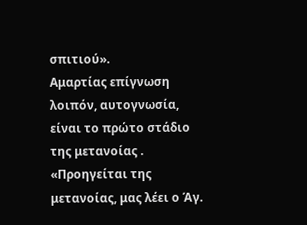σπιτιού».
Αμαρτίας επίγνωση λοιπόν, αυτογνωσία, είναι το πρώτο στάδιο της μετανοίας . «Προηγείται της μετανοίας, μας λέει ο Άγ.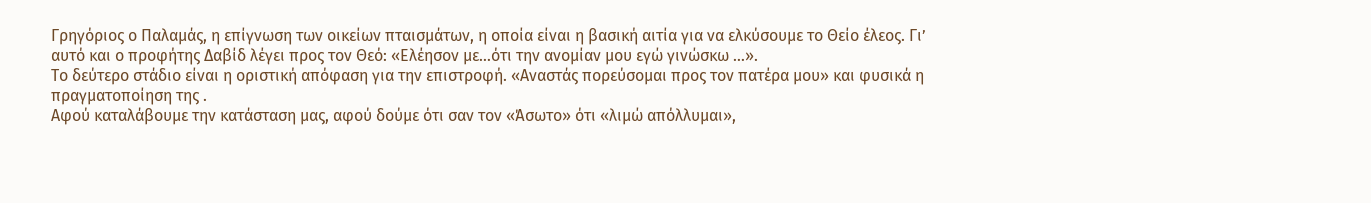Γρηγόριος ο Παλαμάς, η επίγνωση των οικείων πταισμάτων, η οποία είναι η βασική αιτία για να ελκύσουμε το Θείο έλεος. Γι’ αυτό και ο προφήτης Δαβίδ λέγει προς τον Θεό: «Ελέησον με…ότι την ανομίαν μου εγώ γινώσκω …».
Το δεύτερο στάδιο είναι η οριστική απόφαση για την επιστροφή. «Αναστάς πορεύσομαι προς τον πατέρα μου» και φυσικά η πραγματοποίηση της .
Αφού καταλάβουμε την κατάσταση μας, αφού δούμε ότι σαν τον «Άσωτο» ότι «λιμώ απόλλυμαι»,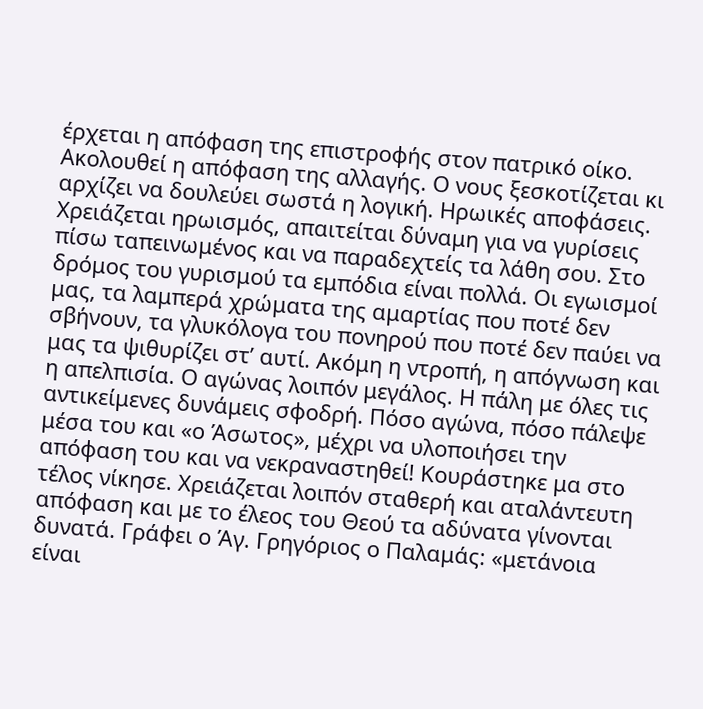έρχεται η απόφαση της επιστροφής στον πατρικό οίκο. Ακολουθεί η απόφαση της αλλαγής. Ο νους ξεσκοτίζεται κι αρχίζει να δουλεύει σωστά η λογική. Ηρωικές αποφάσεις. Χρειάζεται ηρωισμός, απαιτείται δύναμη για να γυρίσεις πίσω ταπεινωμένος και να παραδεχτείς τα λάθη σου. Στο δρόμος του γυρισμού τα εμπόδια είναι πολλά. Οι εγωισμοί μας, τα λαμπερά χρώματα της αμαρτίας που ποτέ δεν σβήνουν, τα γλυκόλογα του πονηρού που ποτέ δεν παύει να μας τα ψιθυρίζει στ’ αυτί. Ακόμη η ντροπή, η απόγνωση και η απελπισία. Ο αγώνας λοιπόν μεγάλος. Η πάλη με όλες τις αντικείμενες δυνάμεις σφοδρή. Πόσο αγώνα, πόσο πάλεψε μέσα του και «ο Άσωτος», μέχρι να υλοποιήσει την απόφαση του και να νεκραναστηθεί! Κουράστηκε μα στο τέλος νίκησε. Χρειάζεται λοιπόν σταθερή και αταλάντευτη απόφαση και με το έλεος του Θεού τα αδύνατα γίνονται δυνατά. Γράφει ο Άγ. Γρηγόριος ο Παλαμάς: «μετάνοια είναι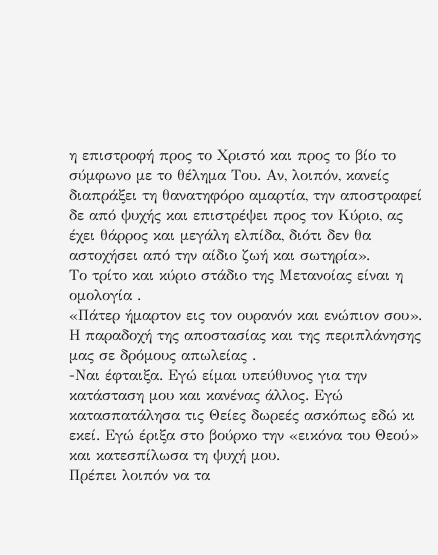η επιστροφή προς το Χριστό και προς το βίο το σύμφωνο με το θέλημα Του. Αν, λοιπόν, κανείς διαπράξει τη θανατηφόρο αμαρτία, την αποστραφεί δε από ψυχής και επιστρέψει προς τον Κύριο, ας έχει θάρρος και μεγάλη ελπίδα, διότι δεν θα αστοχήσει από την αίδιο ζωή και σωτηρία».
Το τρίτο και κύριο στάδιο της Μετανοίας είναι η ομολογία .
«Πάτερ ήμαρτον εις τον ουρανόν και ενώπιον σου». Η παραδοχή της αποστασίας και της περιπλάνησης μας σε δρόμους απωλείας .
-Ναι έφταιξα. Εγώ είμαι υπεύθυνος για την κατάσταση μου και κανένας άλλος. Εγώ κατασπατάλησα τις Θείες δωρεές ασκόπως εδώ κι εκεί. Εγώ έριξα στο βούρκο την «εικόνα του Θεού» και κατεσπίλωσα τη ψυχή μου.
Πρέπει λοιπόν να τα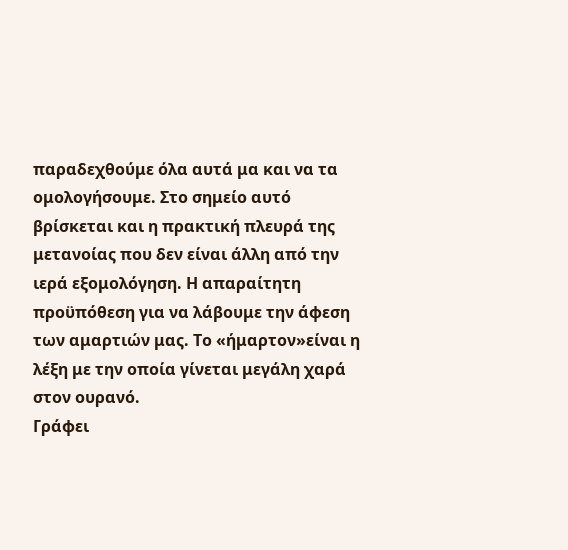παραδεχθούμε όλα αυτά μα και να τα ομολογήσουμε. Στο σημείο αυτό βρίσκεται και η πρακτική πλευρά της μετανοίας που δεν είναι άλλη από την ιερά εξομολόγηση. Η απαραίτητη προϋπόθεση για να λάβουμε την άφεση των αμαρτιών μας. Το «ήμαρτον»είναι η λέξη με την οποία γίνεται μεγάλη χαρά στον ουρανό.
Γράφει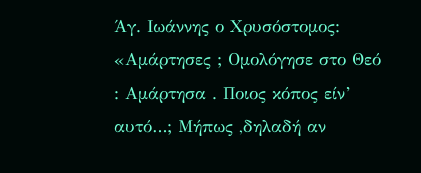Άγ. Ιωάννης ο Χρυσόστομος: «Αμάρτησες ; Ομολόγησε στο Θεό : Αμάρτησα . Ποιος κόπος είν’ αυτό…; Μήπως ,δηλαδή αν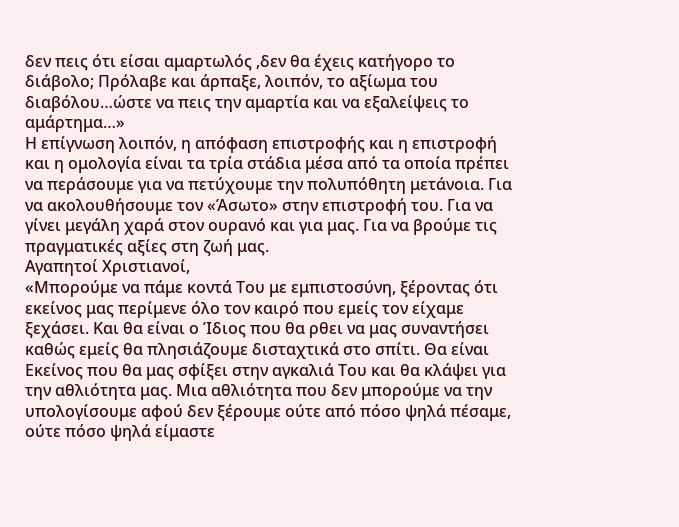δεν πεις ότι είσαι αμαρτωλός ,δεν θα έχεις κατήγορο το διάβολο; Πρόλαβε και άρπαξε, λοιπόν, το αξίωμα του διαβόλου…ώστε να πεις την αμαρτία και να εξαλείψεις το αμάρτημα…»
Η επίγνωση λοιπόν, η απόφαση επιστροφής και η επιστροφή και η ομολογία είναι τα τρία στάδια μέσα από τα οποία πρέπει να περάσουμε για να πετύχουμε την πολυπόθητη μετάνοια. Για να ακολουθήσουμε τον «Άσωτο» στην επιστροφή του. Για να γίνει μεγάλη χαρά στον ουρανό και για μας. Για να βρούμε τις πραγματικές αξίες στη ζωή μας.
Αγαπητοί Χριστιανοί,
«Μπορούμε να πάμε κοντά Του με εμπιστοσύνη, ξέροντας ότι εκείνος μας περίμενε όλο τον καιρό που εμείς τον είχαμε ξεχάσει. Και θα είναι ο Ίδιος που θα ρθει να μας συναντήσει καθώς εμείς θα πλησιάζουμε δισταχτικά στο σπίτι. Θα είναι Εκείνος που θα μας σφίξει στην αγκαλιά Του και θα κλάψει για την αθλιότητα μας. Μια αθλιότητα που δεν μπορούμε να την υπολογίσουμε αφού δεν ξέρουμε ούτε από πόσο ψηλά πέσαμε, ούτε πόσο ψηλά είμαστε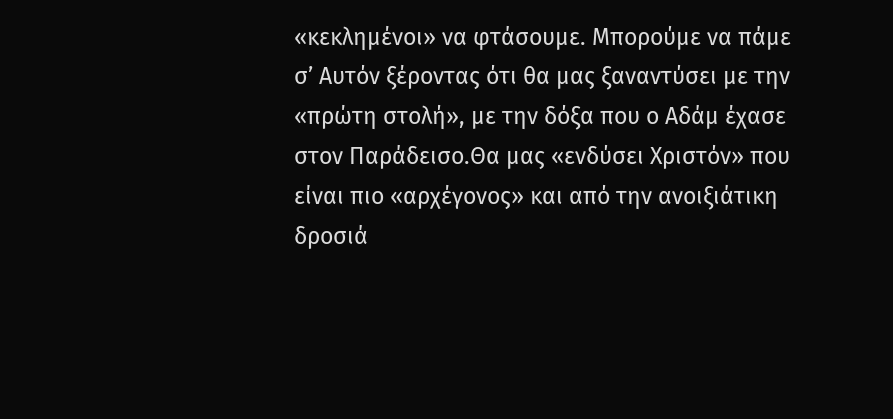«κεκλημένοι» να φτάσουμε. Μπορούμε να πάμε σ’ Αυτόν ξέροντας ότι θα μας ξαναντύσει με την «πρώτη στολή», με την δόξα που ο Αδάμ έχασε στον Παράδεισο.Θα μας «ενδύσει Χριστόν» που είναι πιο «αρχέγονος» και από την ανοιξιάτικη δροσιά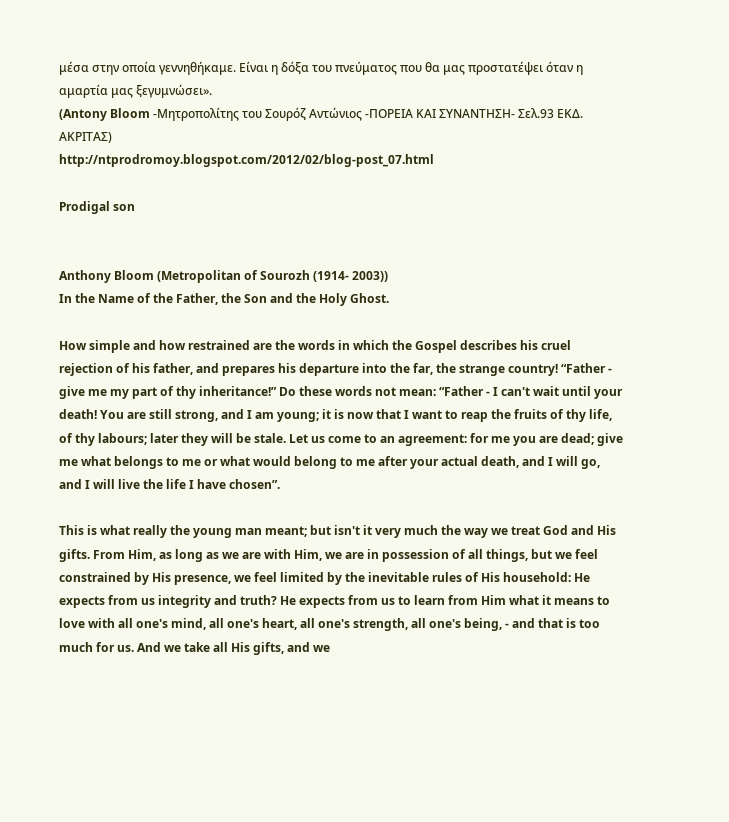μέσα στην οποία γεννηθήκαμε. Είναι η δόξα του πνεύματος που θα μας προστατέψει όταν η αμαρτία μας ξεγυμνώσει».
(Antony Bloom -Μητροπολίτης του Σουρόζ Αντώνιος -ΠΟΡΕΙΑ ΚΑΙ ΣΥΝΑΝΤΗΣΗ- Σελ.93 ΕΚΔ. ΑΚΡΙΤΑΣ)
http://ntprodromoy.blogspot.com/2012/02/blog-post_07.html

Prodigal son


Anthony Bloom (Metropolitan of Sourozh (1914- 2003))
In the Name of the Father, the Son and the Holy Ghost.

How simple and how restrained are the words in which the Gospel describes his cruel rejection of his father, and prepares his departure into the far, the strange country! “Father - give me my part of thy inheritance!” Do these words not mean: “Father - I can't wait until your death! You are still strong, and I am young; it is now that I want to reap the fruits of thy life, of thy labours; later they will be stale. Let us come to an agreement: for me you are dead; give me what belongs to me or what would belong to me after your actual death, and I will go, and I will live the life I have chosen”.

This is what really the young man meant; but isn't it very much the way we treat God and His gifts. From Him, as long as we are with Him, we are in possession of all things, but we feel constrained by His presence, we feel limited by the inevitable rules of His household: He expects from us integrity and truth? He expects from us to learn from Him what it means to love with all one's mind, all one's heart, all one's strength, all one's being, - and that is too much for us. And we take all His gifts, and we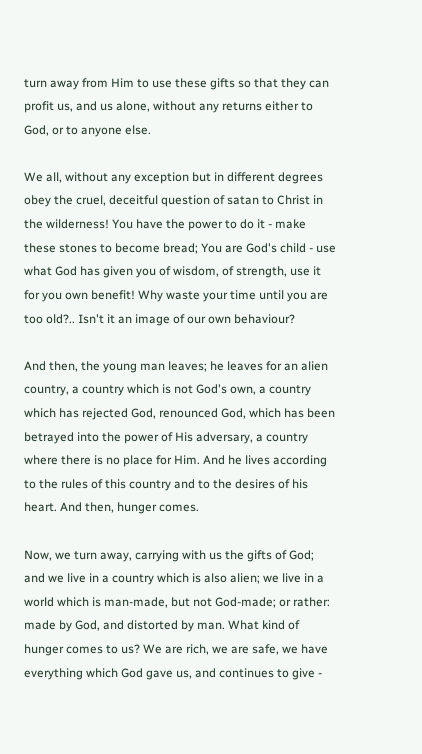turn away from Him to use these gifts so that they can profit us, and us alone, without any returns either to God, or to anyone else.

We all, without any exception but in different degrees obey the cruel, deceitful question of satan to Christ in the wilderness! You have the power to do it - make these stones to become bread; You are God's child - use what God has given you of wisdom, of strength, use it for you own benefit! Why waste your time until you are too old?.. Isn't it an image of our own behaviour?

And then, the young man leaves; he leaves for an alien country, a country which is not God's own, a country which has rejected God, renounced God, which has been betrayed into the power of His adversary, a country where there is no place for Him. And he lives according to the rules of this country and to the desires of his heart. And then, hunger comes.

Now, we turn away, carrying with us the gifts of God; and we live in a country which is also alien; we live in a world which is man-made, but not God-made; or rather: made by God, and distorted by man. What kind of hunger comes to us? We are rich, we are safe, we have everything which God gave us, and continues to give -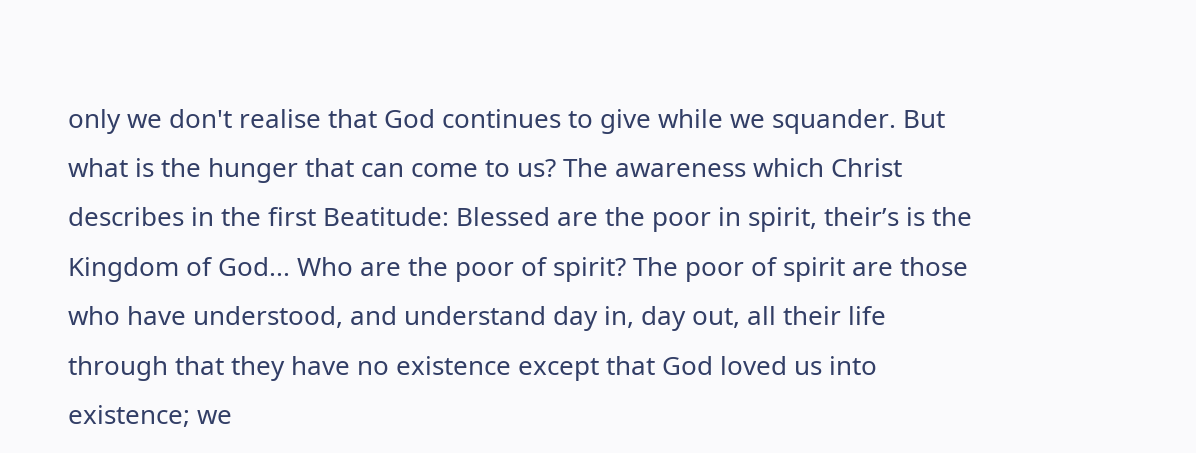only we don't realise that God continues to give while we squander. But what is the hunger that can come to us? The awareness which Christ describes in the first Beatitude: Blessed are the poor in spirit, their’s is the Kingdom of God... Who are the poor of spirit? The poor of spirit are those who have understood, and understand day in, day out, all their life through that they have no existence except that God loved us into existence; we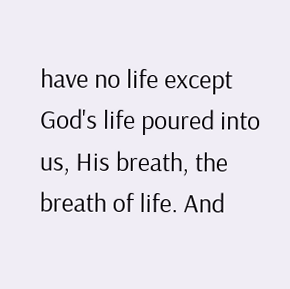have no life except God's life poured into us, His breath, the breath of life. And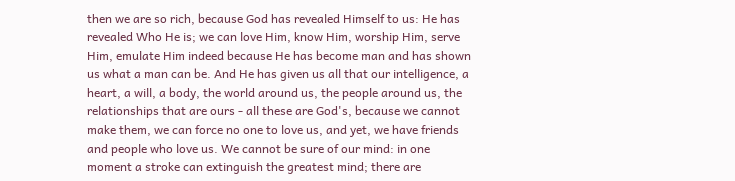then we are so rich, because God has revealed Himself to us: He has revealed Who He is; we can love Him, know Him, worship Him, serve Him, emulate Him indeed because He has become man and has shown us what a man can be. And He has given us all that our intelligence, a heart, a will, a body, the world around us, the people around us, the relationships that are ours - all these are God's, because we cannot make them, we can force no one to love us, and yet, we have friends and people who love us. We cannot be sure of our mind: in one moment a stroke can extinguish the greatest mind; there are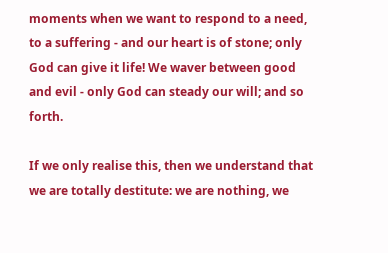moments when we want to respond to a need, to a suffering - and our heart is of stone; only God can give it life! We waver between good and evil - only God can steady our will; and so forth.

If we only realise this, then we understand that we are totally destitute: we are nothing, we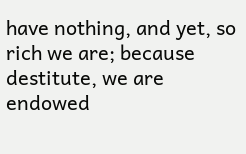have nothing, and yet, so rich we are; because destitute, we are endowed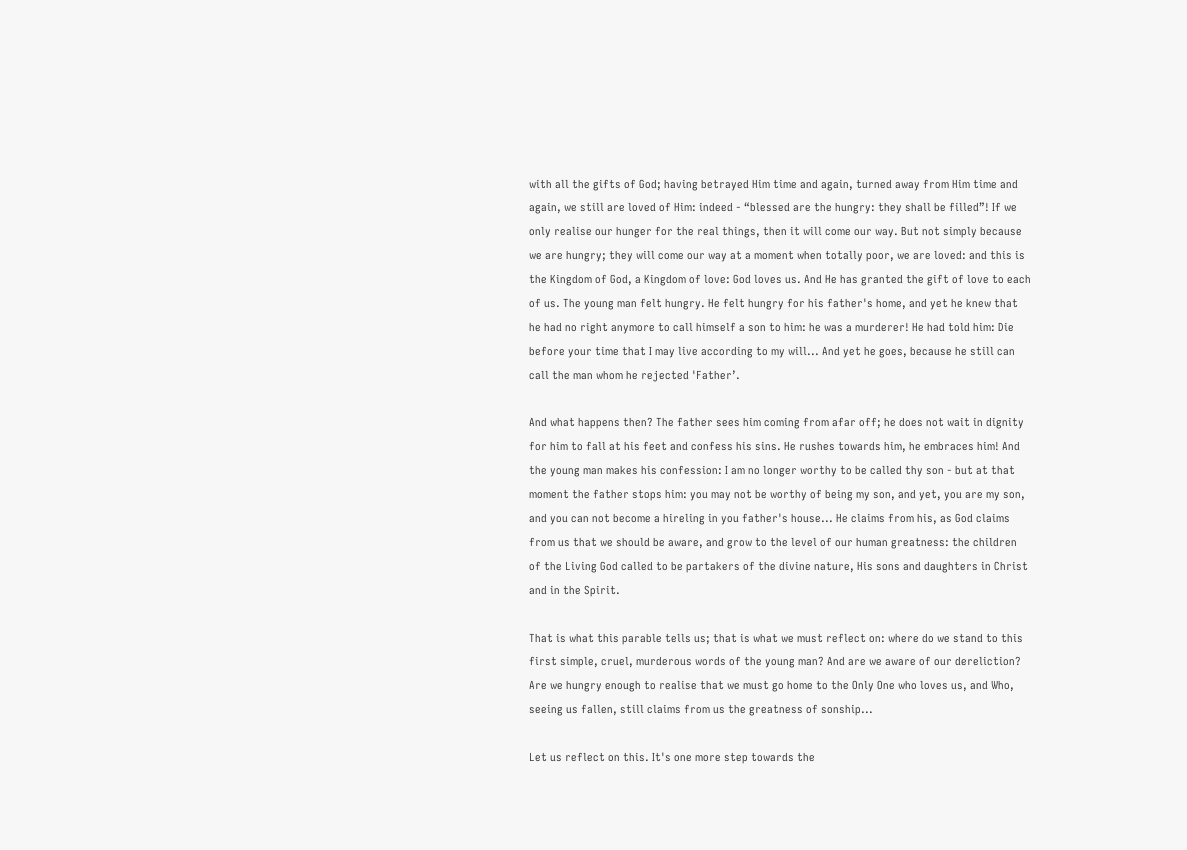with all the gifts of God; having betrayed Him time and again, turned away from Him time and again, we still are loved of Him: indeed - “blessed are the hungry: they shall be filled”! If we only realise our hunger for the real things, then it will come our way. But not simply because we are hungry; they will come our way at a moment when totally poor, we are loved: and this is the Kingdom of God, a Kingdom of love: God loves us. And He has granted the gift of love to each of us. The young man felt hungry. He felt hungry for his father's home, and yet he knew that he had no right anymore to call himself a son to him: he was a murderer! He had told him: Die before your time that I may live according to my will... And yet he goes, because he still can call the man whom he rejected 'Father’.

And what happens then? The father sees him coming from afar off; he does not wait in dignity for him to fall at his feet and confess his sins. He rushes towards him, he embraces him! And the young man makes his confession: I am no longer worthy to be called thy son - but at that moment the father stops him: you may not be worthy of being my son, and yet, you are my son, and you can not become a hireling in you father's house... He claims from his, as God claims from us that we should be aware, and grow to the level of our human greatness: the children of the Living God called to be partakers of the divine nature, His sons and daughters in Christ and in the Spirit.

That is what this parable tells us; that is what we must reflect on: where do we stand to this first simple, cruel, murderous words of the young man? And are we aware of our dereliction? Are we hungry enough to realise that we must go home to the Only One who loves us, and Who, seeing us fallen, still claims from us the greatness of sonship...

Let us reflect on this. It's one more step towards the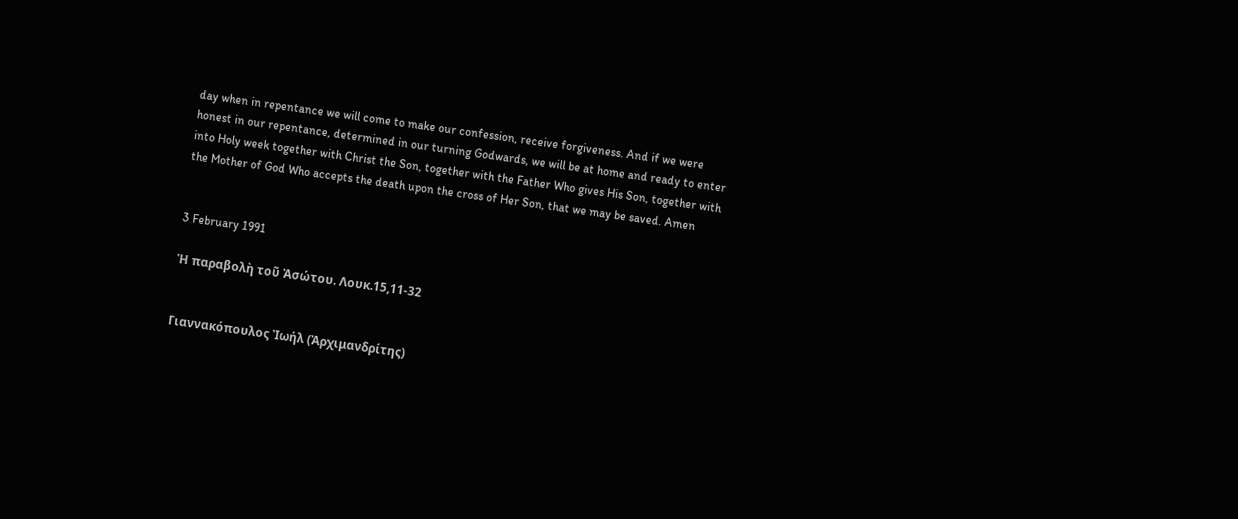day when in repentance we will come to make our confession, receive forgiveness. And if we were honest in our repentance, determined in our turning Godwards, we will be at home and ready to enter into Holy week together with Christ the Son, together with the Father Who gives His Son, together with the Mother of God Who accepts the death upon the cross of Her Son, that we may be saved. Amen


3 February 1991

Ἡ παραβολὴ τοῦ Ἀσώτου. Λουκ.15,11-32


Γιαννακόπουλος Ἰωήλ (Ἀρχιμανδρίτης)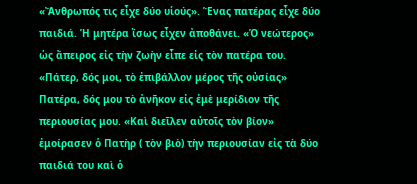«Ἄνθρωπός τις εἶχε δύο υἱούς». Ἕνας πατέρας εἶχε δύο παιδιά. Ἡ μητέρα ἴσως εἶχεν ἀποθάνει. «Ὁ νεώτερος» ὡς ἄπειρος εἰς τὴν ζωὴν εἶπε εἰς τὸν πατέρα του. «Πάτερ, δός μοι, τὸ ἐπιβάλλον μέρος τῆς οὐσίας» Πατέρα, δός μου τὸ ἀνῆκον εἰς ἐμὲ μερίδιον τῆς περιουσίας μου. «Καὶ διεῖλεν αὐτοῖς τὸν βίον» ἐμοίρασεν ὁ Πατὴρ ( τὸν βιὸ) τὴν περιουσίαν εἰς τὰ δύο παιδιά του καὶ ὁ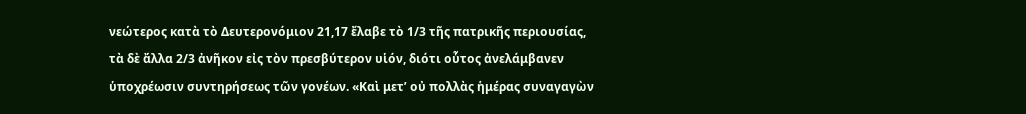νεώτερος κατὰ τὸ Δευτερονόμιον 21,17 ἔλαβε τὸ 1/3 τῆς πατρικῆς περιουσίας, τὰ δὲ ἄλλα 2/3 ἀνῆκον εἰς τὸν πρεσβύτερον υἱόν, διότι οὗτος ἀνελάμβανεν ὑποχρέωσιν συντηρήσεως τῶν γονέων. «Καὶ μετ’ οὐ πολλὰς ἡμέρας συναγαγὼν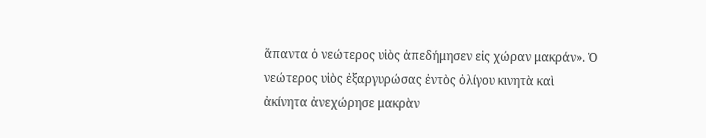ἅπαντα ὁ νεώτερος υἱὸς ἀπεδήμησεν εἰς χώραν μακράν». Ὁ νεώτερος υἱὸς ἐξαργυρώσας ἐντὸς ὀλίγου κινητὰ καὶ ἀκίνητα ἀνεχώρησε μακρὰν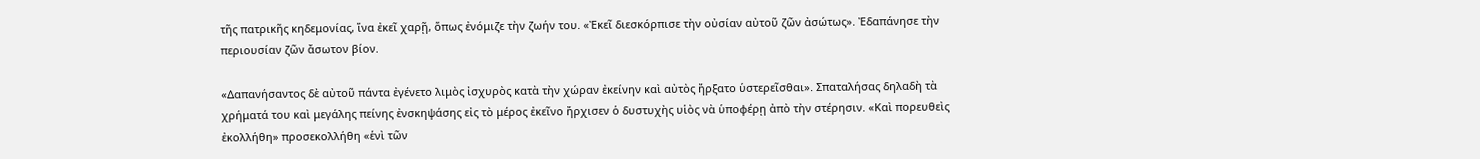τῆς πατρικῆς κηδεμονίας, ἵνα ἐκεῖ χαρῇ, ὅπως ἐνόμιζε τὴν ζωήν του. «Ἐκεῖ διεσκόρπισε τὴν οὐσίαν αὐτοῦ ζῶν ἀσώτως». Ἐδαπάνησε τὴν περιουσίαν ζῶν ἄσωτον βίον.

«Δαπανήσαντος δὲ αὐτοῦ πάντα ἐγένετο λιμὸς ἰσχυρὸς κατὰ τὴν χώραν ἐκείνην καὶ αὐτὸς ἤρξατο ὑστερεῖσθαι». Σπαταλήσας δηλαδὴ τὰ χρήματά του καὶ μεγάλης πείνης ἐνσκηψάσης εἰς τὸ μέρος ἐκεῖνο ἤρχισεν ὁ δυστυχὴς υἱὸς νὰ ὑποφέρῃ ἀπὸ τὴν στέρησιν. «Καὶ πορευθεὶς ἐκολλήθη» προσεκολλήθη «ἑνὶ τῶν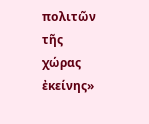πολιτῶν τῆς χώρας ἐκείνης»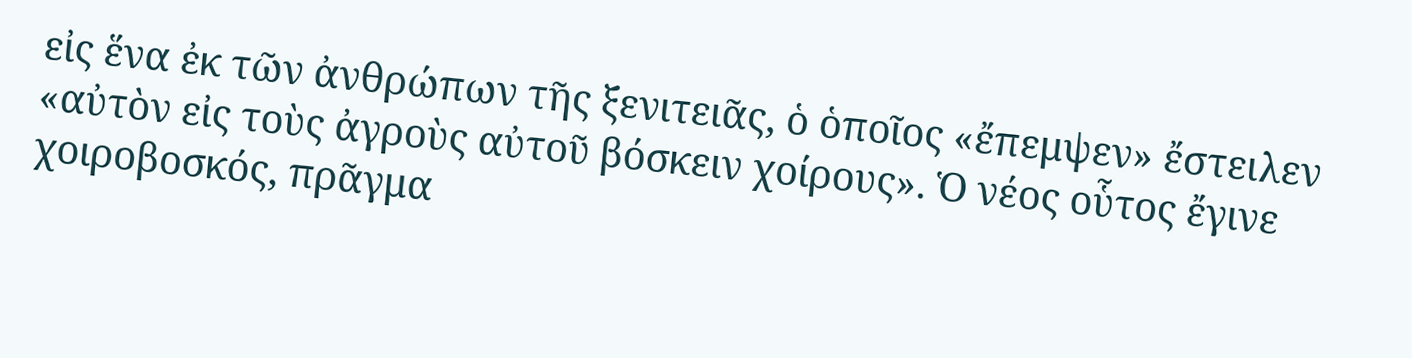εἰς ἕνα ἐκ τῶν ἀνθρώπων τῆς ξενιτειᾶς, ὁ ὁποῖος «ἔπεμψεν» ἔστειλεν «αὐτὸν εἰς τοὺς ἀγροὺς αὐτοῦ βόσκειν χοίρους». Ὁ νέος οὗτος ἔγινε χοιροβοσκός, πρᾶγμα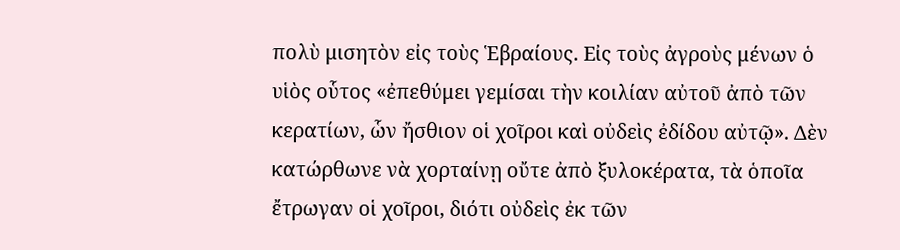πολὺ μισητὸν εἰς τοὺς Ἑβραίους. Εἰς τοὺς ἀγροὺς μένων ὁ υἱὸς οὗτος «ἐπεθύμει γεμίσαι τὴν κοιλίαν αὐτοῦ ἀπὸ τῶν κερατίων, ὧν ἤσθιον οἱ χοῖροι καὶ οὐδεὶς ἐδίδου αὐτῷ». Δὲν κατώρθωνε νὰ χορταίνῃ οὔτε ἀπὸ ξυλοκέρατα, τὰ ὁποῖα ἔτρωγαν οἱ χοῖροι, διότι οὐδεὶς ἐκ τῶν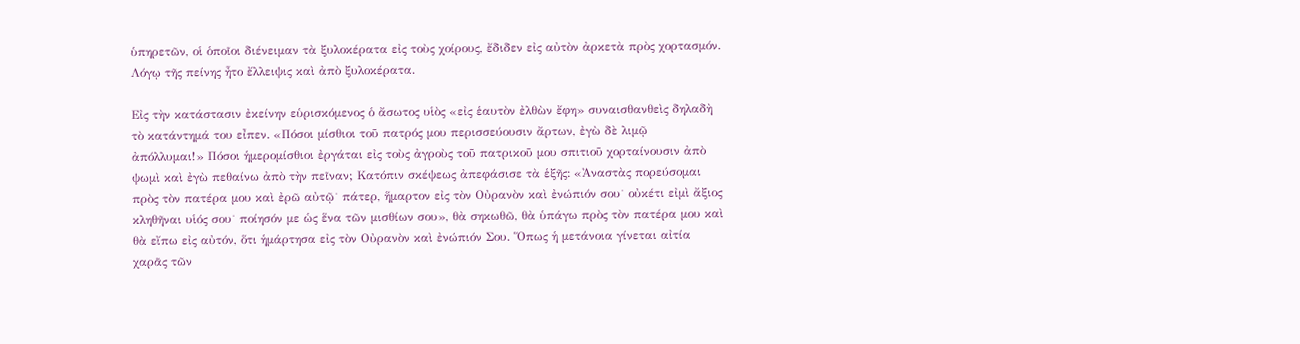ὑπηρετῶν, οἱ ὁποῖοι διένειμαν τὰ ξυλοκέρατα εἰς τοὺς χοίρους, ἔδιδεν εἰς αὐτὸν ἀρκετὰ πρὸς χορτασμόν. Λόγῳ τῆς πείνης ἦτο ἔλλειψις καὶ ἀπὸ ξυλοκέρατα.

Εἰς τὴν κατάστασιν ἐκείνην εὑρισκόμενος ὁ ἄσωτος υἱὸς «εἰς ἑαυτὸν ἐλθὼν ἔφη» συναισθανθεὶς δηλαδὴ τὸ κατάντημά του εἶπεν. «Πόσοι μίσθιοι τοῦ πατρός μου περισσεύουσιν ἄρτων, ἐγὼ δὲ λιμῷ ἀπόλλυμαι!» Πόσοι ἡμερομίσθιοι ἐργάται εἰς τοὺς ἀγροὺς τοῦ πατρικοῦ μου σπιτιοῦ χορταίνουσιν ἀπὸ ψωμὶ καὶ ἐγὼ πεθαίνω ἀπὸ τὴν πεῖναν; Κατόπιν σκέψεως ἀπεφάσισε τὰ ἑξῆς: «Ἀναστὰς πορεύσομαι πρὸς τὸν πατέρα μου καὶ ἐρῶ αὐτῷ˙ πάτερ, ἥμαρτον εἰς τὸν Οὐρανὸν καὶ ἐνώπιόν σου˙ οὐκέτι εἰμὶ ἄξιος κληθῆναι υἱός σου˙ ποίησόν με ὡς ἕνα τῶν μισθίων σου», θὰ σηκωθῶ, θὰ ὑπάγω πρὸς τὸν πατέρα μου καὶ θὰ εἴπω εἰς αὐτόν, ὅτι ἡμάρτησα εἰς τὸν Οὐρανὸν καὶ ἐνώπιόν Σου. Ὅπως ἡ μετάνοια γίνεται αἰτία χαρᾶς τῶν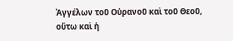Ἀγγέλων τοῦ Οὐρανοῦ καὶ τοῦ Θεοῦ, οὕτω καὶ ἡ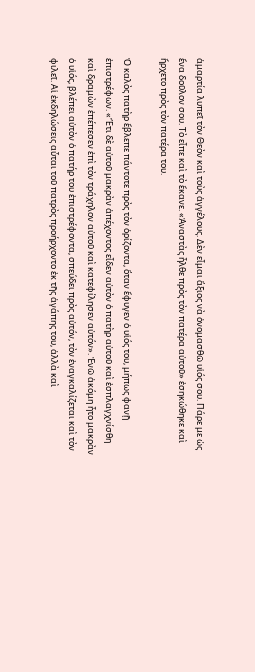ἁμαρτία λυπεῖ τὸν Θεὸν καὶ τοὺς ἀγγέλους. Δὲν εἶμαι ἄξιος νὰ ὀνομασθῶ υἱός σου. Πάρε με ὡς ἕνα δοῦλον σου. Τὸ εἶπε καὶ τὸ ἔκανε. «Ἀναστὰς ἦλθε πρὸς τὸν πατέρα αὐτοῦ» ἐσηκώθηκε καὶ ἤρχετο πρὸς τὸν πατέρα του.

Ὁ καλὸς πατὴρ ἔβλεπε πάντοτε πρὸς τὸν ὁρίζοντα, ὅταν ἔφυγεν ὁ υἱός του, μήπως φανῇ ἐπιστρέφων. «Ἔτι δὲ αὐτοῦ μακρὰν ἀπέχοντος εἶδεν αὐτὸν ὁ πατὴρ αὐτοῦ καὶ ἐσπλαγχνίσθη καὶ δραμὼν ἐπέπεσεν ἐπὶ τὸν τράχηλον αὐτοῦ καὶ κατεφίλησεν αὐτόν». Ἐνῶ ἀκόμη ἦτο μακρὰν ὁ υἱός, βλέπει αὐτὸν ὁ πατήρ του ἐπιστρέφοντα, σπεύδει πρὸς αὐτόν, τὸν ἐναγκαλίζεται καὶ τὸν φιλεῖ. Αἱ ἐκδηλώσεις αὗται τοῦ πατρὸς προήρχοντο ἐκ τῆς ἀγάπης του, ἀλλὰ καὶ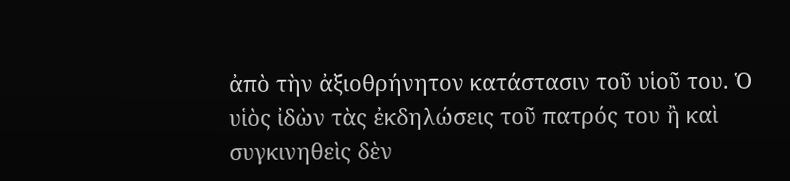ἀπὸ τὴν ἀξιοθρήνητον κατάστασιν τοῦ υἱοῦ του. Ὁ υἱὸς ἰδὼν τὰς ἐκδηλώσεις τοῦ πατρός του ἢ καὶ συγκινηθεὶς δὲν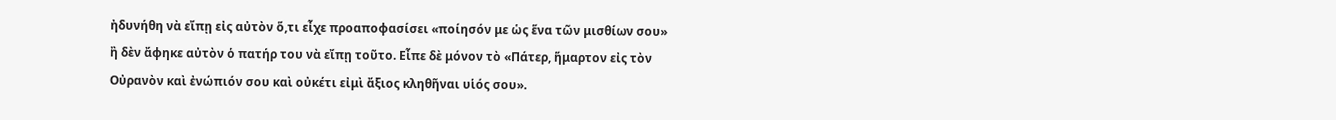ἠδυνήθη νὰ εἴπῃ εἰς αὐτὸν ὅ,τι εἶχε προαποφασίσει «ποίησόν με ὡς ἕνα τῶν μισθίων σου» ἢ δὲν ἄφηκε αὐτὸν ὁ πατήρ του νὰ εἴπῃ τοῦτο. Εἶπε δὲ μόνον τὸ «Πάτερ, ἥμαρτον εἰς τὸν Οὐρανὸν καὶ ἐνώπιόν σου καὶ οὐκέτι εἰμὶ ἄξιος κληθῆναι υἱός σου».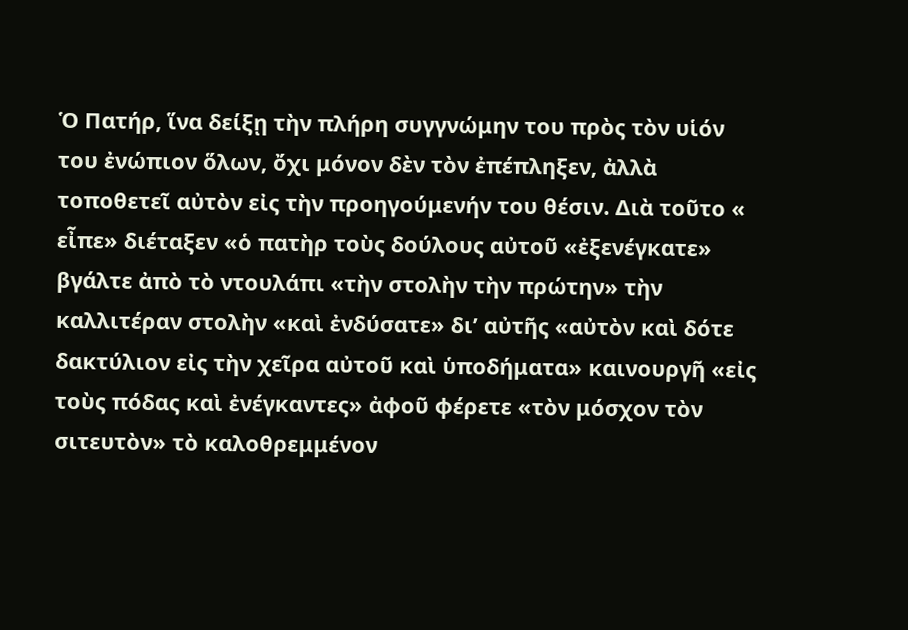Ὁ Πατήρ, ἵνα δείξῃ τὴν πλήρη συγγνώμην του πρὸς τὸν υἱόν του ἐνώπιον ὅλων, ὄχι μόνον δὲν τὸν ἐπέπληξεν, ἀλλὰ τοποθετεῖ αὐτὸν εἰς τὴν προηγούμενήν του θέσιν. Διὰ τοῦτο « εἶπε» διέταξεν «ὁ πατὴρ τοὺς δούλους αὐτοῦ «ἐξενέγκατε» βγάλτε ἀπὸ τὸ ντουλάπι «τὴν στολὴν τὴν πρώτην» τὴν καλλιτέραν στολὴν «καὶ ἐνδύσατε» δι’ αὐτῆς «αὐτὸν καὶ δότε δακτύλιον εἰς τὴν χεῖρα αὐτοῦ καὶ ὑποδήματα» καινουργῆ «εἰς τοὺς πόδας καὶ ἐνέγκαντες» ἀφοῦ φέρετε «τὸν μόσχον τὸν σιτευτὸν» τὸ καλοθρεμμένον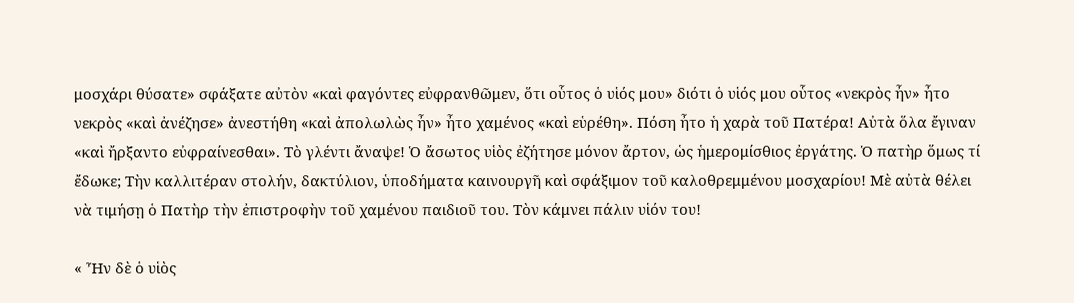μοσχάρι θύσατε» σφάξατε αὐτὸν «καὶ φαγόντες εὐφρανθῶμεν, ὅτι οὗτος ὁ υἱός μου» διότι ὁ υἱός μου οὗτος «νεκρὸς ἦν» ἦτο νεκρὸς «καὶ ἀνέζησε» ἀνεστήθη «καὶ ἀπολωλὼς ἦν» ἦτο χαμένος «καὶ εὑρέθη». Πόση ἦτο ἡ χαρὰ τοῦ Πατέρα! Αὐτὰ ὅλα ἔγιναν «καὶ ἤρξαντο εὐφραίνεσθαι». Τὸ γλέντι ἄναψε! Ὁ ἄσωτος υἱὸς ἐζήτησε μόνον ἄρτον, ὡς ἡμερομίσθιος ἐργάτης. Ὁ πατὴρ ὅμως τί ἔδωκε; Τὴν καλλιτέραν στολήν, δακτύλιον, ὑποδήματα καινουργῆ καὶ σφάξιμον τοῦ καλοθρεμμένου μοσχαρίου! Μὲ αὐτὰ θέλει νὰ τιμήσῃ ὁ Πατὴρ τὴν ἐπιστροφὴν τοῦ χαμένου παιδιοῦ του. Τὸν κάμνει πάλιν υἱόν του!

« Ἦν δὲ ὁ υἱὸς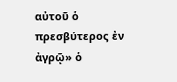αὐτοῦ ὁ πρεσβύτερος ἐν ἀγρῷ» ὁ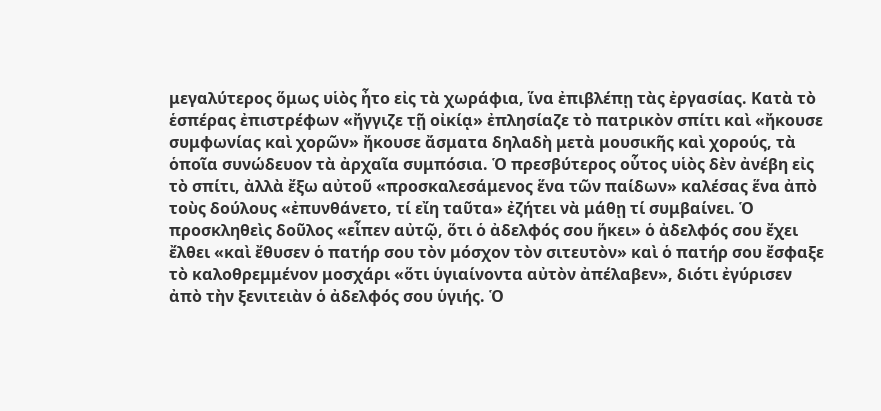μεγαλύτερος ὅμως υἱὸς ἦτο εἰς τὰ χωράφια, ἵνα ἐπιβλέπῃ τὰς ἐργασίας. Κατὰ τὸ ἑσπέρας ἐπιστρέφων «ἤγγιζε τῇ οἰκίᾳ» ἐπλησίαζε τὸ πατρικὸν σπίτι καὶ «ἤκουσε συμφωνίας καὶ χορῶν» ἤκουσε ἄσματα δηλαδὴ μετὰ μουσικῆς καὶ χορούς, τὰ ὁποῖα συνώδευον τὰ ἀρχαῖα συμπόσια. Ὁ πρεσβύτερος οὗτος υἱὸς δὲν ἀνέβη εἰς τὸ σπίτι, ἀλλὰ ἔξω αὐτοῦ «προσκαλεσάμενος ἕνα τῶν παίδων» καλέσας ἕνα ἀπὸ τοὺς δούλους «ἐπυνθάνετο, τί εἴη ταῦτα» ἐζήτει νὰ μάθῃ τί συμβαίνει. Ὁ προσκληθεὶς δοῦλος «εἶπεν αὐτῷ, ὅτι ὁ ἀδελφός σου ἥκει» ὁ ἀδελφός σου ἔχει ἔλθει «καὶ ἔθυσεν ὁ πατήρ σου τὸν μόσχον τὸν σιτευτὸν» καὶ ὁ πατήρ σου ἔσφαξε τὸ καλοθρεμμένον μοσχάρι «ὅτι ὑγιαίνοντα αὐτὸν ἀπέλαβεν», διότι ἐγύρισεν ἀπὸ τὴν ξενιτειὰν ὁ ἀδελφός σου ὑγιής. Ὁ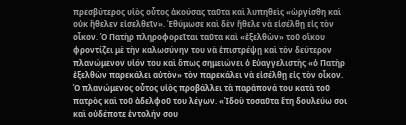πρεσβύτερος υἱὸς οὗτος ἀκούσας ταῦτα καὶ λυπηθεὶς «ὠργίσθη καὶ οὐκ ἤθελεν εἰσελθεῖν». Ἐθύμωσε καὶ δὲν ἤθελε νὰ εἰσέλθῃ εἰς τὸν οἶκον. Ὁ Πατὴρ πληροφορεῖται ταῦτα καὶ «ἐξελθὼν» τοῦ οἴκου φροντίζει μὲ τὴν καλωσύνην του νὰ ἐπιστρέψῃ καὶ τὸν δεύτερον πλανώμενον υἱόν του καὶ ὅπως σημειώνει ὁ Εὐαγγελιστὴς «ὁ Πατὴρ ἐξελθὼν παρεκάλει αὐτὸν» τὸν παρεκάλει νὰ εἰσέλθῃ εἰς τὸν οἶκον. Ὁ πλανώμενος οὗτος υἱὸς προβάλλει τὰ παράπονά του κατὰ τοῦ πατρὸς καὶ τοῦ ἀδελφοῦ του λέγων. «Ἰδοὺ τοσαῦτα ἔτη δουλεύω σοι καὶ οὐδέποτε ἐντολήν σου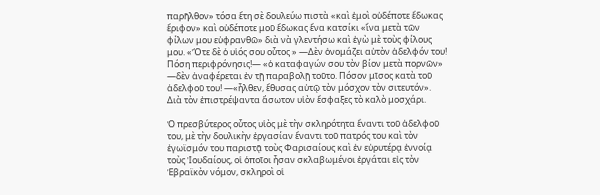παρῆλθον» τόσα ἔτη σὲ δουλεύω πιστὰ «καὶ ἐμοὶ οὐδέποτε ἔδωκας ἔριφον» καὶ οὐδέποτε μοῦ ἔδωκας ἕνα κατσίκι «ἵνα μετὰ τῶν φίλων μου εὐφρανθῶ» διὰ νὰ γλεντήσω καὶ ἐγὼ μὲ τοὺς φίλους μου. «Ὅτε δὲ ὁ υἱός σου οὗτος » —Δὲν ὀνομάζει αὐτὸν ἀδελφόν του! Πόση περιφρόνησις!— «ὁ καταφαγών σου τὸν βίον μετὰ πορνῶν» —δὲν ἀναφέρεται ἐν τῇ παραβολῇ τοῦτο. Πόσον μῖσος κατὰ τοῦ ἀδελφοῦ του! —«ἦλθεν, ἔθυσας αὐτῷ τὸν μόσχον τὸν σιτευτόν». Διὰ τὸν ἐπιστρέψαντα ἄσωτον υἱὸν ἔσφαξες τὸ καλὸ μοσχάρι.

Ὁ πρεσβύτερος οὗτος υἱὸς μὲ τὴν σκληρότητα ἔναντι τοῦ ἀδελφοῦ του, μὲ τὴν δουλικὴν ἐργασίαν ἔναντι τοῦ πατρός του καὶ τὸν ἐγωϊσμόν του παριστᾷ τοὺς Φαρισαίους καὶ ἐν εὐρυτέρᾳ ἐννοίᾳ τοὺς Ἰουδαίους, οἱ ὁποῖοι ἦσαν σκλαβωμένοι ἐργάται εἰς τὸν Ἑβραϊκὸν νόμον, σκληροὶ οἱ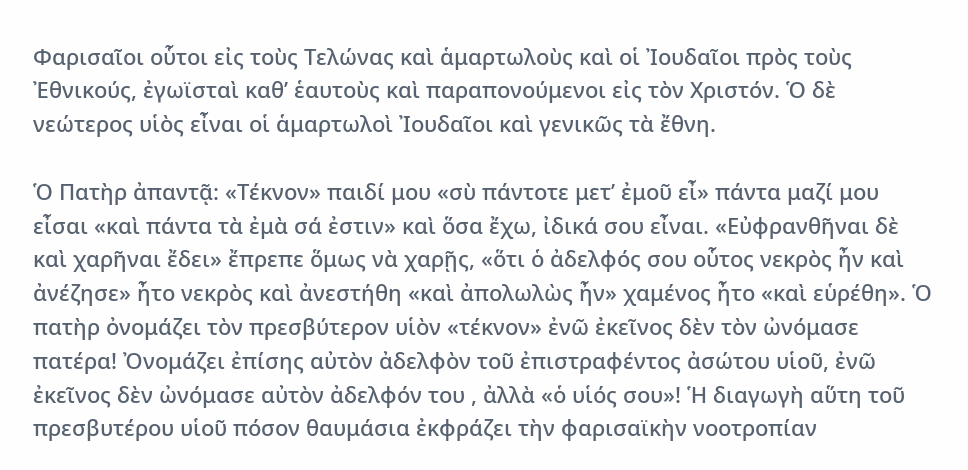Φαρισαῖοι οὗτοι εἰς τοὺς Τελώνας καὶ ἁμαρτωλοὺς καὶ οἱ Ἰουδαῖοι πρὸς τοὺς Ἐθνικούς, ἐγωϊσταὶ καθ’ ἑαυτοὺς καὶ παραπονούμενοι εἰς τὸν Xριστόν. Ὁ δὲ νεώτερος υἱὸς εἶναι οἱ ἁμαρτωλοὶ Ἰουδαῖοι καὶ γενικῶς τὰ ἔθνη.

Ὁ Πατὴρ ἀπαντᾷ: «Τέκνον» παιδί μου «σὺ πάντοτε μετ’ ἐμοῦ εἶ» πάντα μαζί μου εἶσαι «καὶ πάντα τὰ ἐμὰ σά ἐστιν» καὶ ὅσα ἔχω, ἰδικά σου εἶναι. «Εὐφρανθῆναι δὲ καὶ χαρῆναι ἔδει» ἔπρεπε ὅμως νὰ χαρῇς, «ὅτι ὁ ἀδελφός σου οὗτος νεκρὸς ἦν καὶ ἀνέζησε» ἦτο νεκρὸς καὶ ἀνεστήθη «καὶ ἀπολωλὼς ἦν» χαμένος ἦτο «καὶ εὑρέθη». Ὁ πατὴρ ὀνομάζει τὸν πρεσβύτερον υἱὸν «τέκνον» ἐνῶ ἐκεῖνος δὲν τὸν ὠνόμασε πατέρα! Ὀνομάζει ἐπίσης αὐτὸν ἀδελφὸν τοῦ ἐπιστραφέντος ἀσώτου υἱοῦ, ἐνῶ ἐκεῖνος δὲν ὠνόμασε αὐτὸν ἀδελφόν του , ἀλλὰ «ὁ υἱός σου»! Ἡ διαγωγὴ αὕτη τοῦ πρεσβυτέρου υἱοῦ πόσον θαυμάσια ἐκφράζει τὴν φαρισαϊκὴν νοοτροπίαν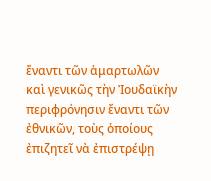ἔναντι τῶν ἁμαρτωλῶν καὶ γενικῶς τὴν Ἰουδαϊκὴν περιφρόνησιν ἔναντι τῶν ἐθνικῶν, τοὺς ὁποίους ἐπιζητεῖ νὰ ἐπιστρέψῃ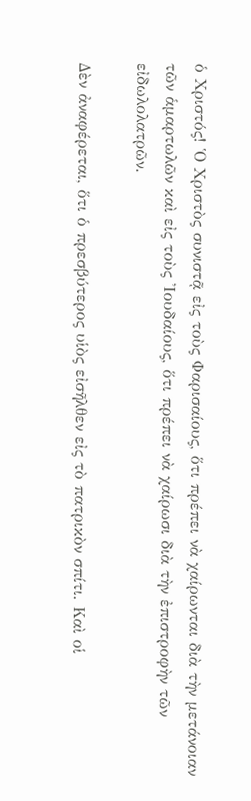ὁ Χριστός! Ὁ Χριστὸς συνιστᾷ εἰς τοὺς Φαρισαίους, ὅτι πρέπει νὰ χαίρωνται διὰ τὴν μετάνοιαν τῶν ἁμαρτωλῶν καὶ εἰς τοὺς Ἰουδαίους, ὅτι πρέπει νὰ χαίρωσι διὰ τὴν ἐπιστροφὴν τῶν εἰδωλολατρῶν.

Δὲν ἀναφέρεται, ὅτι ὁ πρεσβύτερος υἱὸς εἰσῆλθεν εἰς τὸ πατρικὸν σπίτι. Καὶ οἱ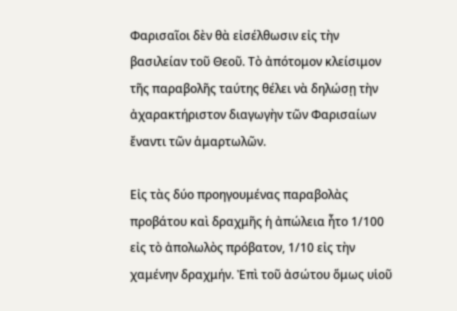Φαρισαῖοι δὲν θὰ εἰσέλθωσιν εἰς τὴν βασιλείαν τοῦ Θεοῦ. Τὸ ἀπότομον κλείσιμον τῆς παραβολῆς ταύτης θέλει νὰ δηλώσῃ τὴν ἀχαρακτήριστον διαγωγὴν τῶν Φαρισαίων ἔναντι τῶν ἁμαρτωλῶν.

Εἰς τὰς δύο προηγουμένας παραβολὰς προβάτου καὶ δραχμῆς ἡ ἀπώλεια ἦτο 1/100 εἰς τὸ ἀπολωλὸς πρόβατον, 1/10 εἰς τὴν χαμένην δραχμήν. Ἐπὶ τοῦ ἀσώτου ὅμως υἱοῦ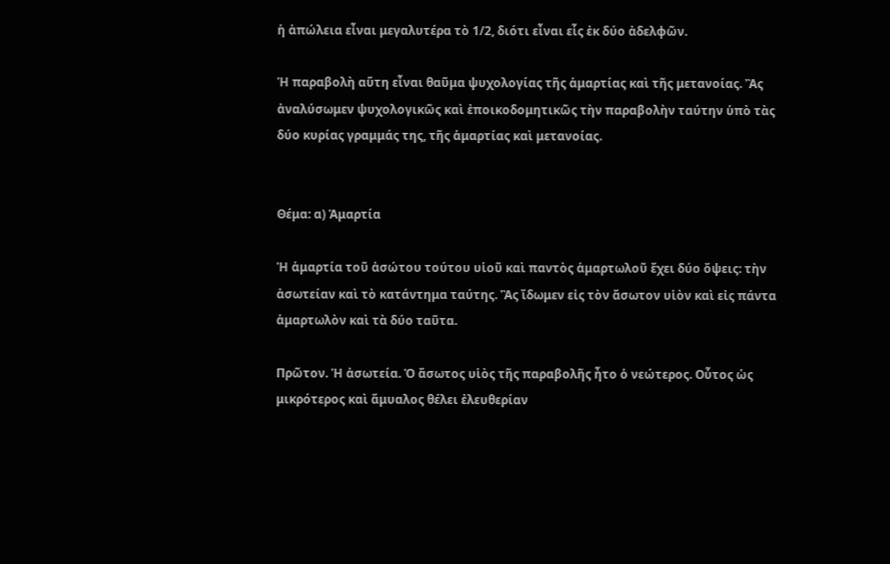ἡ ἀπώλεια εἶναι μεγαλυτέρα τὸ 1/2, διότι εἶναι εἷς ἐκ δύο ἀδελφῶν.

Ἡ παραβολὴ αὕτη εἶναι θαῦμα ψυχολογίας τῆς ἁμαρτίας καὶ τῆς μετανοίας. Ἂς ἀναλύσωμεν ψυχολογικῶς καὶ ἐποικοδομητικῶς τὴν παραβολὴν ταύτην ὑπὸ τὰς δύο κυρίας γραμμάς της, τῆς ἁμαρτίας καὶ μετανοίας.


Θέμα: α) Ἁμαρτία

Ἡ ἁμαρτία τοῦ ἀσώτου τούτου υἱοῦ καὶ παντὸς ἁμαρτωλοῦ ἔχει δύο ὄψεις: τὴν ἀσωτείαν καὶ τὸ κατάντημα ταύτης. Ἂς ἴδωμεν εἰς τὸν ἄσωτον υἱὸν καὶ εἰς πάντα ἁμαρτωλὸν καὶ τὰ δύο ταῦτα.

Πρῶτον. Ἡ ἀσωτεία. Ὁ ἄσωτος υἱὸς τῆς παραβολῆς ἦτο ὁ νεώτερος. Οὗτος ὡς μικρότερος καὶ ἄμυαλος θέλει ἐλευθερίαν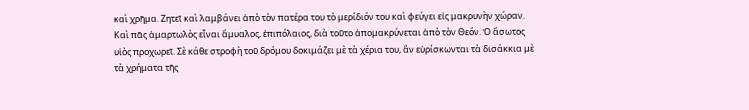καὶ χρῆμα. Ζητεῖ καὶ λαμβάνει ἀπὸ τὸν πατέρα του τὸ μερίδιόν του καὶ φεύγει εἰς μακρυνὴν χώραν. Καὶ πᾶς ἁμαρτωλὸς εἶναι ἄμυαλος, ἐπιπόλαιος, διὰ τοῦτο ἀπομακρύνεται ἀπὸ τὸν Θεόν. Ὁ ἄσωτος υἱὸς προχωρεῖ. Σὲ κάθε στροφὴ τοῦ δρόμου δοκιμάζει μὲ τὰ χέρια του, ἂν εὑρίσκωνται τὰ δισάκκια μὲ τὰ χρήματα τῆς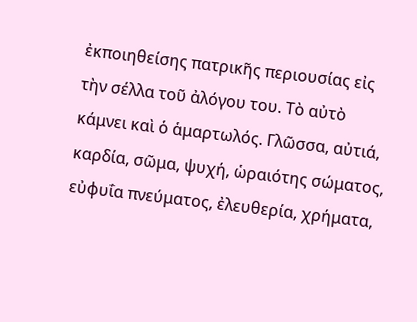ἐκποιηθείσης πατρικῆς περιουσίας εἰς τὴν σέλλα τοῦ ἀλόγου του. Τὸ αὐτὸ κάμνει καὶ ὁ ἁμαρτωλός. Γλῶσσα, αὐτιά, καρδία, σῶμα, ψυχή, ὡραιότης σώματος, εὐφυΐα πνεύματος, ἐλευθερία, χρήματα,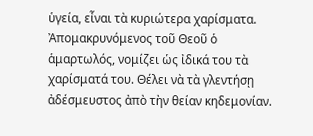ὑγεία, εἶναι τὰ κυριώτερα χαρίσματα. Ἀπομακρυνόμενος τοῦ Θεοῦ ὁ ἁμαρτωλός, νομίζει ὡς ἰδικά του τὰ χαρίσματά του. Θέλει νὰ τὰ γλεντήσῃ ἀδέσμευστος ἀπὸ τὴν θείαν κηδεμονίαν.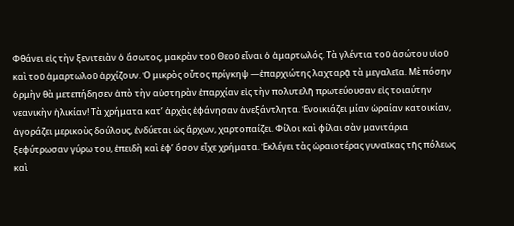Φθάνει εἰς τὴν ξενιτειὰν ὁ ἄσωτος, μακρὰν τοῦ Θεοῦ εἶναι ὁ ἁμαρτωλός. Τὰ γλέντια τοῦ ἀσώτου υἱοῦ καὶ τοῦ ἁμαρτωλοῦ ἀρχίζουν. Ὁ μικρὸς οὗτος πρίγκηψ —ἐπαρχιώτης λαχταρᾷ τὰ μεγαλεῖα. Μὲ πόσην ὁρμὴν θὰ μετεπήδησεν ἀπὸ τὴν αὐστηρὰν ἐπαρχίαν εἰς τὴν πολυτελῆ πρωτεύουσαν εἰς τοιαύτην νεανικὴν ἡλικίαν! Τὰ χρήματα κατ’ ἀρχὰς ἐφάνησαν ἀνεξάντλητα. Ἐνοικιάζει μίαν ὡραίαν κατοικίαν, ἀγοράζει μερικοὺς δούλους, ἐνδύεται ὡς ἄρχων, χαρτοπαίζει. Φίλοι καὶ φίλαι σὰν μανιτάρια ξεφύτρωσαν γύρω του, ἐπειδὴ καὶ ἐφ’ ὅσον εἶχε χρήματα. Ἐκλέγει τὰς ὡραιοτέρας γυναῖκας τῆς πόλεως καὶ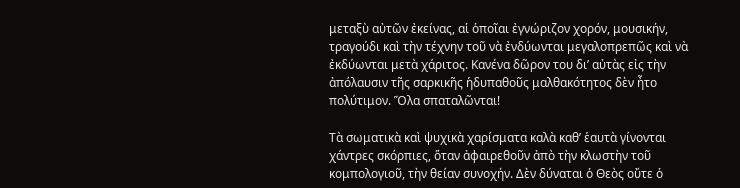μεταξὺ αὐτῶν ἐκείνας, αἱ ὁποῖαι ἐγνώριζον χορόν, μουσικήν, τραγούδι καὶ τὴν τέχνην τοῦ νὰ ἐνδύωνται μεγαλοπρεπῶς καὶ νὰ ἐκδύωνται μετὰ χάριτος. Κανένα δῶρον του δι’ αὐτὰς εἰς τὴν ἀπόλαυσιν τῆς σαρκικῆς ἡδυπαθοῦς μαλθακότητος δὲν ἦτο πολύτιμον. Ὅλα σπαταλῶνται!

Τὰ σωματικὰ καὶ ψυχικὰ χαρίσματα καλὰ καθ’ ἑαυτὰ γίνονται χάντρες σκόρπιες, ὅταν ἀφαιρεθοῦν ἀπὸ τὴν κλωστὴν τοῦ κομπολογιοῦ, τὴν θείαν συνοχήν. Δὲν δύναται ὁ Θεὸς οὔτε ὁ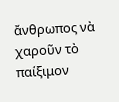ἄνθρωπος νὰ χαροῦν τὸ παίξιμον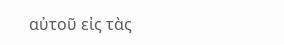αὐτοῦ εἰς τὰς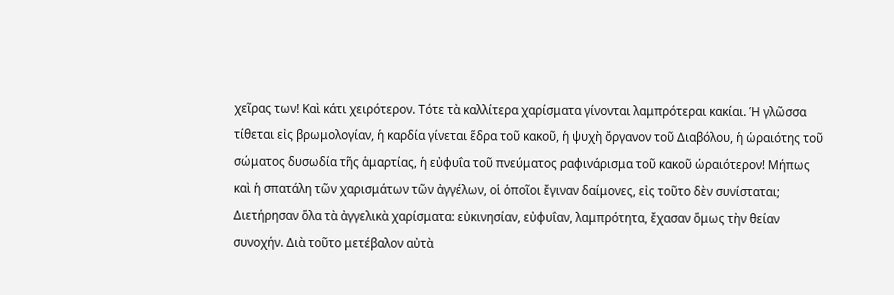χεῖρας των! Καὶ κάτι χειρότερον. Τότε τὰ καλλίτερα χαρίσματα γίνονται λαμπρότεραι κακίαι. Ἡ γλῶσσα τίθεται εἰς βρωμολογίαν, ἡ καρδία γίνεται ἕδρα τοῦ κακοῦ, ἡ ψυχὴ ὄργανον τοῦ Διαβόλου, ἡ ὡραιότης τοῦ σώματος δυσωδία τῆς ἁμαρτίας, ἡ εὐφυΐα τοῦ πνεύματος ραφινάρισμα τοῦ κακοῦ ὡραιότερον! Μήπως καὶ ἡ σπατάλη τῶν χαρισμάτων τῶν ἀγγέλων, οἱ ὁποῖοι ἔγιναν δαίμονες, εἰς τοῦτο δὲν συνίσταται; Διετήρησαν ὅλα τὰ ἀγγελικὰ χαρίσματα: εὐκινησίαν, εὐφυΐαν, λαμπρότητα, ἔχασαν ὅμως τὴν θείαν συνοχήν. Διὰ τοῦτο μετέβαλον αὐτὰ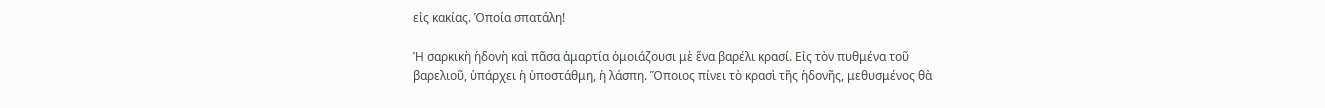εἰς κακίας. Ὁποία σπατάλη!

Ἡ σαρκικὴ ἡδονὴ καὶ πᾶσα ἁμαρτία ὁμοιάζουσι μὲ ἕνα βαρέλι κρασί. Εἰς τὸν πυθμένα τοῦ βαρελιοῦ, ὑπάρχει ἡ ὑποστάθμη, ἡ λάσπη. Ὅποιος πίνει τὸ κρασὶ τῆς ἡδονῆς, μεθυσμένος θὰ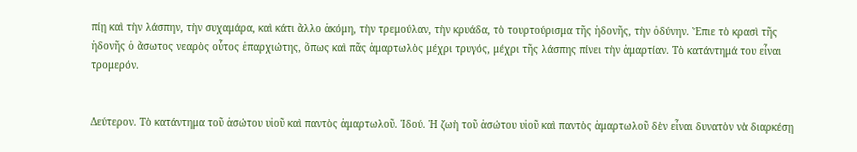πίῃ καὶ τὴν λάσπην, τὴν συχαμάρα, καὶ κάτι ἄλλο ἀκόμη, τὴν τρεμούλαν, τὴν κρυάδα, τὸ τουρτούρισμα τῆς ἡδονῆς, τὴν ὀδύνην. Ἔπιε τὸ κρασὶ τῆς ἡδονῆς ὁ ἄσωτος νεαρὸς οὗτος ἐπαρχιώτης, ὅπως καὶ πᾶς ἁμαρτωλὸς μέχρι τρυγός, μέχρι τῆς λάσπης πίνει τὴν ἁμαρτίαν. Τὸ κατάντημά του εἶναι τρομερόν.


Δεύτερον. Τὸ κατάντημα τοῦ ἀσώτου υἱοῦ καὶ παντὸς ἁμαρτωλοῦ. Ἰδού. Ἡ ζωὴ τοῦ ἀσώτου υἱοῦ καὶ παντὸς ἁμαρτωλοῦ δὲν εἶναι δυνατὸν νὰ διαρκέσῃ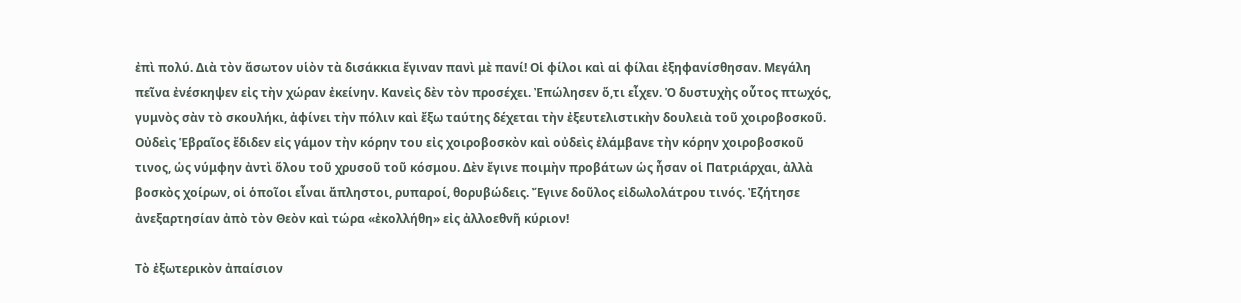ἐπὶ πολύ. Διὰ τὸν ἄσωτον υἱὸν τὰ δισάκκια ἔγιναν πανὶ μὲ πανί! Οἱ φίλοι καὶ αἱ φίλαι ἐξηφανίσθησαν. Μεγάλη πεῖνα ἐνέσκηψεν εἰς τὴν χώραν ἐκείνην. Κανεὶς δὲν τὸν προσέχει. Ἐπώλησεν ὅ,τι εἶχεν. Ὁ δυστυχὴς οὗτος πτωχός, γυμνὸς σὰν τὸ σκουλήκι, ἀφίνει τὴν πόλιν καὶ ἔξω ταύτης δέχεται τὴν ἐξευτελιστικὴν δουλειὰ τοῦ χοιροβοσκοῦ. Οὐδεὶς Ἑβραῖος ἔδιδεν εἰς γάμον τὴν κόρην του εἰς χοιροβοσκὸν καὶ οὐδεὶς ἐλάμβανε τὴν κόρην χοιροβοσκοῦ τινος, ὡς νύμφην ἀντὶ ὅλου τοῦ χρυσοῦ τοῦ κόσμου. Δὲν ἔγινε ποιμὴν προβάτων ὡς ἦσαν οἱ Πατριάρχαι, ἀλλὰ βοσκὸς χοίρων, οἱ ὁποῖοι εἶναι ἄπληστοι, ρυπαροί, θορυβώδεις. Ἔγινε δοῦλος εἰδωλολάτρου τινός. Ἐζήτησε ἀνεξαρτησίαν ἀπὸ τὸν Θεὸν καὶ τώρα «ἐκολλήθη» εἰς ἀλλοεθνῆ κύριον!

Τὸ ἐξωτερικὸν ἀπαίσιον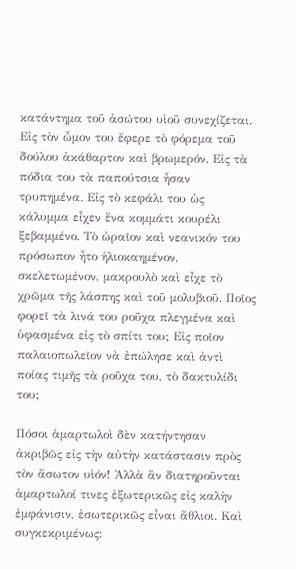κατάντημα τοῦ ἀσώτου υἱοῦ συνεχίζεται. Εἰς τὸν ὦμον του ἔφερε τὸ φόρεμα τοῦ δούλου ἀκάθαρτον καὶ βρωμερόν. Εἰς τὰ πόδια του τὰ παπούτσια ἦσαν τρυπημένα. Εἰς τὸ κεφάλι του ὡς κάλυμμα εἶχεν ἕνα κομμάτι κουρέλι ξεβαμμένο. Τὸ ὡραῖον καὶ νεανικόν του πρόσωπον ἦτο ἡλιοκαημένον, σκελετωμένον, μακρουλὸ καὶ εἶχε τὸ χρῶμα τῆς λάσπης καὶ τοῦ μολυβιοῦ. Ποῖος φορεῖ τὰ λινά του ροῦχα πλεγμένα καὶ ὑφασμένα εἰς τὸ σπίτι του; Εἰς ποῖον παλαιοπωλεῖον νὰ ἐπώλησε καὶ ἀντὶ ποίας τιμῆς τὰ ροῦχα του, τὸ δακτυλίδι του;

Πόσοι ἁμαρτωλοὶ δὲν κατήντησαν ἀκριβῶς εἰς τὴν αὐτὴν κατάστασιν πρὸς τὸν ἄσωτον υἱόν! Ἀλλὰ ἂν διατηροῦνται ἁμαρτωλοί τινες ἐξωτερικῶς εἰς καλὴν ἐμφάνισιν, ἐσωτερικῶς εἶναι ἄθλιοι. Καὶ συγκεκριμένως: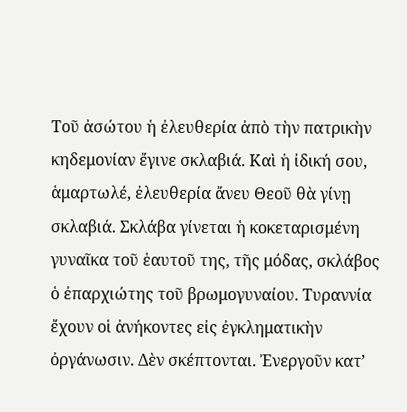Τοῦ ἀσώτου ἡ ἐλευθερία ἀπὸ τὴν πατρικὴν κηδεμονίαν ἔγινε σκλαβιά. Καὶ ἡ ἰδική σου, ἁμαρτωλέ, ἐλευθερία ἄνευ Θεοῦ θὰ γίνῃ σκλαβιά. Σκλάβα γίνεται ἡ κοκεταρισμένη γυναῖκα τοῦ ἑαυτοῦ της, τῆς μόδας, σκλάβος ὁ ἐπαρχιώτης τοῦ βρωμογυναίου. Τυραννία ἔχουν οἱ ἀνήκοντες εἰς ἐγκληματικὴν ὀργάνωσιν. Δὲν σκέπτονται. Ἐνεργοῦν κατ’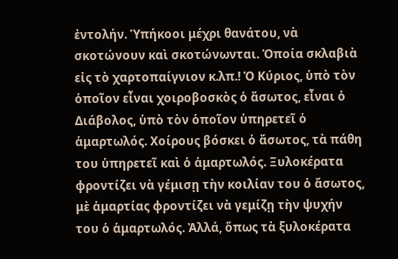ἐντολήν. Ὑπήκοοι μέχρι θανάτου, νὰ σκοτώνουν καὶ σκοτώνωνται. Ὁποία σκλαβιὰ εἰς τὸ χαρτοπαίγνιον κ.λπ.! Ὁ Κύριος, ὑπὸ τὸν ὁποῖον εἶναι χοιροβοσκὸς ὁ ἄσωτος, εἶναι ὁ Διάβολος, ὑπὸ τὸν ὁποῖον ὑπηρετεῖ ὁ ἁμαρτωλός. Χοίρους βόσκει ὁ ἄσωτος, τὰ πάθη του ὑπηρετεῖ καὶ ὁ ἁμαρτωλός. Ξυλοκέρατα φροντίζει νὰ γέμισῃ τὴν κοιλίαν του ὁ ἄσωτος, μὲ ἁμαρτίας φροντίζει νὰ γεμίζῃ τὴν ψυχήν του ὁ ἁμαρτωλός. Ἀλλά, ὅπως τὰ ξυλοκέρατα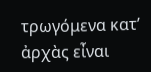τρωγόμενα κατ’ ἀρχὰς εἶναι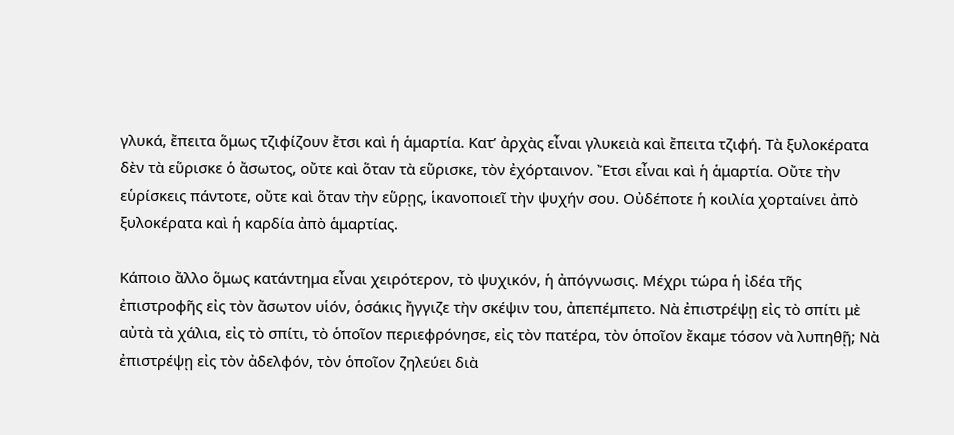γλυκά, ἔπειτα ὅμως τζιφίζουν ἔτσι καὶ ἡ ἁμαρτία. Κατ’ ἀρχὰς εἶναι γλυκειὰ καὶ ἔπειτα τζιφή. Τὰ ξυλοκέρατα δὲν τὰ εὕρισκε ὁ ἄσωτος, οὔτε καὶ ὅταν τὰ εὕρισκε, τὸν ἐχόρταινον. Ἔτσι εἶναι καὶ ἡ ἁμαρτία. Οὔτε τὴν εὑρίσκεις πάντοτε, οὔτε καὶ ὅταν τὴν εὕρῃς, ἱκανοποιεῖ τὴν ψυχήν σου. Οὐδέποτε ἡ κοιλία χορταίνει ἀπὸ ξυλοκέρατα καὶ ἡ καρδία ἀπὸ ἁμαρτίας.

Κάποιο ἄλλο ὅμως κατάντημα εἶναι χειρότερον, τὸ ψυχικόν, ἡ ἀπόγνωσις. Μέχρι τώρα ἡ ἰδέα τῆς ἐπιστροφῆς εἰς τὸν ἄσωτον υἱόν, ὁσάκις ἤγγιζε τὴν σκέψιν του, ἀπεπέμπετο. Νὰ ἐπιστρέψῃ εἰς τὸ σπίτι μὲ αὐτὰ τὰ χάλια, εἰς τὸ σπίτι, τὸ ὁποῖον περιεφρόνησε, εἰς τὸν πατέρα, τὸν ὁποῖον ἔκαμε τόσον νὰ λυπηθῇ; Νὰ ἐπιστρέψῃ εἰς τὸν ἀδελφόν, τὸν ὁποῖον ζηλεύει διὰ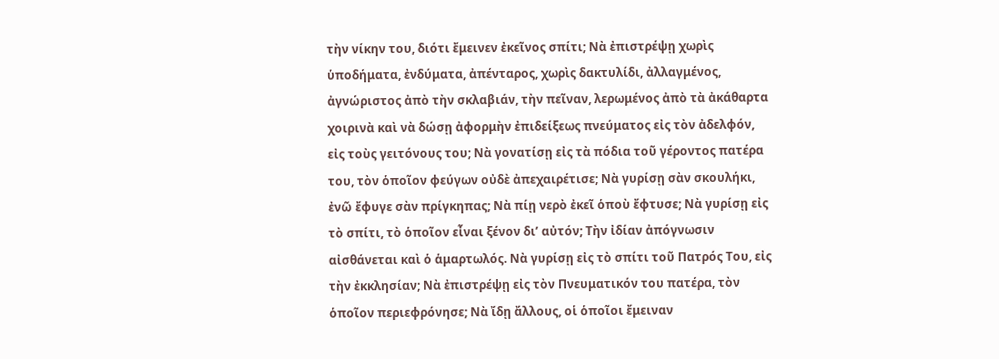τὴν νίκην του, διότι ἔμεινεν ἐκεῖνος σπίτι; Νὰ ἐπιστρέψῃ χωρὶς ὑποδήματα, ἐνδύματα, ἀπένταρος, χωρὶς δακτυλίδι, ἀλλαγμένος, ἀγνώριστος ἀπὸ τὴν σκλαβιάν, τὴν πεῖναν, λερωμένος ἀπὸ τὰ ἀκάθαρτα χοιρινὰ καὶ νὰ δώσῃ ἀφορμὴν ἐπιδείξεως πνεύματος εἰς τὸν ἀδελφόν, εἰς τοὺς γειτόνους του; Νὰ γονατίσῃ εἰς τὰ πόδια τοῦ γέροντος πατέρα του, τὸν ὁποῖον φεύγων οὐδὲ ἀπεχαιρέτισε; Νὰ γυρίσῃ σὰν σκουλήκι, ἐνῶ ἔφυγε σὰν πρίγκηπας; Νὰ πίῃ νερὸ ἐκεῖ ὁποὺ ἔφτυσε; Νὰ γυρίσῃ εἰς τὸ σπίτι, τὸ ὁποῖον εἶναι ξένον δι’ αὐτόν; Τὴν ἰδίαν ἀπόγνωσιν αἰσθάνεται καὶ ὁ ἁμαρτωλός. Νὰ γυρίσῃ εἰς τὸ σπίτι τοῦ Πατρός Του, εἰς τὴν ἐκκλησίαν; Νὰ ἐπιστρέψῃ εἰς τὸν Πνευματικόν του πατέρα, τὸν ὁποῖον περιεφρόνησε; Νὰ ἴδῃ ἄλλους, οἱ ὁποῖοι ἔμειναν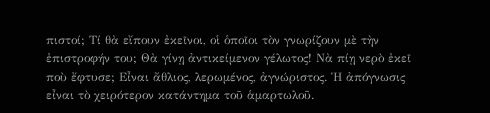πιστοί; Τί θὰ εἴπουν ἐκεῖνοι, οἱ ὁποῖοι τὸν γνωρίζουν μὲ τὴν ἐπιστροφήν του; Θὰ γίνῃ ἀντικείμενον γέλωτος! Νὰ πίῃ νερὸ ἐκεῖ ποὺ ἔφτυσε; Εἶναι ἄθλιος, λερωμένος, ἀγνώριστος. Ἡ ἀπόγνωσις εἶναι τὸ χειρότερον κατάντημα τοῦ ἁμαρτωλοῦ.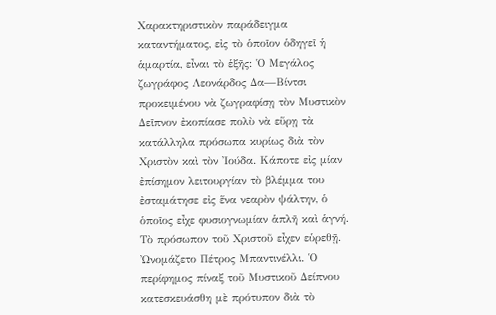Χαρακτηριστικὸν παράδειγμα καταντήματος, εἰς τὸ ὁποῖον ὁδηγεῖ ἡ ἁμαρτία, εἶναι τὸ ἑξῆς: Ὁ Μεγάλος ζωγράφος Λεονάρδος Δα—Βίντσι προκειμένου νὰ ζωγραφίσῃ τὸν Μυστικὸν Δεῖπνον ἐκοπίασε πολὺ νὰ εὕρῃ τὰ κατάλληλα πρόσωπα κυρίως διὰ τὸν Χριστὸν καὶ τὸν Ἰούδα. Κάποτε εἰς μίαν ἐπίσημον λειτουργίαν τὸ βλέμμα του ἐσταμάτησε εἰς ἕνα νεαρὸν ψάλτην, ὁ ὁποῖος εἶχε φυσιογνωμίαν ἁπλῆ καὶ ἁγνή. Τὸ πρόσωπον τοῦ Χριστοῦ εἶχεν εὑρεθῇ. Ὠνομάζετο Πέτρος Μπαντινέλλι. Ὁ περίφημος πίναξ τοῦ Μυστικοῦ Δείπνου κατεσκευάσθη μὲ πρότυπον διὰ τὸ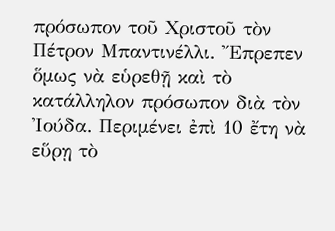πρόσωπον τοῦ Χριστοῦ τὸν Πέτρον Μπαντινέλλι. Ἔπρεπεν ὅμως νὰ εὑρεθῇ καὶ τὸ κατάλληλον πρόσωπον διὰ τὸν Ἰούδα. Περιμένει ἐπὶ 10 ἔτη νὰ εὕρῃ τὸ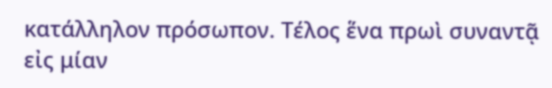κατάλληλον πρόσωπον. Τέλος ἕνα πρωὶ συναντᾷ εἰς μίαν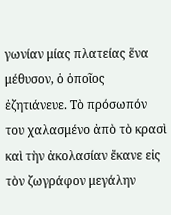γωνίαν μίας πλατείας ἕνα μέθυσον, ὁ ὁποῖος ἐζητιάνευε. Τὸ πρόσωπόν του χαλασμένο ἀπὸ τὸ κρασὶ καὶ τὴν ἀκολασίαν ἔκανε εἰς τὸν ζωγράφον μεγάλην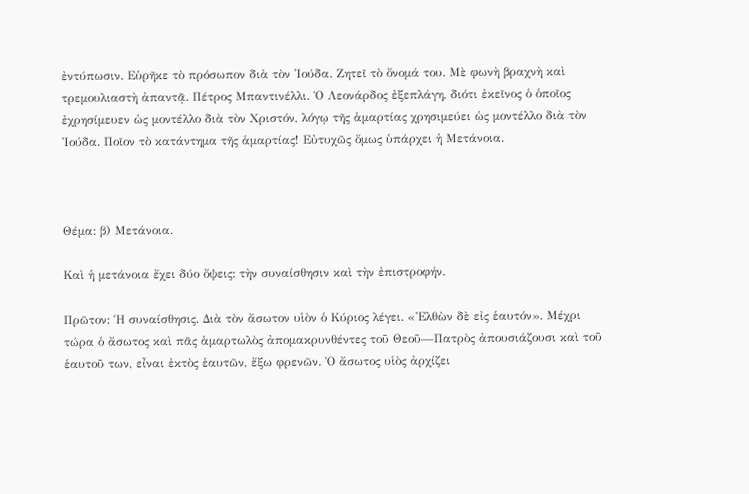ἐντύπωσιν. Εὑρῆκε τὸ πρόσωπον διὰ τὸν Ἰούδα. Ζητεῖ τὸ ὄνομά του. Μὲ φωνὴ βραχνὴ καὶ τρεμουλιαστὴ ἀπαντᾷ. Πέτρος Μπαντινέλλι. Ὁ Λεονάρδος ἐξεπλάγη, διότι ἐκεῖνος ὁ ὁποῖος ἐχρησίμευεν ὡς μοντέλλο διὰ τὸν Χριστόν, λόγῳ τῆς ἁμαρτίας χρησιμεύει ὡς μοντέλλο διὰ τὸν Ἰούδα. Ποῖον τὸ κατάντημα τῆς ἁμαρτίας! Εὐτυχῶς ὅμως ὑπάρχει ἡ Μετάνοια.



Θέμα: β) Μετάνοια.

Καὶ ἡ μετάνοια ἔχει δύο ὄψεις: τὴν συναίσθησιν καὶ τὴν ἐπιστροφήν.

Πρῶτον: Ἡ συναίσθησις. Διὰ τὸν ἄσωτον υἱὸν ὁ Κύριος λέγει. «Ἐλθὼν δὲ εἰς ἑαυτόν». Μέχρι τώρα ὁ ἄσωτος καὶ πᾶς ἁμαρτωλὸς ἀπομακρυνθέντες τοῦ Θεοῦ—Πατρὸς ἀπουσιάζουσι καὶ τοῦ ἑαυτοῦ των, εἶναι ἐκτὸς ἑαυτῶν, ἔξω φρενῶν. Ὁ ἄσωτος υἱὸς ἀρχίζει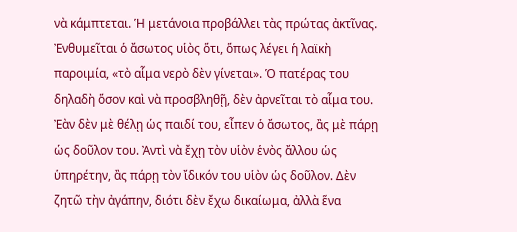νὰ κάμπτεται. Ἡ μετάνοια προβάλλει τὰς πρώτας ἀκτῖνας. Ἐνθυμεῖται ὁ ἄσωτος υἱὸς ὅτι, ὅπως λέγει ἡ λαϊκὴ παροιμία, «τὸ αἷμα νερὸ δὲν γίνεται». Ὁ πατέρας του δηλαδὴ ὅσον καὶ νὰ προσβληθῇ, δὲν ἀρνεῖται τὸ αἷμα του. Ἐὰν δὲν μὲ θέλῃ ὡς παιδί του, εἶπεν ὁ ἄσωτος, ἂς μὲ πάρῃ ὡς δοῦλον του. Ἀντὶ νὰ ἔχῃ τὸν υἱὸν ἑνὸς ἄλλου ὡς ὑπηρέτην, ἂς πάρῃ τὸν ἴδικόν του υἱὸν ὡς δοῦλον. Δὲν ζητῶ τὴν ἀγάπην, διότι δὲν ἔχω δικαίωμα, ἀλλὰ ἕνα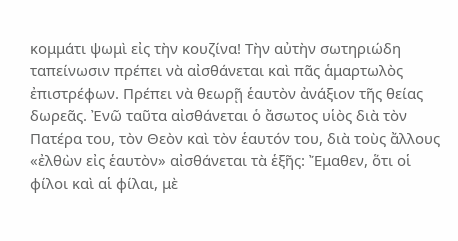κομμάτι ψωμὶ εἰς τὴν κουζίνα! Τὴν αὐτὴν σωτηριώδη ταπείνωσιν πρέπει νὰ αἰσθάνεται καὶ πᾶς ἁμαρτωλὸς ἐπιστρέφων. Πρέπει νὰ θεωρῇ ἑαυτὸν ἀνάξιον τῆς θείας δωρεᾶς. Ἐνῶ ταῦτα αἰσθάνεται ὁ ἄσωτος υἱὸς διὰ τὸν Πατέρα του, τὸν Θεὸν καὶ τὸν ἑαυτόν του, διὰ τοὺς ἄλλους «ἐλθὼν εἰς ἑαυτὸν» αἰσθάνεται τὰ ἑξῆς: Ἔμαθεν, ὅτι οἱ φίλοι καὶ αἱ φίλαι, μὲ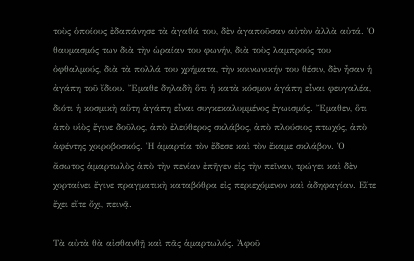τοὺς ὁποίους ἐδαπάνησε τὰ ἀγαθά του, δὲν ἀγαποῦσαν αὐτὸν ἀλλὰ αὐτά. Ὁ θαυμασμός των διὰ τὴν ὡραίαν του φωνήν, διὰ τοὺς λαμπρούς του ὀφθαλμούς, διὰ τὰ πολλά του χρήματα, τὴν κοινωνικήν του θέσιν, δὲν ἦσαν ἡ ἀγάπη τοῦ ἴδιου. Ἔμαθε δηλαδὴ ὅτι ἡ κατὰ κόσμον ἀγάπη εἶναι φευγαλέα, διότι ἡ κοσμικὴ αὕτη ἀγάπη εἶναι συγκεκαλυμμένος ἐγωισμός. Ἔμαθεν, ὅτι ἀπὸ υἱὸς ἔγινε δοῦλος, ἀπὸ ἐλεύθερος σκλάβος, ἀπὸ πλούσιος πτωχός, ἀπὸ ἀφέντης χοιροβοσκός. Ἡ ἁμαρτία τὸν ἔδεσε καὶ τὸν ἔκαμε σκλάβον. Ὁ ἄσωτος ἁμαρτωλὸς ἀπὸ τὴν πενίαν ἐπῆγεν εἰς τὴν πεῖναν, τρώγει καὶ δὲν χορταίνει ἔγινε πραγματικὴ καταβόθρα εἰς περιεχόμενον καὶ ἀδηφαγίαν. Εἴτε ἔχει εἴτε ὄχι, πεινᾷ.

Τὰ αὐτὰ θὰ αἰσθανθῇ καὶ πᾶς ἁμαρτωλός. Ἀφοῦ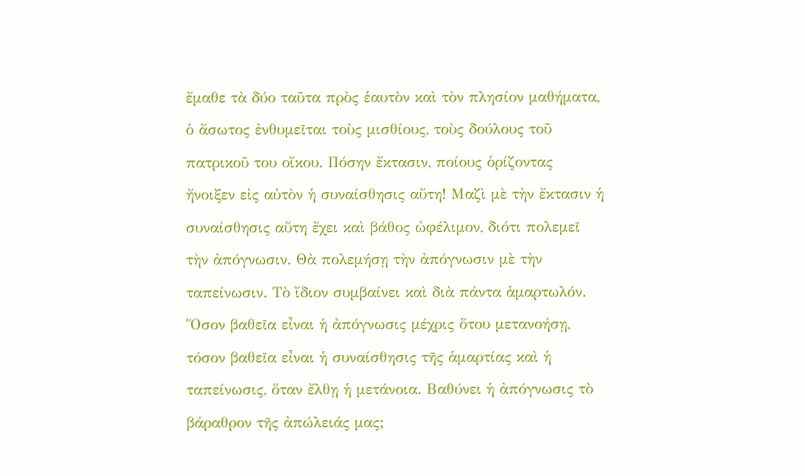ἔμαθε τὰ δύο ταῦτα πρὸς ἑαυτὸν καὶ τὸν πλησίον μαθήματα, ὁ ἄσωτος ἐνθυμεῖται τοὺς μισθίους, τοὺς δούλους τοῦ πατρικοῦ του οἴκου. Πόσην ἔκτασιν, ποίους ὁρίζοντας ἤνοιξεν εἰς αὐτὸν ἡ συναίσθησις αὕτη! Μαζὶ μὲ τὴν ἔκτασιν ἡ συναίσθησις αὕτη ἔχει καὶ βάθος ὠφέλιμον, διότι πολεμεῖ τὴν ἀπόγνωσιν. Θὰ πολεμήσῃ τὴν ἀπόγνωσιν μὲ τὴν ταπείνωσιν. Τὸ ἴδιον συμβαίνει καὶ διὰ πάντα ἁμαρτωλόν. Ὅσον βαθεῖα εἶναι ἡ ἀπόγνωσις μέχρις ὅτου μετανοήσῃ, τόσον βαθεῖα εἶναι ἡ συναίσθησις τῆς ἁμαρτίας καὶ ἡ ταπείνωσις, ὅταν ἔλθῃ ἡ μετάνοια. Βαθύνει ἡ ἀπόγνωσις τὸ βάραθρον τῆς ἀπώλειάς μας;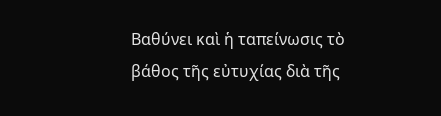Βαθύνει καὶ ἡ ταπείνωσις τὸ βάθος τῆς εὐτυχίας διὰ τῆς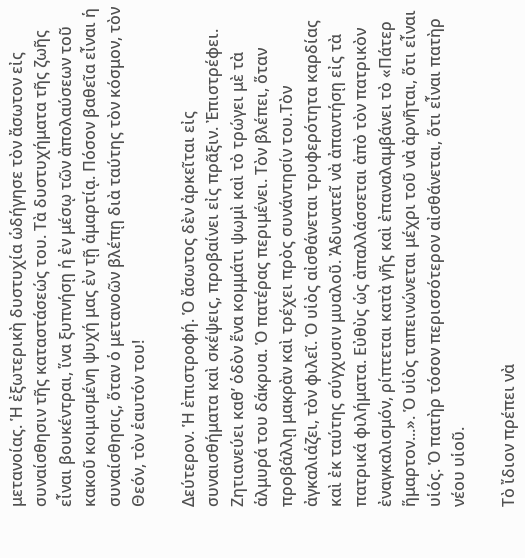μετανοίας. Ἡ ἐξωτερικὴ δυστυχία ὡδήγησε τὸν ἄσωτον εἰς συναίσθησιν τῆς καταστάσεώς του. Τὰ δυστυχήματα τῆς ζωῆς εἶναι βουκέντραι, ἵνα ξυπνήσῃ ἡ ἐν μέσῳ τῶν ἀπολαύσεων τοῦ κακοῦ κοιμισμένη ψυχή μας ἐν τῇ ἁμαρτίᾳ. Πόσον βαθεῖα εἶναι ἡ συναίσθησις, ὅταν ὁ μετανοῶν βλέπῃ διὰ ταύτης τὸν κόσμον, τὸν Θεόν, τὸν ἑαυτόν του!

Δεύτερον. Ἡ ἐπιστροφή. Ὁ ἄσωτος δὲν ἀρκεῖται εἰς συναισθήματα καὶ σκέψεις, προβαίνει εἰς πρᾶξιν. Ἐπιστρέφει. Ζητιανεύει καθ’ ὁδὸν ἕνα κομμάτι ψωμὶ καὶ τὸ τρώγει μὲ τὰ ἁλμυρά του δάκρυα. Ὁ πατέρας περιμένει. Τὸν βλέπει, ὅταν προβάλλῃ μακρὰν καὶ τρέχει πρὸς συνάντησίν του.Τὸν ἀγκαλιάζει, τὸν φιλεῖ. Ὁ υἱὸς αἰσθάνεται τρυφερότητα καρδίας καὶ ἐκ ταύτης σύγχυσιν μυαλοῦ. Ἀδυνατεῖ νὰ ἀπαντήσῃ εἰς τὰ πατρικά φιλήματα. Εὐθὺς ὡς ἀπαλλάσσεται ἀπὸ τὸν πατρικὸν ἐναγκαλισμόν, ρίπτεται κατὰ γῆς καὶ ἐπαναλαμβάνει τὸ «Πάτερ ἥμαρτον...». Ὁ υἱὸς ταπεινώνεται μέχρι τοῦ νὰ ἀρνῆται, ὅτι εἶναι υἱός. Ὁ πατὴρ τόσον περισσότερον αἰσθάνεται, ὅτι εἶναι πατὴρ νέου υἱοῦ.

Τὸ ἴδιον πρέπει νὰ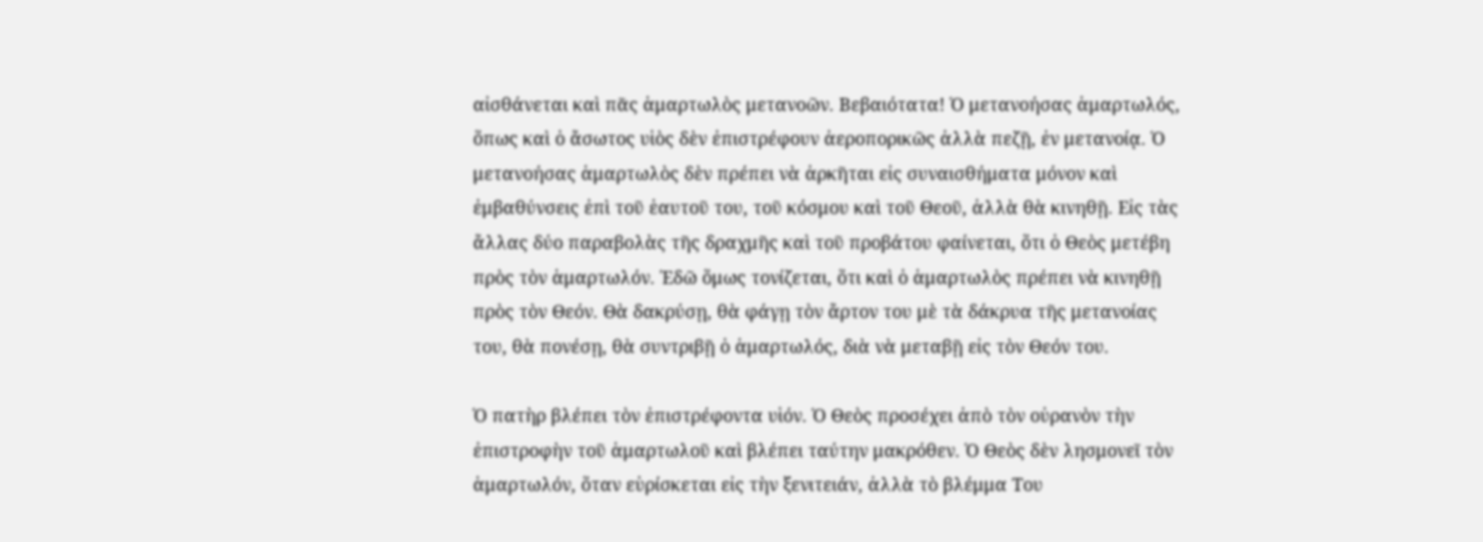αἰσθάνεται καὶ πᾶς ἁμαρτωλὸς μετανοῶν. Βεβαιότατα! Ὁ μετανοήσας ἁμαρτωλός, ὅπως καὶ ὁ ἄσωτος υἱὸς δὲν ἐπιστρέφουν ἀεροπορικῶς ἀλλὰ πεζῇ, ἐν μετανοίᾳ. Ὁ μετανοήσας ἁμαρτωλὸς δὲν πρέπει νὰ ἀρκῆται εἰς συναισθήματα μόνον καὶ ἐμβαθύνσεις ἐπὶ τοῦ ἑαυτοῦ του, τοῦ κόσμου καὶ τοῦ Θεοῦ, ἀλλὰ θὰ κινηθῇ. Εἰς τὰς ἄλλας δύο παραβολὰς τῆς δραχμῆς καὶ τοῦ προβάτου φαίνεται, ὅτι ὁ Θεὸς μετέβη πρὸς τὸν ἁμαρτωλόν. Ἐδῶ ὅμως τονίζεται, ὅτι καὶ ὁ ἁμαρτωλὸς πρέπει νὰ κινηθῇ πρὸς τὸν Θεόν. Θὰ δακρύσῃ, θὰ φάγῃ τὸν ἄρτον του μὲ τὰ δάκρυα τῆς μετανοίας του, θὰ πονέσῃ, θὰ συντριβῇ ὁ ἁμαρτωλός, διὰ νὰ μεταβῇ εἰς τὸν Θεόν του.

Ὁ πατὴρ βλέπει τὸν ἐπιστρέφοντα υἱόν. Ὁ Θεὸς προσέχει ἀπὸ τὸν οὐρανὸν τὴν ἐπιστροφὴν τοῦ ἁμαρτωλοῦ καὶ βλέπει ταύτην μακρόθεν. Ὁ Θεὸς δὲν λησμονεῖ τὸν ἁμαρτωλόν, ὅταν εὑρίσκεται εἰς τὴν ξενιτειάν, ἀλλὰ τὸ βλέμμα Του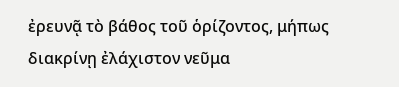ἐρευνᾷ τὸ βάθος τοῦ ὁρίζοντος, μήπως διακρίνῃ ἐλάχιστον νεῦμα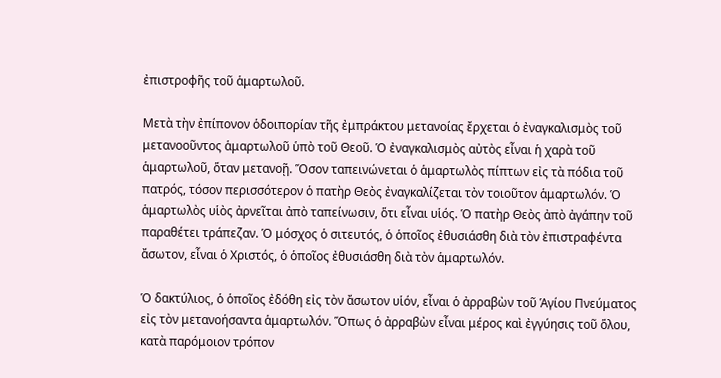ἐπιστροφῆς τοῦ ἁμαρτωλοῦ.

Μετὰ τὴν ἐπίπονον ὁδοιπορίαν τῆς ἐμπράκτου μετανοίας ἔρχεται ὁ ἐναγκαλισμὸς τοῦ μετανοοῦντος ἁμαρτωλοῦ ὑπὸ τοῦ Θεοῦ. Ὁ ἐναγκαλισμὸς αὐτὸς εἶναι ἡ χαρὰ τοῦ ἁμαρτωλοῦ, ὅταν μετανοῇ. Ὅσον ταπεινώνεται ὁ ἁμαρτωλὸς πίπτων εἰς τὰ πόδια τοῦ πατρός, τόσον περισσότερον ὁ πατὴρ Θεὸς ἐναγκαλίζεται τὸν τοιοῦτον ἁμαρτωλόν. Ὁ ἁμαρτωλὸς υἱὸς ἀρνεῖται ἀπὸ ταπείνωσιν, ὅτι εἶναι υἱός. Ὁ πατὴρ Θεὸς ἀπὸ ἀγάπην τοῦ παραθέτει τράπεζαν. Ὁ μόσχος ὁ σιτευτός, ὁ ὁποῖος ἐθυσιάσθη διὰ τὸν ἐπιστραφέντα ἄσωτον, εἶναι ὁ Χριστός, ὁ ὁποῖος ἐθυσιάσθη διὰ τὸν ἁμαρτωλόν.

Ὁ δακτύλιος, ὁ ὁποῖος ἐδόθη εἰς τὸν ἄσωτον υἱόν, εἶναι ὁ ἀρραβὼν τοῦ Ἁγίου Πνεύματος εἰς τὸν μετανοήσαντα ἁμαρτωλόν. Ὅπως ὁ ἀρραβὼν εἶναι μέρος καὶ ἐγγύησις τοῦ ὅλου, κατὰ παρόμοιον τρόπον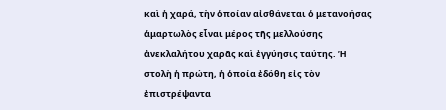καὶ ἡ χαρά, τὴν ὁποίαν αἰσθάνεται ὁ μετανοήσας ἁμαρτωλὸς εἶναι μέρος τῆς μελλούσης ἀνεκλαλήτου χαρᾶς καὶ ἐγγύησις ταύτης. Ἡ στολὴ ἡ πρώτη, ἡ ὁποία ἐδόθη εἰς τὸν ἐπιστρέψαντα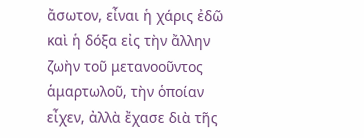ἄσωτον, εἶναι ἡ χάρις ἐδῶ καὶ ἡ δόξα εἰς τὴν ἄλλην ζωὴν τοῦ μετανοοῦντος ἁμαρτωλοῦ, τὴν ὁποίαν εἶχεν, ἀλλὰ ἔχασε διὰ τῆς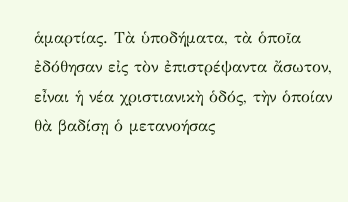ἁμαρτίας. Τὰ ὑποδήματα, τὰ ὁποῖα ἐδόθησαν εἰς τὸν ἐπιστρέψαντα ἄσωτον, εἶναι ἡ νέα χριστιανικὴ ὁδός, τὴν ὁποίαν θὰ βαδίσῃ ὁ μετανοήσας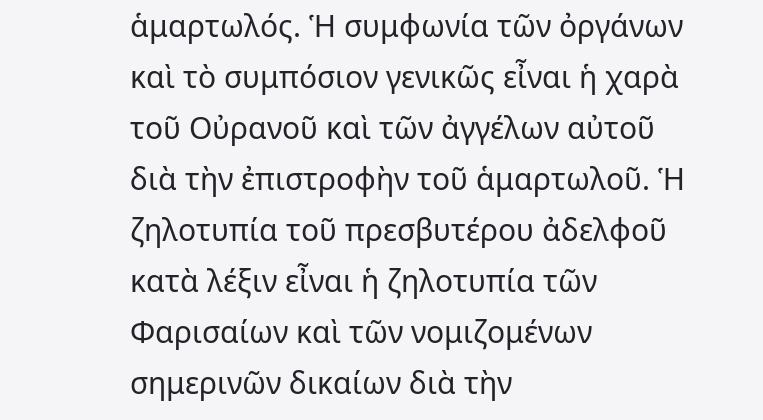ἁμαρτωλός. Ἡ συμφωνία τῶν ὀργάνων καὶ τὸ συμπόσιον γενικῶς εἶναι ἡ χαρὰ τοῦ Οὐρανοῦ καὶ τῶν ἀγγέλων αὐτοῦ διὰ τὴν ἐπιστροφὴν τοῦ ἁμαρτωλοῦ. Ἡ ζηλοτυπία τοῦ πρεσβυτέρου ἀδελφοῦ κατὰ λέξιν εἶναι ἡ ζηλοτυπία τῶν Φαρισαίων καὶ τῶν νομιζομένων σημερινῶν δικαίων διὰ τὴν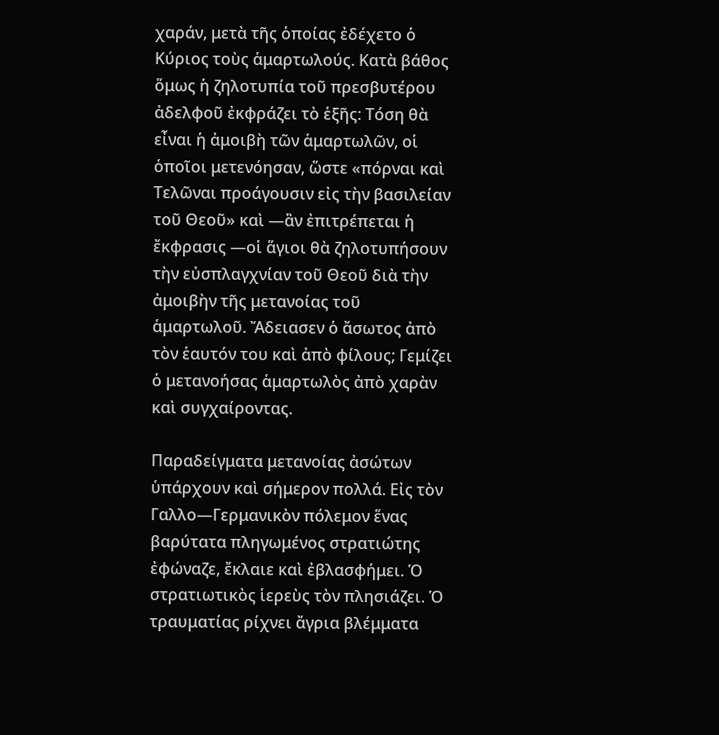χαράν, μετὰ τῆς ὁποίας ἐδέχετο ὁ Κύριος τοὺς ἁμαρτωλούς. Κατὰ βάθος ὅμως ἡ ζηλοτυπία τοῦ πρεσβυτέρου ἀδελφοῦ ἐκφράζει τὸ ἑξῆς: Τόση θὰ εἶναι ἡ ἀμοιβὴ τῶν ἁμαρτωλῶν, οἱ ὁποῖοι μετενόησαν, ὥστε «πόρναι καὶ Τελῶναι προάγουσιν εἰς τὴν βασιλείαν τοῦ Θεοῦ» καὶ —ἂν ἐπιτρέπεται ἡ ἔκφρασις —οἱ ἅγιοι θὰ ζηλοτυπήσουν τὴν εὐσπλαγχνίαν τοῦ Θεοῦ διὰ τὴν ἀμοιβὴν τῆς μετανοίας τοῦ ἁμαρτωλοῦ. Ἄδειασεν ὁ ἄσωτος ἀπὸ τὸν ἑαυτόν του καὶ ἀπὸ φίλους; Γεμίζει ὁ μετανοήσας ἁμαρτωλὸς ἀπὸ χαρὰν καὶ συγχαίροντας.

Παραδείγματα μετανοίας ἀσώτων ὑπάρχουν καὶ σήμερον πολλά. Εἰς τὸν Γαλλο—Γερμανικὸν πόλεμον ἕνας βαρύτατα πληγωμένος στρατιώτης ἐφώναζε, ἔκλαιε καὶ ἐβλασφήμει. Ὁ στρατιωτικὸς ἱερεὺς τὸν πλησιάζει. Ὁ τραυματίας ρίχνει ἄγρια βλέμματα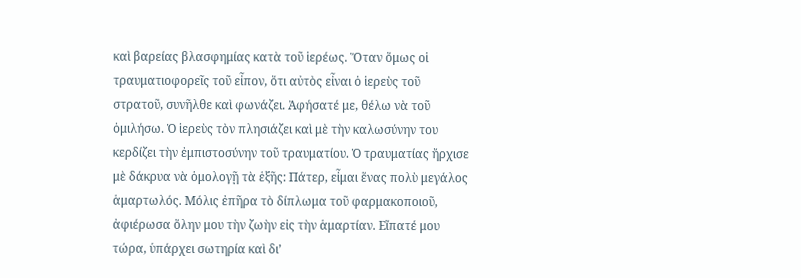καὶ βαρείας βλασφημίας κατὰ τοῦ ἱερέως. Ὅταν ὅμως οἱ τραυματιοφορεῖς τοῦ εἶπον, ὅτι αὐτὸς εἶναι ὁ ἱερεὺς τοῦ στρατοῦ, συνῆλθε καὶ φωνάζει. Ἀφήσατέ με, θέλω νὰ τοῦ ὁμιλήσω. Ὁ ἱερεὺς τὸν πλησιάζει καὶ μὲ τὴν καλωσύνην του κερδίζει τὴν ἐμπιστοσύνην τοῦ τραυματίου. Ὁ τραυματίας ἤρχισε μὲ δάκρυα νὰ ὁμολογῇ τὰ ἑξῆς: Πάτερ, εἶμαι ἕνας πολὺ μεγάλος ἁμαρτωλός. Μόλις ἐπῆρα τὸ δίπλωμα τοῦ φαρμακοποιοῦ, ἀφιέρωσα ὅλην μου τὴν ζωὴν εἰς τὴν ἁμαρτίαν. Εἴπατέ μου τώρα, ὑπάρχει σωτηρία καὶ δι’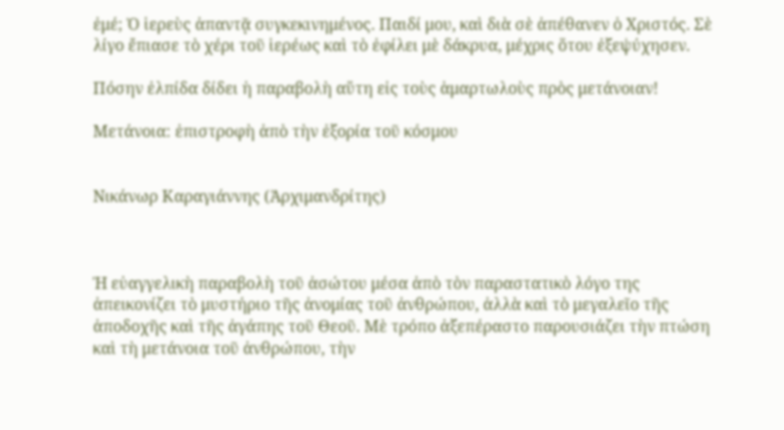ἐμέ; Ὁ ἱερεὺς ἀπαντᾷ συγκεκινημένος. Παιδί μου, καὶ διὰ σὲ ἀπέθανεν ὁ Χριστός. Σὲ λίγο ἔπιασε τὸ χέρι τοῦ ἱερέως καὶ τὸ ἐφίλει μὲ δάκρυα, μέχρις ὅτου ἐξεψύχησεν.

Πόσην ἐλπίδα δίδει ἡ παραβολὴ αὕτη εἰς τοὺς ἁμαρτωλοὺς πρὸς μετάνοιαν!

Μετάνοια: ἐπιστροφὴ ἀπὸ τὴν ἐξορία τοῦ κόσμου


Νικάνωρ Καραγιάννης (Ἀρχιμανδρίτης)



Ἡ εὐαγγελικὴ παραβολὴ τοῦ ἀσώτου μέσα ἀπὸ τὸν παραστατικὸ λόγο της ἀπεικονίζει τὸ μυστήριο τῆς ἀνομίας τοῦ ἀνθρώπου, ἀλλὰ καὶ τὸ μεγαλεῖο τῆς ἀποδοχῆς καὶ τῆς ἀγάπης τοῦ Θεοῦ. Μὲ τρόπο ἀξεπέραστο παρουσιάζει τὴν πτώση καὶ τὴ μετάνοια τοῦ ἀνθρώπου, τὴν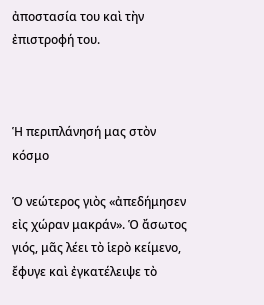ἀποστασία του καὶ τὴν ἐπιστροφή του.



Ἡ περιπλάνησή μας στὸν κόσμο

Ὁ νεώτερος γιὸς «ἀπεδήμησεν εἰς χώραν μακράν». Ὁ ἄσωτος γιός, μᾶς λέει τὸ ἱερὸ κείμενο, ἔφυγε καὶ ἐγκατέλειψε τὸ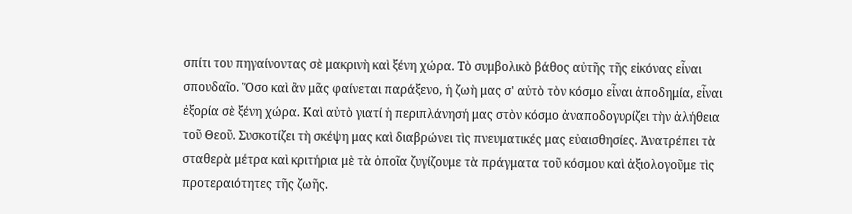σπίτι του πηγαίνοντας σὲ μακρινὴ καὶ ξένη χώρα. Τὸ συμβολικὸ βάθος αὐτῆς τῆς εἰκόνας εἶναι σπουδαῖο. Ὅσο καὶ ἂν μᾶς φαίνεται παράξενο, ἡ ζωὴ μας σ' αὐτὸ τὸν κόσμο εἶναι ἀποδημία, εἶναι ἐξορία σὲ ξένη χώρα. Καὶ αὐτὸ γιατί ἡ περιπλάνησή μας στὸν κόσμο ἀναποδογυρίζει τὴν ἀλήθεια τοῦ Θεοῦ. Συσκοτίζει τὴ σκέψη μας καὶ διαβρώνει τὶς πνευματικές μας εὐαισθησίες. Ἀνατρέπει τὰ σταθερὰ μέτρα καὶ κριτήρια μὲ τὰ ὁποῖα ζυγίζουμε τὰ πράγματα τοῦ κόσμου καὶ ἀξιολογοῦμε τὶς προτεραιότητες τῆς ζωῆς.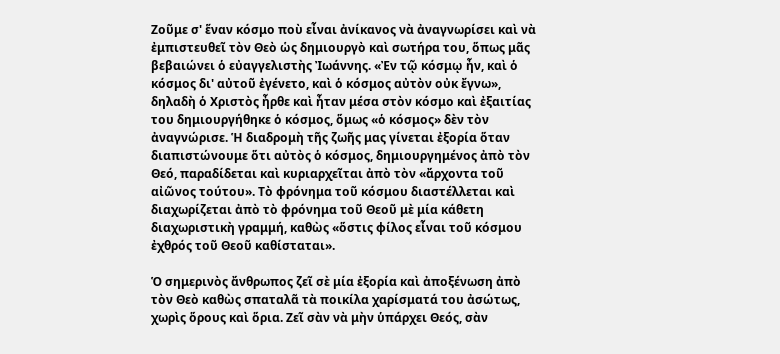Ζοῦμε σ' ἕναν κόσμο ποὺ εἶναι ἀνίκανος νὰ ἀναγνωρίσει καὶ νὰ ἐμπιστευθεῖ τὸν Θεὸ ὡς δημιουργὸ καὶ σωτήρα του, ὅπως μᾶς βεβαιώνει ὁ εὐαγγελιστὴς Ἰωάννης. «Ἐν τῷ κόσμῳ ἦν, καὶ ὁ κόσμος δι' αὐτοῦ ἐγένετο, καὶ ὁ κόσμος αὐτὸν οὐκ ἔγνω», δηλαδὴ ὁ Χριστὸς ἦρθε καὶ ἦταν μέσα στὸν κόσμο καὶ ἐξαιτίας του δημιουργήθηκε ὁ κόσμος, ὅμως «ὁ κόσμος» δὲν τὸν ἀναγνώρισε. Ἡ διαδρομὴ τῆς ζωῆς μας γίνεται ἐξορία ὅταν διαπιστώνουμε ὅτι αὐτὸς ὁ κόσμος, δημιουργημένος ἀπὸ τὸν Θεό, παραδίδεται καὶ κυριαρχεῖται ἀπὸ τὸν «ἄρχοντα τοῦ αἰῶνος τούτου». Τὸ φρόνημα τοῦ κόσμου διαστέλλεται καὶ διαχωρίζεται ἀπὸ τὸ φρόνημα τοῦ Θεοῦ μὲ μία κάθετη διαχωριστικὴ γραμμή, καθὼς «ὅστις φίλος εἶναι τοῦ κόσμου ἐχθρός τοῦ Θεοῦ καθίσταται».

Ὁ σημερινὸς ἄνθρωπος ζεῖ σὲ μία ἐξορία καὶ ἀποξένωση ἀπὸ τὸν Θεὸ καθὼς σπαταλᾶ τὰ ποικίλα χαρίσματά του ἀσώτως, χωρὶς ὅρους καὶ ὅρια. Ζεῖ σὰν νὰ μὴν ὑπάρχει Θεός, σὰν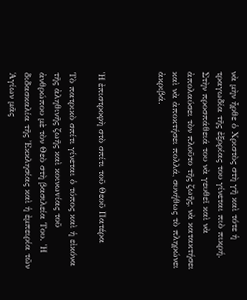νὰ μὴν ἦρθε ὁ Χριστὸς στὴ γῆ καὶ τότε ἡ τραγωδία τῆς ἐξορίας του γίνεται πιὸ πικρή. Στὴν προσπάθειά του νὰ γευθεῖ καὶ νὰ ἀπολαύσει τὸν πλοῦτο τῆς ζωῆς, νὰ κατακτήσει καὶ νὰ ἀποκτήσει πολλά, συνήθως τὸ πληρώνει ἀκριβά.



Ἡ ἐπιστροφὴ στὸ σπίτι τοῦ Θεοῦ Πατέρα

Τὸ πατρικὸ σπίτι γίνεται ὁ τύπος καὶ ἡ εἰκόνα τῆς ἀληθινῆς ζωῆς καὶ κοινωvίας τοῦ ἀνθρώπου μὲ τὸν Θεὸ στὴ βασιλεία Του. Ἡ διδασκαλία τῆς Ἐκκλησίας καὶ ἡ ἐμπειρία τῶν Ἁγίων μᾶς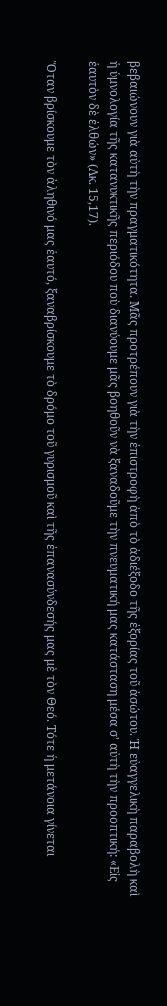βεβαιώνουν γιὰ αὐτὴ τὴν πραγματικότητα. Μᾶς προτρέπουν γιὰ τὴν ἐπιστροφὴ ἀπὸ τὸ ἀδιέξοδο τῆς ἐξορίας τοῦ ἀσώτου. Ἡ εὐαγγελικὴ παραβολὴ καὶ ἡ ὑμνολογία τῆς κατανυκτικῆς περιόδου ποὺ διανύουμε μᾶς βοηθοῦν νὰ ξαναδοῦμε τὴν πνευματική μας κατάσταση μέσα σ' αὐτὴ τὴν προοπτική: «Εἰς ἑαυτὸν δὲ ἐλθών» (Λκ. 15,17).

Ὅταν βρίσκουμε τὸν ἀληθινό μας ἑαυτό, ξαναβρίσκουμε τὸ δρόμο τοῦ γυρισμοῦ καὶ τῆς ἐπανασύνδεσής μας μὲ τὸν Θεό. Τότε ἡ μετάνοια γίνεται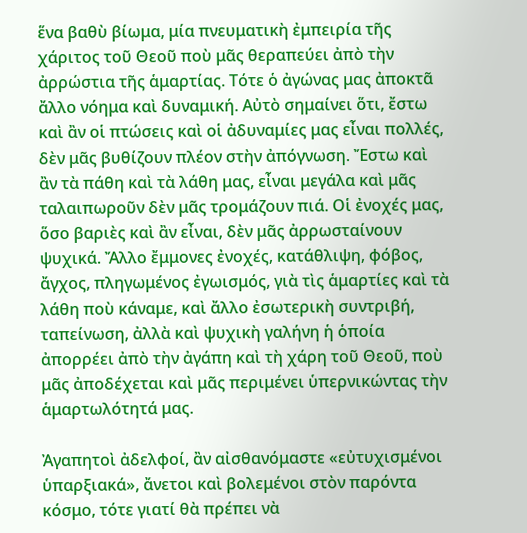ἕνα βαθὺ βίωμα, μία πνευματικὴ ἐμπειρία τῆς χάριτος τοῦ Θεοῦ ποὺ μᾶς θεραπεύει ἀπὸ τὴν ἀρρώστια τῆς ἁμαρτίας. Τότε ὁ ἀγώνας μας ἀποκτᾶ ἄλλο νόημα καὶ δυναμική. Αὐτὸ σημαίνει ὅτι, ἔστω καὶ ἂν οἱ πτώσεις καὶ οἱ ἀδυναμίες μας εἶναι πολλές, δὲν μᾶς βυθίζουν πλέον στὴν ἀπόγνωση. Ἔστω καὶ ἂν τὰ πάθη καὶ τὰ λάθη μας, εἶναι μεγάλα καὶ μᾶς ταλαιπωροῦν δὲν μᾶς τρομάζουν πιά. Οἱ ἐνοχές μας, ὅσο βαριὲς καὶ ἂν εἶναι, δὲν μᾶς ἀρρωσταίνουν ψυχικά. Ἄλλο ἔμμονες ἐνοχές, κατάθλιψη, φόβος, ἄγχος, πληγωμένος ἐγωισμός, γιὰ τὶς ἁμαρτίες καὶ τὰ λάθη ποὺ κάναμε, καὶ ἄλλο ἐσωτερικὴ συντριβή, ταπείνωση, ἀλλὰ καὶ ψυχικὴ γαλήνη ἡ ὁποία ἀπορρέει ἀπὸ τὴν ἀγάπη καὶ τὴ χάρη τοῦ Θεοῦ, ποὺ μᾶς ἀποδέχεται καὶ μᾶς περιμένει ὑπερνικώντας τὴν ἁμαρτωλότητά μας.

Ἀγαπητοὶ ἀδελφοί, ἂν αἰσθανόμαστε «εὐτυχισμένοι ὑπαρξιακά», ἄνετοι καὶ βολεμένοι στὸν παρόντα κόσμο, τότε γιατί θὰ πρέπει νὰ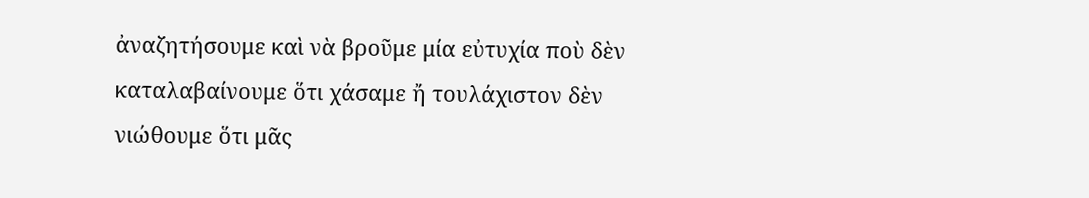ἀναζητήσουμε καὶ νὰ βροῦμε μία εὐτυχία ποὺ δὲν καταλαβαίνουμε ὅτι χάσαμε ἤ τουλάχιστον δὲν νιώθουμε ὅτι μᾶς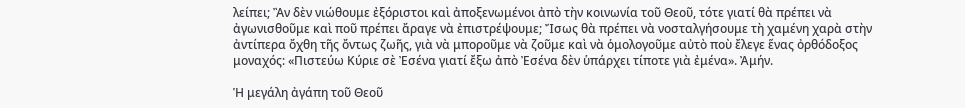λείπει; Ἂν δὲν νιώθουμε ἐξόριστοι καὶ ἀποξενωμένοι ἀπὸ τὴν κοινωνία τοῦ Θεοῦ, τότε γιατί θὰ πρέπει νὰ ἀγωνισθοῦμε καὶ ποῦ πρέπει ἄραγε νὰ ἐπιστρέψουμε; Ἴσως θὰ πρέπει νὰ νοσταλγήσουμε τὴ χαμένη χαρὰ στὴν ἀντίπερα ὄχθη τῆς ὄντως ζωῆς, γιὰ νὰ μποροῦμε νὰ ζοῦμε καὶ νὰ ὁμολογοῦμε αὐτὸ ποὺ ἔλεγε ἕνας ὀρθόδοξος μοναχός: «Πιστεύω Κύριε σὲ Ἐσένα γιατί ἔξω ἀπὸ Ἐσένα δὲν ὑπάρχει τίποτε γιὰ ἐμένα». Ἀμήν.

Ἡ μεγάλη ἀγάπη τοῦ Θεοῦ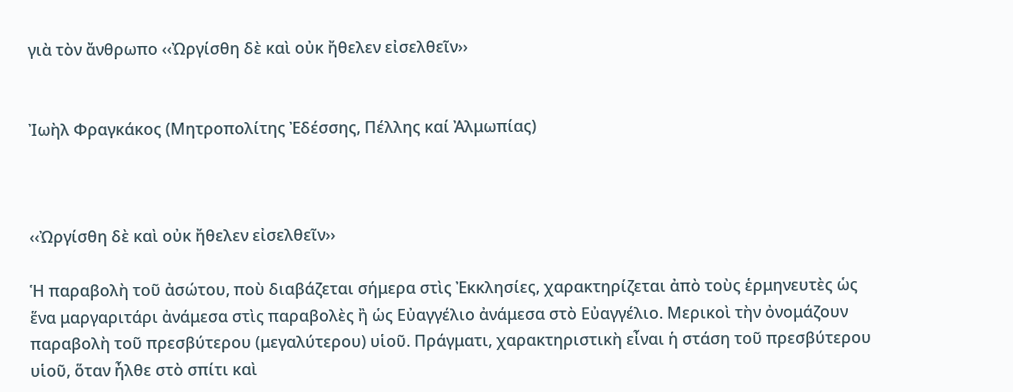γιὰ τὸν ἄνθρωπο ‹‹Ὠργίσθη δὲ καὶ οὐκ ἤθελεν εἰσελθεῖν››


Ἰωὴλ Φραγκάκος (Μητροπολίτης Ἐδέσσης, Πέλλης καί Ἀλμωπίας)



‹‹Ὠργίσθη δὲ καὶ οὐκ ἤθελεν εἰσελθεῖν››

Ἡ παραβολὴ τοῦ ἀσώτου, ποὺ διαβάζεται σήμερα στὶς Ἐκκλησίες, χαρακτηρίζεται ἀπὸ τοὺς ἑρμηνευτὲς ὡς ἕνα μαργαριτάρι ἀνάμεσα στὶς παραβολὲς ἢ ὡς Εὐαγγέλιο ἀνάμεσα στὸ Εὐαγγέλιο. Μερικοὶ τὴν ὀνομάζουν παραβολὴ τοῦ πρεσβύτερου (μεγαλύτερου) υἱοῦ. Πράγματι, χαρακτηριστικὴ εἶναι ἡ στάση τοῦ πρεσβύτερου υἱοῦ, ὅταν ἦλθε στὸ σπίτι καὶ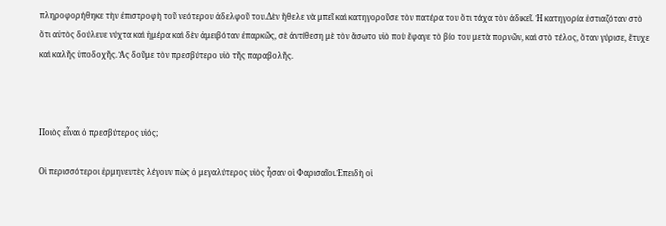πληροφορήθηκε τὴν ἐπιστροφὴ τοῦ νεότερου ἀδελφοῦ του.Δὲν ἤθελε νὰ μπεῖ καὶ κατηγοροῦσε τὸν πατέρα του ὅτι τάχα τὸν ἀδικεῖ. Ἡ κατηγορία ἑστιαζόταν στὸ ὅτι αὐτὸς δούλευε νύχτα καὶ ἡμέρα καὶ δὲν ἀμειβόταν ἐπαρκῶς, σὲ ἀντίθεση μὲ τὸν ἄσωτο υἱὸ ποὺ ἔφαγε τὸ βίο του μετὰ πορνῶν, καὶ στὸ τέλος, ὅταν γύρισε, ἔτυχε καὶ καλῆς ὑποδοχῆς. Ἂς δοῦμε τὸν πρεσβύτερο υἱὸ τῆς παραβολῆς.



Ποιὸς εἶναι ὁ πρεσβύτερος υἱός;

Οἱ περισσότεροι ἑρμηνευτὲς λέγουν πὼς ὁ μεγαλύτερος υἱὸς ἦσαν οἱ Φαρισαῖοι.Ἐπειδὴ οἱ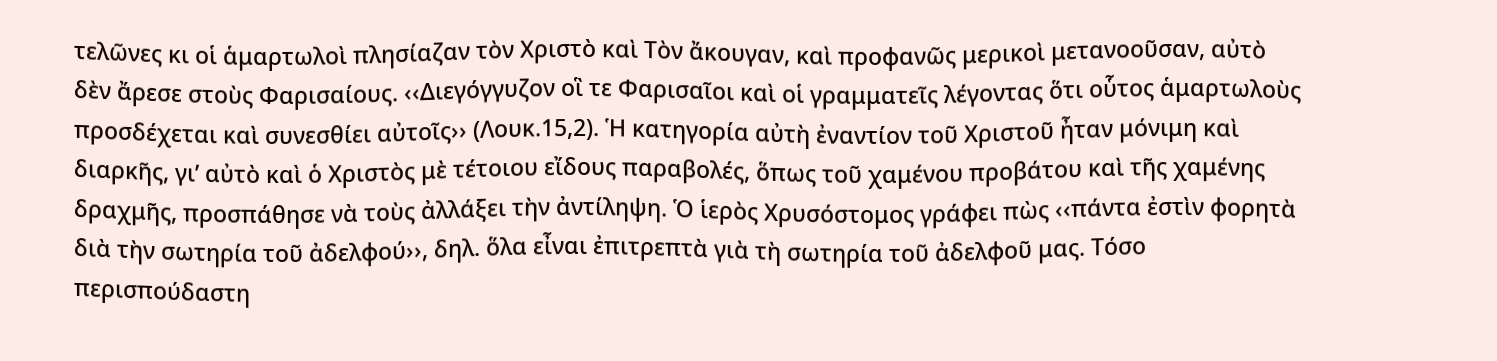τελῶνες κι οἱ ἁμαρτωλοὶ πλησίαζαν τὸν Χριστὸ καὶ Τὸν ἄκουγαν, καὶ προφανῶς μερικοὶ μετανοοῦσαν, αὐτὸ δὲν ἄρεσε στοὺς Φαρισαίους. ‹‹Διεγόγγυζον οἳ τε Φαρισαῖοι καὶ οἱ γραμματεῖς λέγοντας ὅτι οὗτος ἁμαρτωλοὺς προσδέχεται καὶ συνεσθίει αὐτοῖς›› (Λουκ.15,2). Ἡ κατηγορία αὐτὴ ἐναντίον τοῦ Χριστοῦ ἦταν μόνιμη καὶ διαρκῆς, γι’ αὐτὸ καὶ ὁ Χριστὸς μὲ τέτοιου εἴδους παραβολές, ὅπως τοῦ χαμένου προβάτου καὶ τῆς χαμένης δραχμῆς, προσπάθησε νὰ τοὺς ἀλλάξει τὴν ἀντίληψη. Ὁ ἱερὸς Χρυσόστομος γράφει πὼς ‹‹πάντα ἐστὶν φορητὰ διὰ τὴν σωτηρία τοῦ ἀδελφού››, δηλ. ὅλα εἶναι ἐπιτρεπτὰ γιὰ τὴ σωτηρία τοῦ ἀδελφοῦ μας. Τόσο περισπούδαστη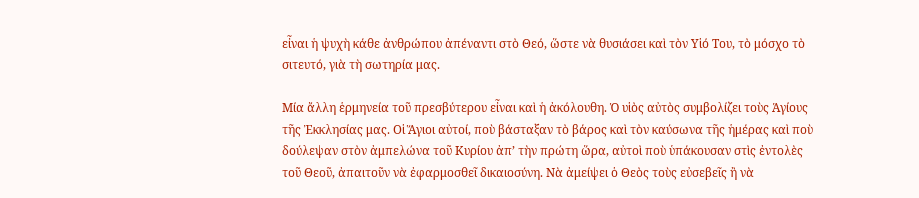εἶναι ἡ ψυχὴ κάθε ἀνθρώπου ἀπέναντι στὸ Θεό, ὥστε νὰ θυσιάσει καὶ τὸν Υἱό Του, τὸ μόσχο τὸ σιτευτό, γιὰ τὴ σωτηρία μας.

Μία ἄλλη ἑρμηνεία τοῦ πρεσβύτερου εἶναι καὶ ἡ ἀκόλουθη. Ὁ υἱὸς αὐτὸς συμβολίζει τοὺς Ἁγίους τῆς Ἐκκλησίας μας. Οἱ Ἅγιοι αὐτοί, ποὺ βάσταξαν τὸ βάρος καὶ τὸν καύσωνα τῆς ἡμέρας καὶ ποὺ δούλεψαν στὸν ἀμπελώνα τοῦ Κυρίου ἀπ’ τὴν πρώτη ὥρα, αὐτοὶ ποὺ ὑπάκουσαν στὶς ἐντολὲς τοῦ Θεοῦ, ἀπαιτοῦν νὰ ἐφαρμοσθεῖ δικαιοσύνη. Νὰ ἀμείψει ὁ Θεὸς τοὺς εὐσεβεῖς ἢ νὰ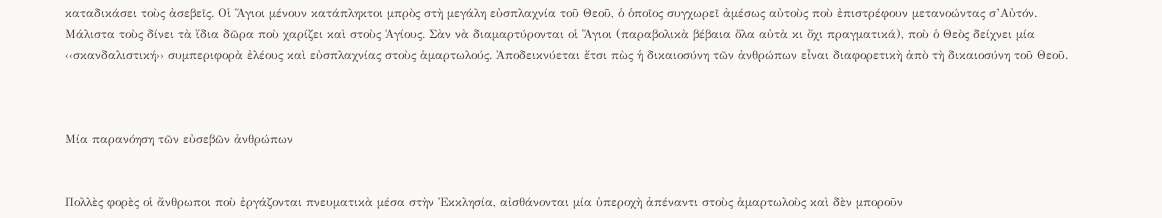καταδικάσει τοὺς ἀσεβεῖς. Οἱ Ἅγιοι μένουν κατάπληκτοι μπρὸς στὴ μεγάλη εὐσπλαχνία τοῦ Θεοῦ, ὁ ὁποῖος συγχωρεῖ ἀμέσως αὐτοὺς ποὺ ἐπιστρέφουν μετανοώντας σ’Αὐτόν. Μάλιστα τοὺς δίνει τὰ ἴδια δῶρα ποὺ χαρίζει καὶ στοὺς Ἁγίους. Σὰν νὰ διαμαρτύρονται οἱ Ἅγιοι (παραβολικὰ βέβαια ὅλα αὐτὰ κι ὄχι πραγματικά), ποὺ ὁ Θεὸς δείχνει μία ‹‹σκανδαλιστική›› συμπεριφορὰ ἐλέους καὶ εὐσπλαχνίας στοὺς ἁμαρτωλούς. Ἀποδεικνύεται ἔτσι πὼς ἡ δικαιοσύνη τῶν ἀνθρώπων εἶναι διαφορετικὴ ἀπὸ τὴ δικαιοσύνη τοῦ Θεοῦ.



Μία παρανόηση τῶν εὐσεβῶν ἀνθρώπων


Πολλὲς φορὲς οἱ ἄνθρωποι ποὺ ἐργάζονται πνευματικὰ μέσα στὴν Ἐκκλησία, αἰσθάνονται μία ὑπεροχὴ ἀπέναντι στοὺς ἁμαρτωλοὺς καὶ δὲν μποροῦν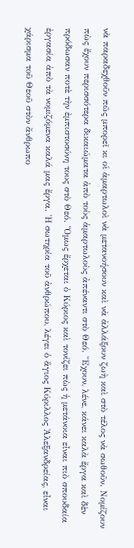νὰ παραδεχθοῦν πῶς μπορεῖ κι οἱ ἁμαρτωλοὶ νὰ μετανοήσουν καὶ νὰ ἀλλάξουν ζωὴ καὶ στὸ τέλος νὰ σωθοῦν. Νομίζουν πὼς ἔχουν περισσότερα δικαιώματα ἀπὸ τοὺς ἁμαρτωλοὺς ἀπέναντι στὸ Θεό. Ἔχουν, λένε, κάνει καλὰ ἔργα καὶ δὲν πρόδωσαν ποτὲ τὴν ἐμπιστοσύνη τους στὸ Θεό. Ὅμως ἔρχεται ὁ Κύριος καὶ τονίζει πὼς ἡ μετάνοια εἶναι πιὸ σπουδαία ἐργασία ἀπὸ τὰ νομιζόμενα καλά μας ἔργα. Ἡ σωτηρία τοῦ ἀνθρώπου, λέγει ὁ ἅγιος Κύριλλος Ἀλεξανδρείας, εἶναι χάρισμα τοῦ Θεοῦ στὸν ἄνθρωπο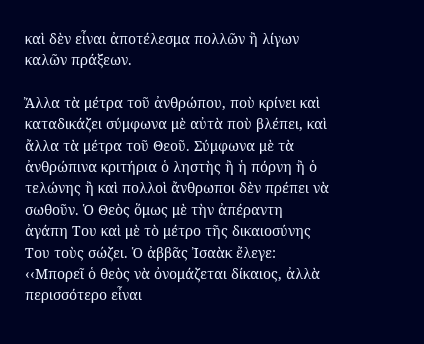καὶ δὲν εἶναι ἀποτέλεσμα πολλῶν ἢ λίγων καλῶν πράξεων.

Ἄλλα τὰ μέτρα τοῦ ἀνθρώπου, ποὺ κρίνει καὶ καταδικάζει σύμφωνα μὲ αὐτὰ ποὺ βλέπει, καὶ ἄλλα τὰ μέτρα τοῦ Θεοῦ. Σύμφωνα μὲ τὰ ἀνθρώπινα κριτήρια ὁ ληστὴς ἢ ἡ πόρνη ἢ ὁ τελώνης ἢ καὶ πολλοὶ ἄνθρωποι δὲν πρέπει νὰ σωθοῦν. Ὁ Θεὸς ὅμως μὲ τὴν ἀπέραντη ἀγάπη Του καὶ μὲ τὸ μέτρο τῆς δικαιοσύνης Του τοὺς σώζει. Ὁ ἀββᾶς Ἰσαὰκ ἔλεγε: ‹‹Μπορεῖ ὁ θεὸς νὰ ὀνομάζεται δίκαιος, ἀλλὰ περισσότερο εἶναι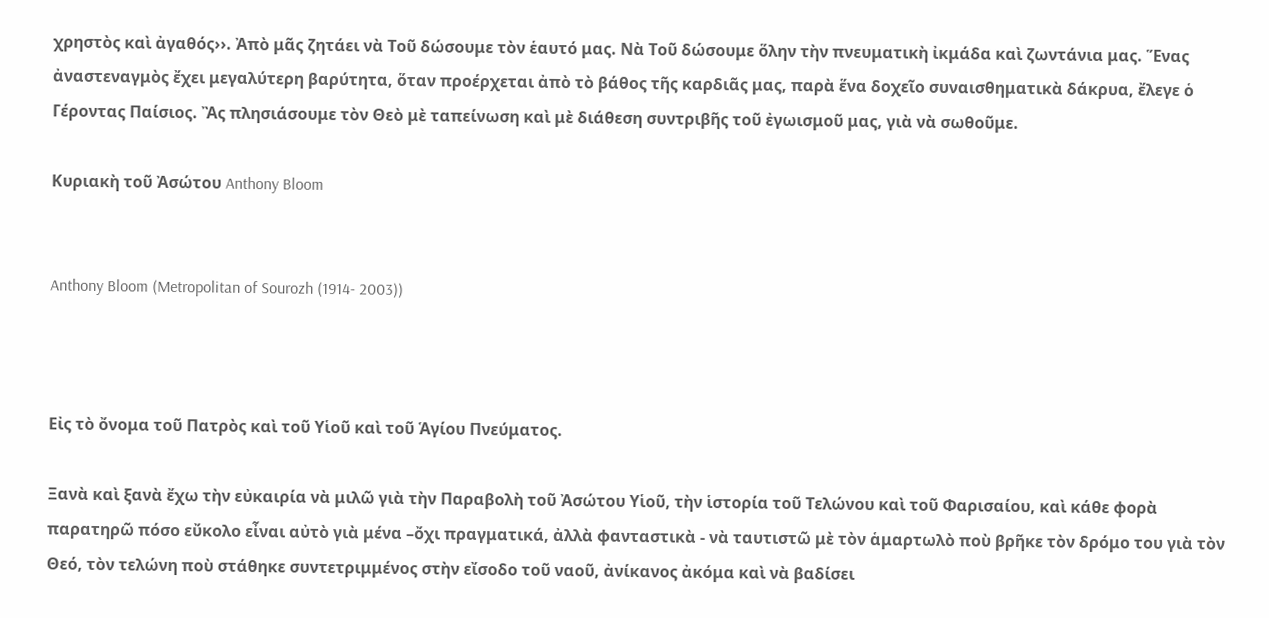χρηστὸς καὶ ἀγαθός››. Ἀπὸ μᾶς ζητάει νὰ Τοῦ δώσουμε τὸν ἑαυτό μας. Νὰ Τοῦ δώσουμε ὅλην τὴν πνευματικὴ ἰκμάδα καὶ ζωντάνια μας. Ἕνας ἀναστεναγμὸς ἔχει μεγαλύτερη βαρύτητα, ὅταν προέρχεται ἀπὸ τὸ βάθος τῆς καρδιᾶς μας, παρὰ ἕνα δοχεῖο συναισθηματικὰ δάκρυα, ἔλεγε ὁ Γέροντας Παίσιος. Ἂς πλησιάσουμε τὸν Θεὸ μὲ ταπείνωση καὶ μὲ διάθεση συντριβῆς τοῦ ἐγωισμοῦ μας, γιὰ νὰ σωθοῦμε.

Κυριακὴ τοῦ Ἀσώτου Anthony Bloom


Anthony Bloom (Metropolitan of Sourozh (1914- 2003))



Εἰς τὸ ὄνομα τοῦ Πατρὸς καὶ τοῦ Υἱοῦ καὶ τοῦ Ἁγίου Πνεύματος.

Ξανὰ καὶ ξανὰ ἔχω τὴν εὐκαιρία νὰ μιλῶ γιὰ τὴν Παραβολὴ τοῦ Ἀσώτου Υἱοῦ, τὴν ἱστορία τοῦ Τελώνου καὶ τοῦ Φαρισαίου, καὶ κάθε φορὰ παρατηρῶ πόσο εὔκολο εἶναι αὐτὸ γιὰ μένα –ὄχι πραγματικά, ἀλλὰ φανταστικὰ - νὰ ταυτιστῶ μὲ τὸν ἁμαρτωλὸ ποὺ βρῆκε τὸν δρόμο του γιὰ τὸν Θεό, τὸν τελώνη ποὺ στάθηκε συντετριμμένος στὴν εἴσοδο τοῦ ναοῦ, ἀνίκανος ἀκόμα καὶ νὰ βαδίσει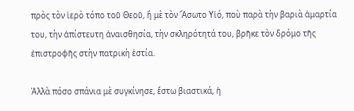πρὸς τὸν ἱερὸ τόπο τοῦ Θεοῦ, ἢ μὲ τὸν Ἄσωτο Υἱό, ποὺ παρὰ τὴν βαριὰ ἁμαρτία του, τὴν ἀπίστευτη ἀναισθησία, τὴν σκληρότητά του, βρῆκε τὸν δρόμο τῆς ἐπιστροφῆς στὴν πατρικὴ ἑστία.

Ἀλλὰ πόσο σπάνια μὲ συγκίνησε, ἔστω βιαστικά, ἡ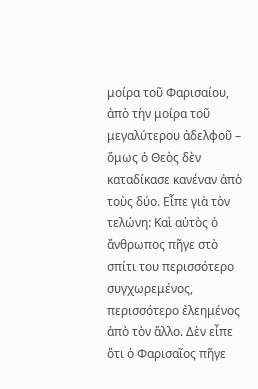μοίρα τοῦ Φαρισαίου, ἀπὸ τὴν μοίρα τοῦ μεγαλύτερου ἀδελφοῦ – ὅμως ὁ Θεὸς δὲν καταδίκασε κανέναν ἀπὸ τοὺς δύο. Εἶπε γιὰ τὸν τελώνη: Καὶ αὐτὸς ὁ ἄνθρωπος πῆγε στὸ σπίτι του περισσότερο συγχωρεμένος, περισσότερο ἐλεημένος ἀπὸ τὸν ἄλλο. Δὲν εἶπε ὅτι ὁ Φαρισαῖος πῆγε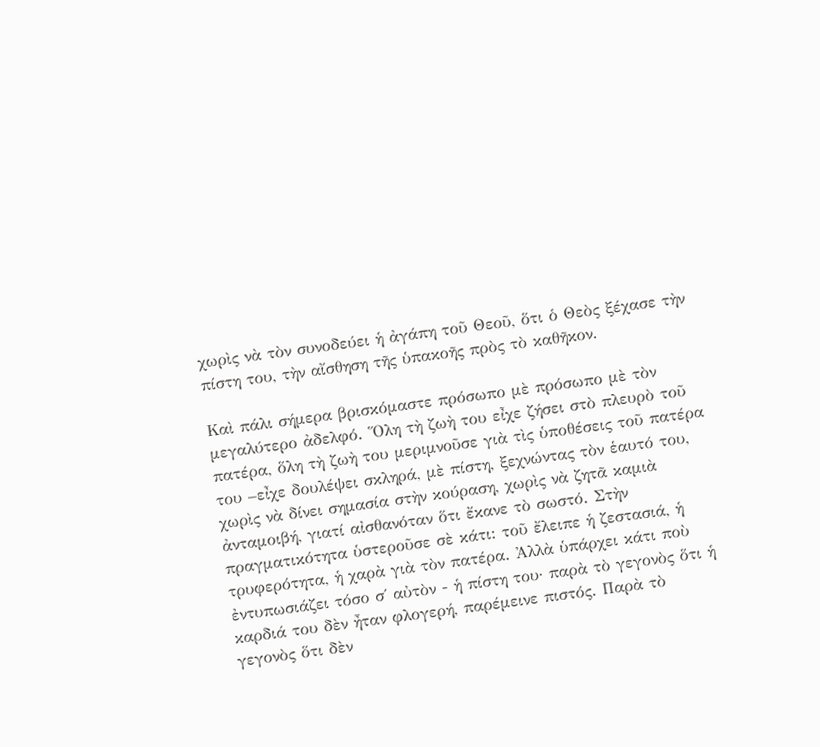χωρὶς νὰ τὸν συνοδεύει ἡ ἀγάπη τοῦ Θεοῦ, ὅτι ὁ Θεὸς ξέχασε τὴν πίστη του, τὴν αἴσθηση τῆς ὑπακοῆς πρὸς τὸ καθῆκον.

Καὶ πάλι σήμερα βρισκόμαστε πρόσωπο μὲ πρόσωπο μὲ τὸν μεγαλύτερο ἀδελφό. Ὅλη τὴ ζωὴ του εἶχε ζήσει στὸ πλευρὸ τοῦ πατέρα, ὅλη τὴ ζωὴ του μεριμνοῦσε γιὰ τὶς ὑποθέσεις τοῦ πατέρα του –εἶχε δουλέψει σκληρά, μὲ πίστη, ξεχνώντας τὸν ἑαυτό του, χωρὶς νὰ δίνει σημασία στὴν κούραση, χωρὶς νὰ ζητᾶ καμιὰ ἀνταμοιβή, γιατί αἰσθανόταν ὅτι ἔκανε τὸ σωστό. Στὴν πραγματικότητα ὑστεροῦσε σὲ κάτι: τοῦ ἔλειπε ἡ ζεστασιά, ἡ τρυφερότητα, ἡ χαρὰ γιὰ τὸν πατέρα. Ἀλλὰ ὑπάρχει κάτι ποὺ ἐντυπωσιάζει τόσο σ΄ αὐτὸν - ἡ πίστη του· παρὰ τὸ γεγονὸς ὅτι ἡ καρδιά του δὲν ἦταν φλογερή, παρέμεινε πιστός. Παρὰ τὸ γεγονὸς ὅτι δὲν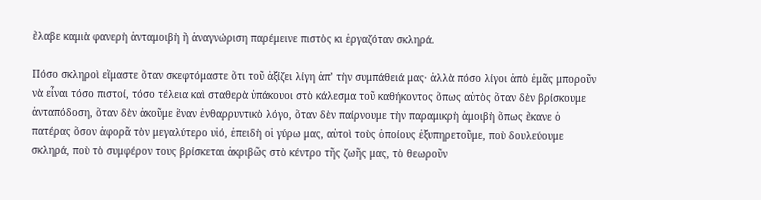ἔλαβε καμιὰ φανερὴ ἀνταμοιβὴ ἢ ἀναγνώριση παρέμεινε πιστὸς κι ἐργαζόταν σκληρά.

Πόσο σκληροὶ εἴμαστε ὅταν σκεφτόμαστε ὅτι τοῦ ἀξίζει λίγη ἀπ’ τὴν συμπάθειά μας· ἀλλὰ πόσο λίγοι ἀπὸ ἐμᾶς μποροῦν νὰ εἶναι τόσο πιστοί, τόσο τέλεια καὶ σταθερὰ ὑπάκουοι στὸ κάλεσμα τοῦ καθήκοντος ὅπως αὐτὸς ὅταν δὲν βρίσκουμε ἀνταπόδοση, ὅταν δὲν ἀκοῦμε ἕναν ἐνθαρρυντικὸ λόγο, ὅταν δὲν παίρνουμε τὴν παραμικρὴ ἀμοιβὴ ὅπως ἔκανε ὁ πατέρας ὅσον ἀφορᾶ τὸν μεγαλύτερο υἱό, ἐπειδὴ οἱ γύρω μας, αὐτοὶ τοὺς ὁποίους ἐξυπηρετοῦμε, ποὺ δουλεύουμε σκληρά, ποὺ τὸ συμφέρον τους βρίσκεται ἀκριβῶς στὸ κέντρο τῆς ζωῆς μας, τὸ θεωροῦν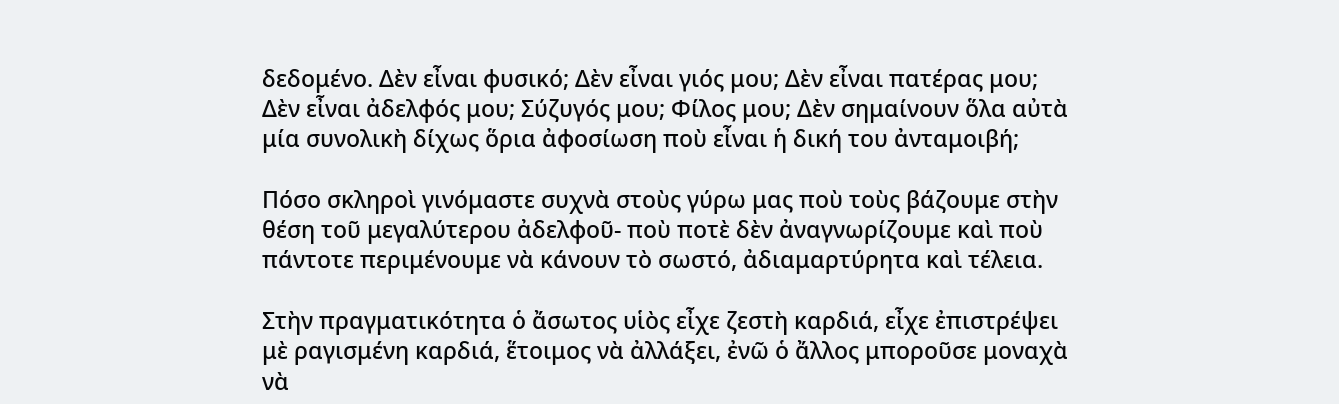δεδομένο. Δὲν εἶναι φυσικό; Δὲν εἶναι γιός μου; Δὲν εἶναι πατέρας μου; Δὲν εἶναι ἀδελφός μου; Σύζυγός μου; Φίλος μου; Δὲν σημαίνουν ὅλα αὐτὰ μία συνολικὴ δίχως ὅρια ἀφοσίωση ποὺ εἶναι ἡ δική του ἀνταμοιβή;

Πόσο σκληροὶ γινόμαστε συχνὰ στοὺς γύρω μας ποὺ τοὺς βάζουμε στὴν θέση τοῦ μεγαλύτερου ἀδελφοῦ- ποὺ ποτὲ δὲν ἀναγνωρίζουμε καὶ ποὺ πάντοτε περιμένουμε νὰ κάνουν τὸ σωστό, ἀδιαμαρτύρητα καὶ τέλεια.

Στὴν πραγματικότητα ὁ ἄσωτος υἱὸς εἶχε ζεστὴ καρδιά, εἶχε ἐπιστρέψει μὲ ραγισμένη καρδιά, ἕτοιμος νὰ ἀλλάξει, ἐνῶ ὁ ἄλλος μποροῦσε μοναχὰ νὰ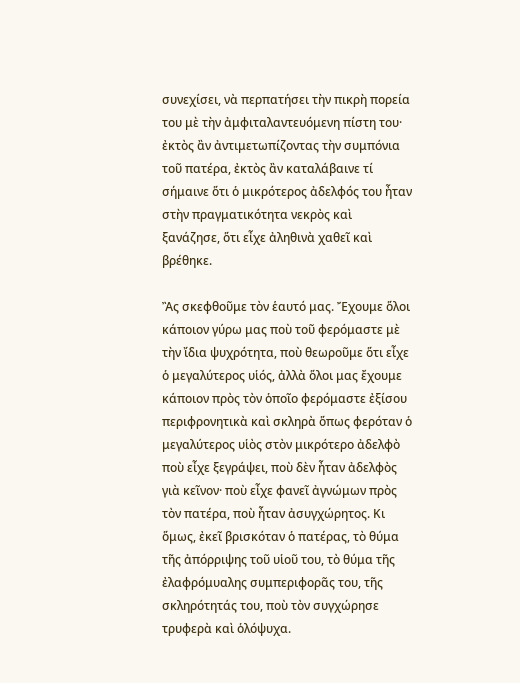συνεχίσει, νὰ περπατήσει τὴν πικρὴ πορεία του μὲ τὴν ἀμφιταλαντευόμενη πίστη του· ἐκτὸς ἂν ἀντιμετωπίζοντας τὴν συμπόνια τοῦ πατέρα, ἐκτὸς ἂν καταλάβαινε τί σήμαινε ὅτι ὁ μικρότερος ἀδελφός του ἦταν στὴν πραγματικότητα νεκρὸς καὶ ξανάζησε, ὅτι εἶχε ἀληθινὰ χαθεῖ καὶ βρέθηκε.

Ἂς σκεφθοῦμε τὸν ἑαυτό μας. Ἔχουμε ὅλοι κάποιον γύρω μας ποὺ τοῦ φερόμαστε μὲ τὴν ἴδια ψυχρότητα, ποὺ θεωροῦμε ὅτι εἶχε ὁ μεγαλύτερος υἱός, ἀλλὰ ὅλοι μας ἔχουμε κάποιον πρὸς τὸν ὁποῖο φερόμαστε ἐξίσου περιφρονητικὰ καὶ σκληρὰ ὅπως φερόταν ὁ μεγαλύτερος υἱὸς στὸν μικρότερο ἀδελφὸ ποὺ εἶχε ξεγράψει, ποὺ δὲν ἦταν ἀδελφὸς γιὰ κεῖνον· ποὺ εἶχε φανεῖ ἀγνώμων πρὸς τὸν πατέρα, ποὺ ἦταν ἀσυγχώρητος. Κι ὅμως, ἐκεῖ βρισκόταν ὁ πατέρας, τὸ θύμα τῆς ἀπόρριψης τοῦ υἱοῦ του, τὸ θύμα τῆς ἐλαφρόμυαλης συμπεριφορᾶς του, τῆς σκληρότητάς του, ποὺ τὸν συγχώρησε τρυφερὰ καὶ ὁλόψυχα.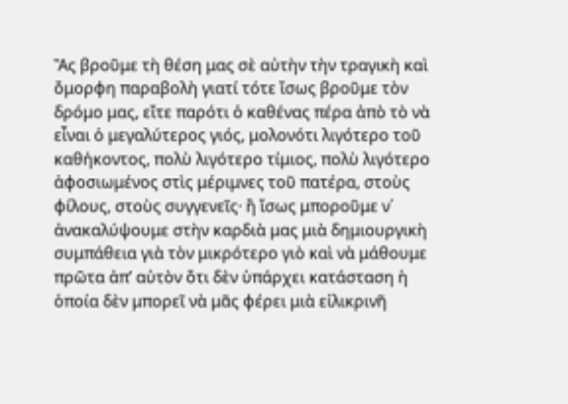Ἂς βροῦμε τὴ θέση μας σὲ αὐτὴν τὴν τραγικὴ καὶ ὄμορφη παραβολὴ γιατί τότε ἴσως βροῦμε τὸν δρόμο μας, εἴτε παρότι ὁ καθένας πέρα ἀπὸ τὸ νὰ εἶναι ὁ μεγαλύτερος γιός, μολονότι λιγότερο τοῦ καθήκοντος, πολὺ λιγότερο τίμιος, πολὺ λιγότερο ἀφοσιωμένος στὶς μέριμνες τοῦ πατέρα, στοὺς φίλους, στοὺς συγγενεῖς· ἢ ἴσως μποροῦμε ν΄ ἀνακαλύψουμε στὴν καρδιὰ μας μιὰ δημιουργικὴ συμπάθεια γιὰ τὸν μικρότερο γιὸ καὶ νὰ μάθουμε πρῶτα ἀπ’ αὐτὸν ὅτι δὲν ὑπάρχει κατάσταση ἡ ὁποία δὲν μπορεῖ νὰ μᾶς φέρει μιὰ εἰλικρινῆ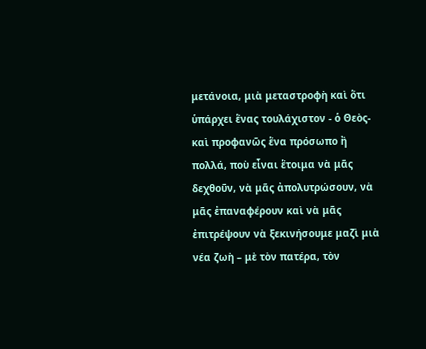μετάνοια, μιὰ μεταστροφὴ καὶ ὅτι ὑπάρχει ἕνας τουλάχιστον - ὁ Θεὸς- καὶ προφανῶς ἕνα πρόσωπο ἢ πολλά, ποὺ εἶναι ἕτοιμα νὰ μᾶς δεχθοῦν, νὰ μᾶς ἀπολυτρώσουν, νὰ μᾶς ἐπαναφέρουν καὶ νὰ μᾶς ἐπιτρέψουν νὰ ξεκινήσουμε μαζὶ μιὰ νέα ζωὴ – μὲ τὸν πατέρα, τὸν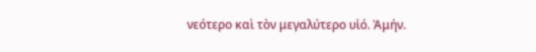νεότερο καὶ τὸν μεγαλύτερο υἱό. Ἀμήν.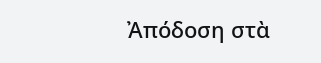Ἀπόδοση στὰ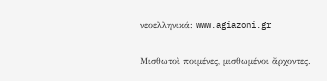νεοελληνικά: www.agiazoni.gr

Μισθωτοὶ ποιμένες, μισθωμένοι ἄρχοντες.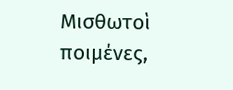Μισθωτοὶ ποιμένες,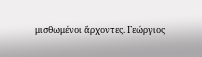μισθωμένοι ἄρχοντες. Γεώργιος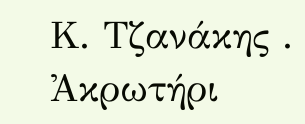Κ. Τζανάκης . Ἀκρωτήρι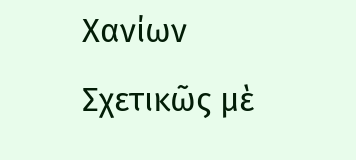Χανίων Σχετικῶς μὲ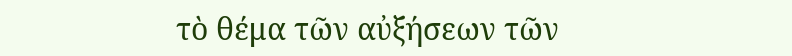τὸ θέμα τῶν αὐξήσεων τῶν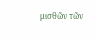μισθῶν τῶν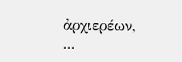ἀρχιερέων, ...